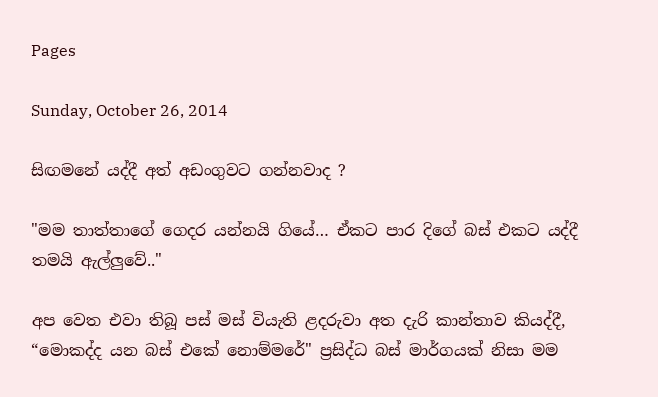Pages

Sunday, October 26, 2014

සිඟමනේ යද්දී අත් අඩංගුවට ගන්නවාද ?

"මම තාත්තාගේ ගෙදර යන්නයි ගියේ… ඒකට පාර දිගේ බස් එකට යද්දී තමයි ඇල්ලුවේ.."

අප වෙත එවා තිබූ පස් මස් වියැති ළදරුවා අත දැරි කාන්තාව කියද්දී, “මොකද්ද යන බස් එකේ නොම්මරේ" ප්‍රසිද්ධ බස් මාර්ගයක් නිසා මම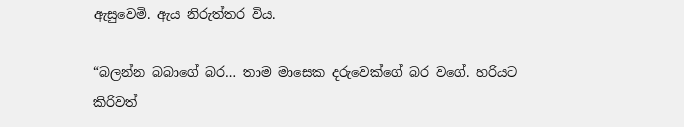ඇසුවෙමි. ඇය නිරුත්තර විය.

“බලන්න බබාගේ බර… තාම මාසෙක දරුවෙක්ගේ බර වගේ. හරියට කිරිවත්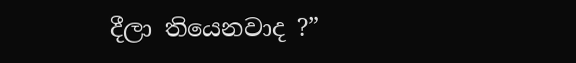දීලා තියෙනවාද ?”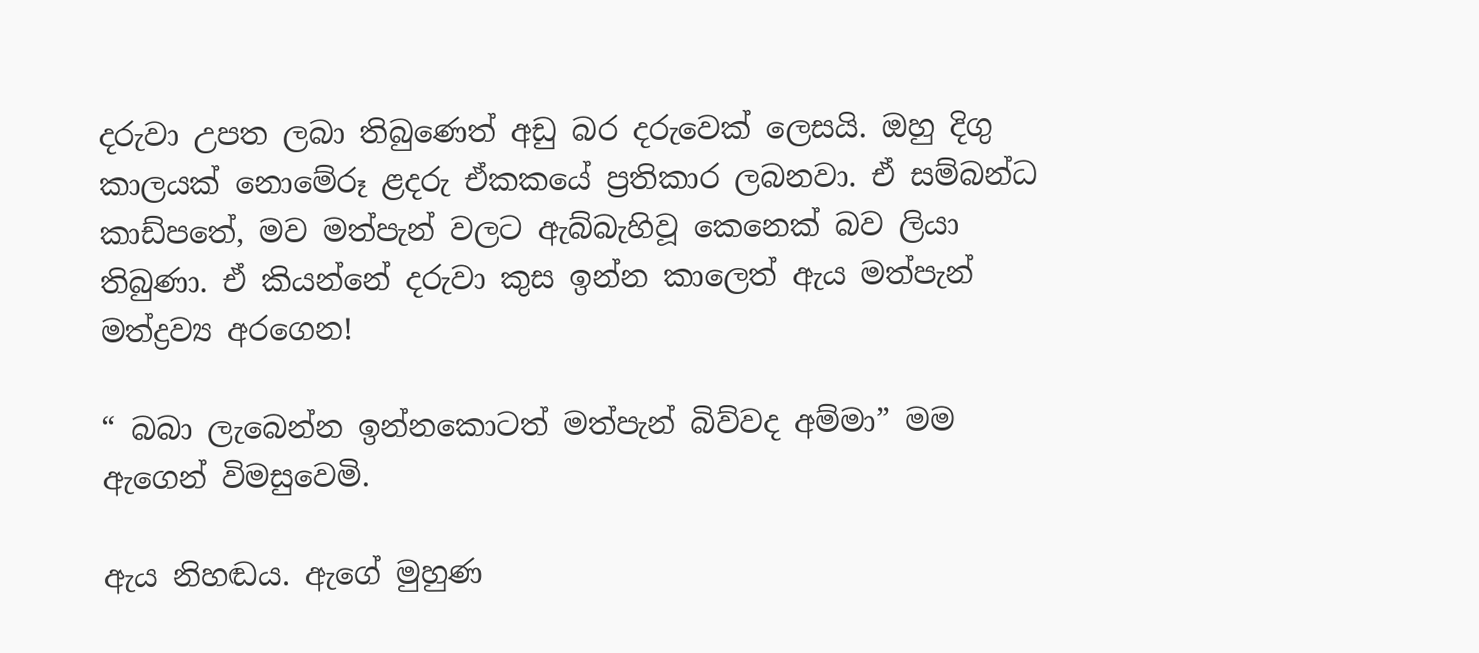දරුවා උපත ලබා තිබුණෙත් අඩු බර දරුවෙක් ලෙසයි. ඔහු දිගු කාලයක් නොමේරූ ළදරු ඒකකයේ ප්‍රතිකාර ලබනවා. ඒ සම්බන්ධ කාඩ්පතේ, මව මත්පැන් වලට ඇබ්බැහිවූ කෙනෙක් බව ලියා තිබුණා. ඒ කියන්නේ දරුවා කුස ඉන්න කාලෙත් ඇය මත්පැන් මත්ද්‍රව්‍ය අරගෙන!

“ බබා ලැබෙන්න ඉන්නකොටත් මත්පැන් බිව්වද අම්මා” මම ඇගෙන් විමසුවෙමි.

ඇය නිහඬය. ඇගේ මුහුණ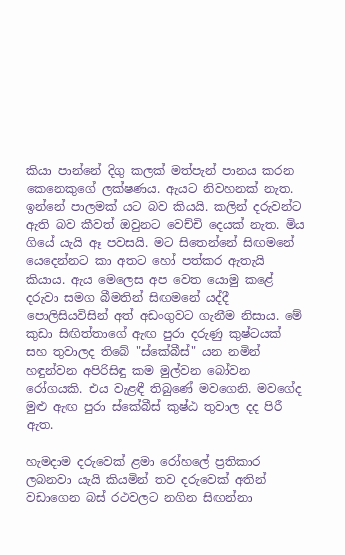කියා පාන්නේ දිගු කලක් මත්පැන් පානය කරන කෙනෙකුගේ ලක්ෂණය. ඇයට නිවහනක් නැත. ඉන්නේ පාලමක් යට බව කියයි. කලින් දරුවන්ට ඇති බව කීවත් ඔවුනට වෙච්චි දෙයක් නැත. මිය ගියේ යැයි ඈ පවසයි. මට සිතෙන්නේ සිඟමනේ යෙදෙන්නට කා අතට හෝ පත්කර ඇතැයි කියාය. ඇය මෙලෙස අප වෙත යොමු කළේ දරුවා සමග බීමතින් සිඟමනේ යද්දී පොලිසියවිසින් අත් අඩංගුවට ගැනීම නිසාය. මේ කුඩා සිඟිත්තාගේ ඇඟ පුරා දරුණු කුෂ්ටයක් සහ තුවාලද තිබේ "ස්කේබීස්" යන නමින් හඳුන්වන අපිරිසිඳු කම මුල්වන බෝවන රෝගයකි. එය වැළඳී තිබුණේ මවගෙනි. මවගේද මුළු ඇඟ පුරා ස්කේබීස් කුෂ්ඨ තුවාල දද පිරී ඇත.

හැමදාම දරුවෙක් ළමා රෝහලේ ප්‍රතිකාර ලබනවා යැයි කියමින් තව දරුවෙක් අතින් වඩාගෙන බස් රථවලට නගින සිඟන්නා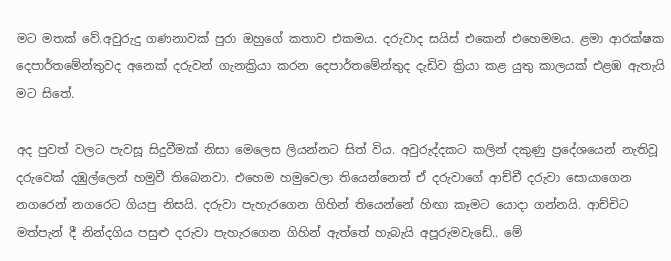මට මතක් වේ.අවුරුදු ගණනාවක් පුරා ඔහුගේ කතාව එකමය. දරුවාද සයිස් එකෙන් එහෙමමය. ළමා ආරක්ෂක දෙපාර්තමේන්තුවද අනෙක් දරුවන් ගැනක්‍රියා කරන දෙපාර්තමේන්තුද දැඩිව ක්‍රියා කළ යුතු කාලයක් එළඹ ඇතැයි මට සිතේ.

අද පුවත් වලට පැවසූ සිදුවීමක් නිසා මෙලෙස ලියන්නට සිත් විය. අවුරුද්දකට කලින් දකුණු ප්‍රදේශයෙන් නැතිවූ දරුවෙක් දඹුල්ලෙන් හමුවී තිබෙනවා. එහෙම හමුවෙලා තියෙන්නෙත් ඒ දරුවාගේ ආච්චී දරුවා සොයාගෙන නගරෙන් නගරෙට ගියපු නිසයි. දරුවා පැහැරගෙන ගිහින් තියෙන්නේ හිඟා කෑමට යොදා ගන්නයි. ආච්චිට මත්පැන් දී නින්දගිය පසුළු දරුවා පැහැරගෙන ගිහින් ඇත්තේ හැබැයි අපූරුමවැඩේ.. මේ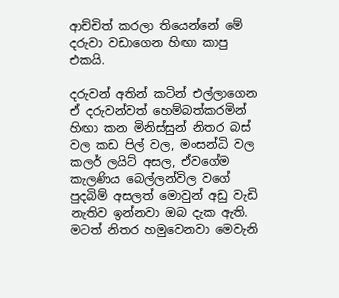ආච්චිත් කරලා තියෙන්නේ මේ දරුවා වඩාගෙන හිඟා කාපු එකයි.

දරුවන් අතින් කටින් එල්ලාගෙන ඒ දරුවන්වත් හෙම්බත්කරමින් හිඟා කන මිනිස්සුන් නිතර බස් වල කඩ පිල් වල, මංසන්ධි වල කලර් ලයිට් අසල, ඒවගේම කැලණිය බෙල්ලන්විල වගේ පුදබිම් අසලත් මොවුන් අඩු වැඩි නැතිව ඉන්නවා ඔබ දැක ඇති. මටත් නිතර හමුවෙනවා මෙවැනි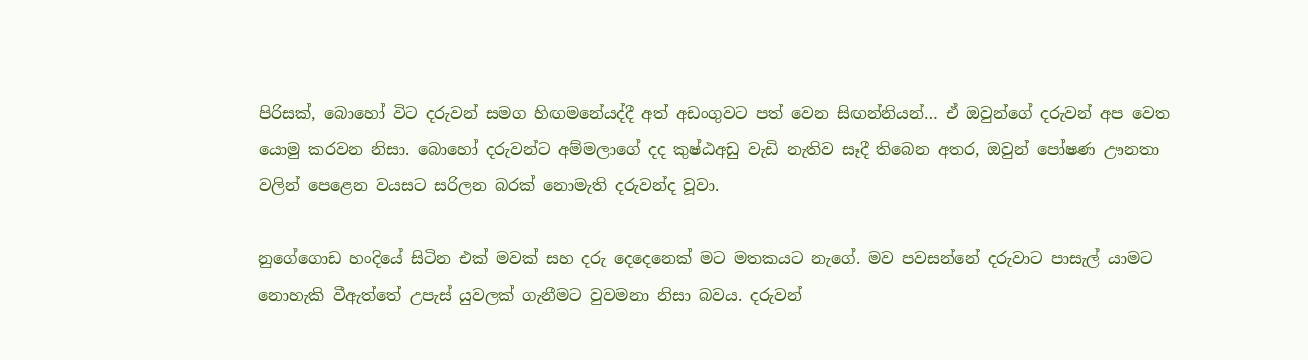පිරිසක්, බොහෝ විට දරුවන් සමග හිඟමනේයද්දී අත් අඩංගුවට පත් වෙන සිඟන්නියන්… ඒ ඔවුන්ගේ දරුවන් අප වෙත යොමු කරවන නිසා. බොහෝ දරුවන්ට අම්මලාගේ දද කුෂ්ඨඅඩු වැඩි නැතිව සෑදී තිබෙන අතර, ඔවුන් පෝෂණ ඌනතා වලින් පෙළෙන වයසට සරිලන බරක් නොමැති දරුවන්ද වූවා.

නුගේගොඩ හංදියේ සිටින එක් මවක් සහ දරු දෙදෙනෙක් මට මතකයට නැගේ. මව පවසන්නේ දරුවාට පාසැල් යාමට නොහැකි වීඇත්තේ උපැස් යුවලක් ගැනීමට වුවමනා නිසා බවය. දරුවන්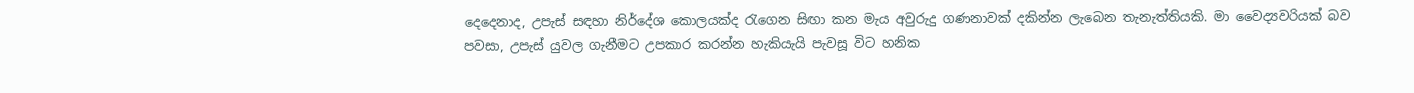දෙදෙනාද, උපැස් සඳහා නිර්දේශ කොලයක්ද රැගෙන සිඟා කන මැය අවුරුදු ගණනාවක් දකින්න ලැබෙන තැනැත්තියකි. මා වෛද්‍යවරියක් බව පවසා, උපැස් යුවල ගැනීමට උපකාර කරන්න හැකියැයි පැවසූ විට හනික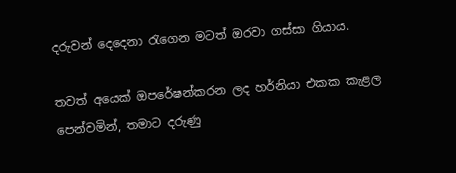දරුවන් දෙදෙනා රැගෙන මටත් ඔරවා ගස්සා ගියාය.

තවත් අයෙක් ඔපරේෂන්කරන ලද හර්නියා එකක කැළල පෙන්වමින්, තමාට දරුණු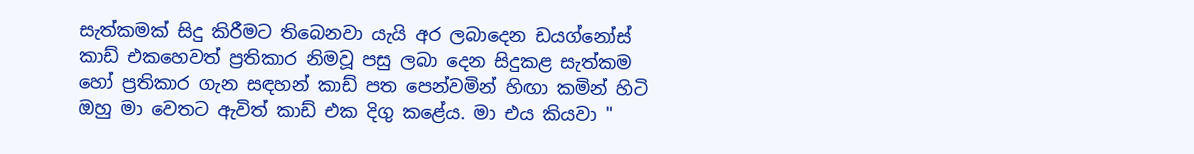සැත්කමක් සිදු කිරීමට තිබෙනවා යැයි අර ලබාදෙන ඩයග්නෝස් කාඩ් එකහෙවත් ප්‍රතිකාර නිමවූ පසු ලබා දෙන සිදුකළ සැත්කම හෝ ප්‍රතිකාර ගැන සඳහන් කාඩ් පත පෙන්වමින් හිඟා කමින් හිටි ඔහු මා වෙතට ඇවිත් කාඩ් එක දිගු කළේය. මා එය කියවා "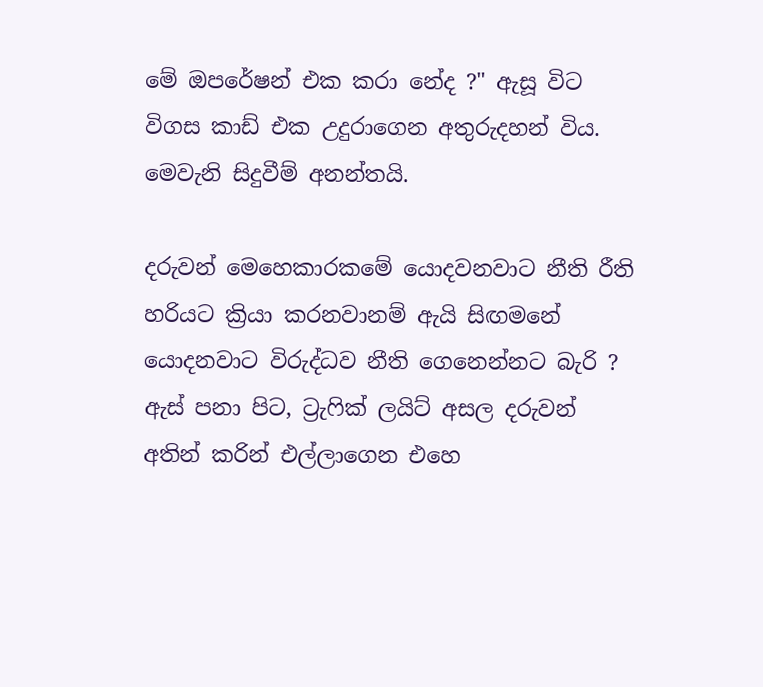මේ ඔපරේෂන් එක කරා නේද ?" ඇසූ විට විගස කාඩ් එක උදුරාගෙන අතුරුදහන් විය.  මෙවැනි සිදුවීම් අනන්තයි.

දරුවන් මෙහෙකාරකමේ යොදවනවාට නීති රීති හරියට ක්‍රියා කරනවානම් ඇයි සිඟමනේ යොදනවාට විරුද්ධව නීති ගෙනෙන්නට බැරි ? ඇස් පනා පිට, ට්‍රැෆික් ලයිට් අසල දරුවන් අතින් කරින් එල්ලාගෙන එහෙ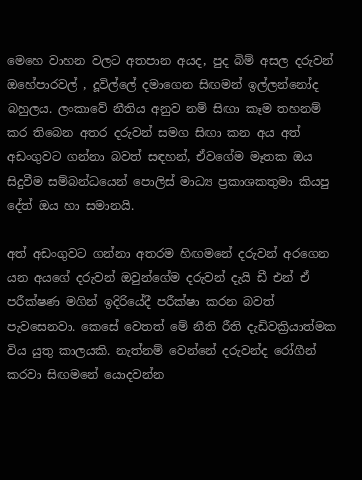මෙහෙ වාහන වලට අතපාන අයද, පුද බිම් අසල දරුවන් ඔහේපාරවල් , දූවිල්ලේ දමාගෙන සිඟමන් ඉල්ලන්නෝද බහුලය. ලංකාවේ නීතිය අනුව නම් සිඟා කෑම තහනම් කර තිබෙන අතර දරුවන් සමග සිඟා කන අය අත් අඩංගුවට ගන්නා බවත් සඳහන්, ඒවගේම මෑතක ඔය සිදුවීම සම්බන්ධයෙන් පොලිස් මාධ්‍ය ප්‍රකාශකතුමා කියපු දේත් ඔය හා සමානයි.

අත් අඩංගුවට ගන්නා අතරම හිඟමනේ දරුවන් අරගෙන යන අයගේ දරුවන් ඔවුන්ගේම දරුවන් දැයි ඩී එන් ඒ පරීක්ෂණ මගින් ඉදිරියේදී පරීක්ෂා කරන බවත් පැවසෙනවා. කෙසේ වෙතත් මේ නීති රීති දැඩිවක්‍රියාත්මක විය යුතු කාලයකි. නැත්නම් වෙන්නේ දරුවන්ද රෝගීන් කරවා සිඟමනේ යොදවන්න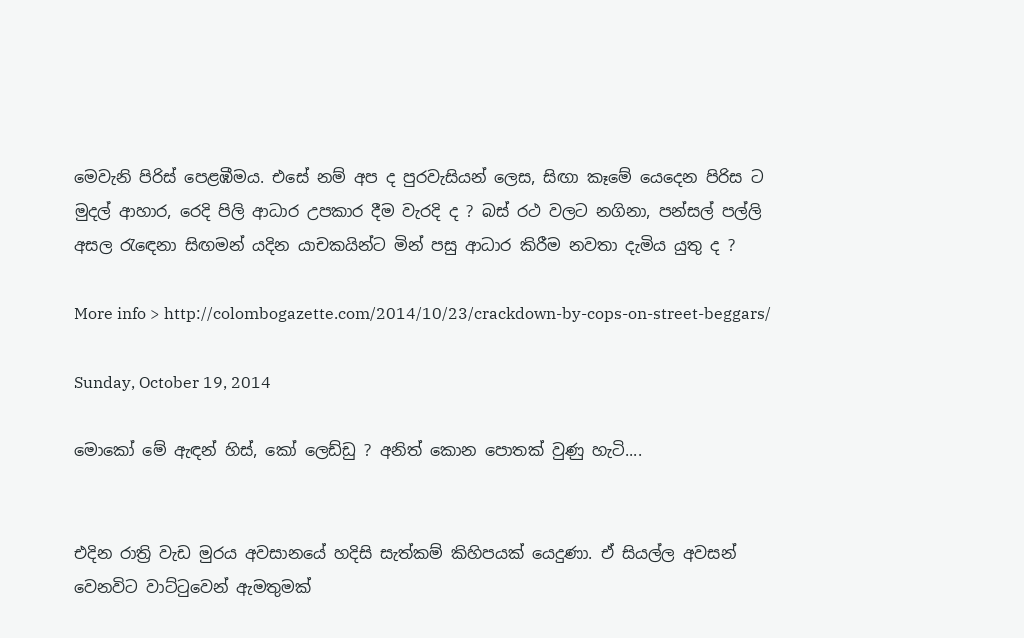මෙවැනි පිරිස් පෙළඹීමය. එසේ නම් අප ද පුරවැසියන් ලෙස, සිඟා කෑමේ යෙදෙන පිරිස ට මුදල් ආහාර, රෙදි පිලි ආධාර උපකාර දීම වැරදි ද ? බස් රථ වලට නගිනා, පන්සල් පල්ලි අසල රැඳෙනා සිඟමන් යදින යාචකයින්ට මින් පසු ආධාර කිරීම නවතා දැමිය යුතු ද ?

More info > http://colombogazette.com/2014/10/23/crackdown-by-cops-on-street-beggars/

Sunday, October 19, 2014

මොකෝ මේ ඇඳන් හිස්, කෝ ලෙඩ්ඩු ? අනිත් කොන පොතක් වුණු හැටි....


එදින රාත්‍රි වැඩ මුරය අවසානයේ හදිසි සැත්කම් කිහිපයක් යෙදුණා. ඒ සියල්ල අවසන් වෙනවිට වාට්ටුවෙන් ඇමතුමක්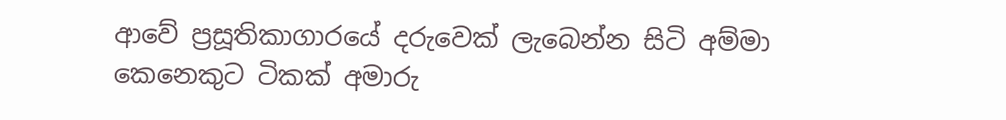ආවේ ප්‍රසූතිකාගාරයේ දරුවෙක් ලැබෙන්න සිටි අම්මා කෙනෙකුට ටිකක් අමාරු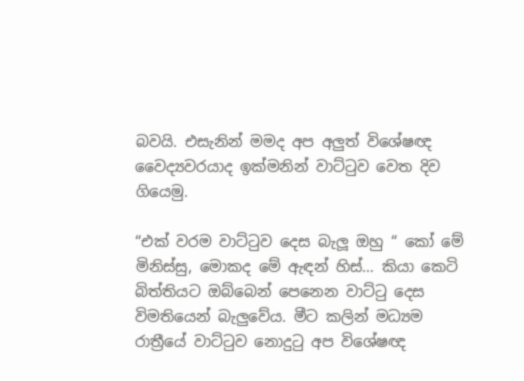බවයි. එසැනින් මමද අප අලුත් විශේෂඥ වෛද්‍යවරයාද ඉක්මනින් වාට්ටුව වෙත දිව ගියෙමු.

“එක් වරම වාට්ටුව දෙස බැලූ ඔහු “ කෝ මේ මිනිස්සු, මොකද මේ ඇඳන් හිස්… කියා කෙටි බිත්තියට ඔබ්බෙන් පෙනෙන වාට්ටු දෙස විමතියෙන් බැලුවේය. මීට කලින් මධ්‍යම රාත්‍රීයේ වාට්ටුව නොදුටු අප විශේෂඥ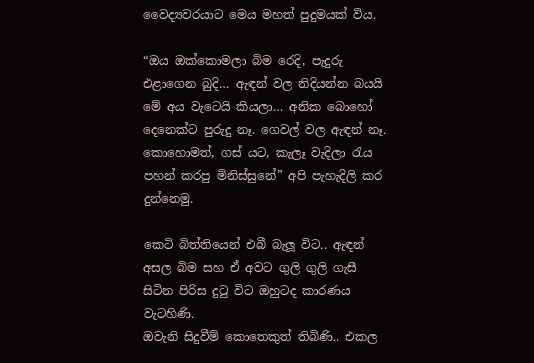වෛද්‍යවරයාට මෙය මහත් පුදුමයක් විය.

“ඔය ඔක්කොමලා බිම රෙදි, පැදුරු එළාගෙන බුදි… ඇඳන් වල නිදියන්න බයයි මේ අය වැටෙයි කියලා… අනික බොහෝ දෙනෙක්ට පුරුදු නෑ. ගෙවල් වල ඇඳන් නෑ.  කොහොමත්, ගස් යට, කැලෑ වැදිලා රැය පහන් කරපු මිනිස්සුනේ” අපි පැහැදිලි කර දුන්නෙමු.

කෙටි බිත්තියෙන් එබී බැලූ විට.. ඇඳන් අසල බිම සහ ඒ අවට ගුලි ගුලි ගැසී සිටින පිරිස දුටු විට ඔහුටද කාරණය වැටහිණි.
ඔවැනි සිදුවීම් කොතෙකුත් තිබිණි.. එකල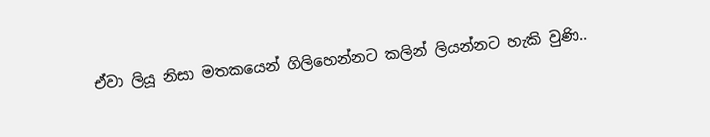ඒවා ලියූ නිසා මතකයෙන් ගිලිහෙන්නට කලින් ලියන්නට හැකි වුණි..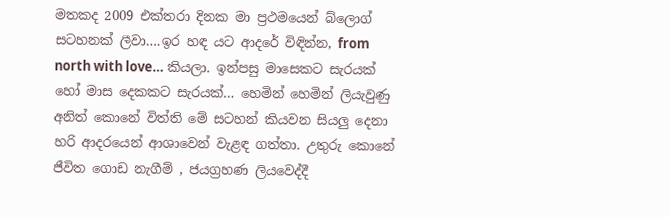මතකද 2009 එක්තරා දිනක මා ප්‍රථමයෙන් බ්ලොග් සටහනක් ලීවා….ඉර හඳ යට ආදරේ විඳින්න, from north with love… කියලා. ඉන්පසු මාසෙකට සැරයක් හෝ මාස දෙකකට සැරයක්… හෙමින් හෙමින් ලියැවුණු අනිත් කොනේ විත්ති මේ සටහන් කියවන සියලු දෙනා හරි ආදරයෙන් ආශාවෙන් වැළඳ ගත්තා. උතුරු කොනේ ජීවිත ගොඩ නැගීම් , ජයග්‍රහණ ලියවෙද්දී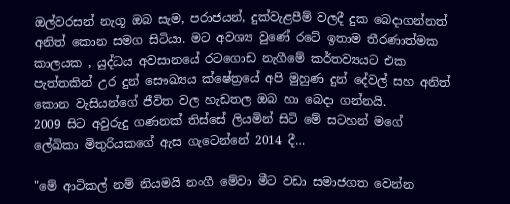ඔල්වරසන් නැගූ ඔබ සැම, පරාජයන්, දුක්වැළපීම් වලදී දුක බෙදාගන්නත් අනිත් කොන සමග සිටියා. මට අවශ්‍ය වුණේ රටේ ඉතාම තීරණාත්මක කාලයක , යුද්ධය අවසානයේ රටගොඩ නැගීමේ කර්තව්‍යයට එක පැත්තකින් උර දුන් සෞඛ්‍යය ක්ෂේත්‍රයේ අපි මුහුණ දුන් දේවල් සහ අනිත් කොන වැසියන්ගේ ජීවිත වල හැඩතල ඔබ හා බෙදා ගන්නයි.
2009 සිට අවුරුදු ගණනක් තිස්සේ ලියමින් සිටි මේ සටහන් මගේ ලේඛිකා මිතුරියකගේ ඇස ගැටෙන්නේ 2014 දී…

"මේ ආටිකල් නම් නියමයි නංගී මේවා මීට වඩා සමාජගත වෙන්න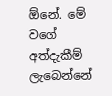ඕනේ. මේ වගේ අත්දැකීම් ලැබෙන්නේ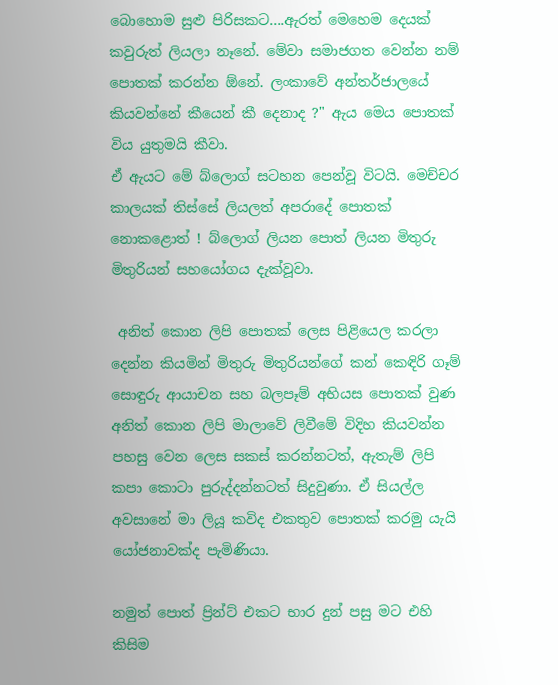බොහොම සුළු පිරිසකට....ඇරත් මෙහෙම දෙයක් කවුරුත් ලියලා නෑනේ. මේවා සමාජගත වෙන්න නම් පොතක් කරන්න ඕනේ. ලංකාවේ අන්තර්ජාලයේ කියවන්නේ කීයෙන් කී දෙනාද ?" ඇය මෙය පොතක් විය යුතුමයි කීවා.
ඒ ඇයට මේ බ්ලොග් සටහන පෙන්වූ විටයි. මෙච්චර කාලයක් තිස්සේ ලියලත් අපරාදේ පොතක් නොකළොත් ! බ්ලොග් ලියන පොත් ලියන මිතුරු මිතුරියන් සහයෝගය දැක්වූවා.

 අනිත් කොන ලිපි පොතක් ලෙස පිළියෙල කරලා දෙන්න කියමින් මිතුරු මිතුරියන්ගේ කන් කෙඳිරි ගෑම් සොඳුරු ආයාචන සහ බලපෑම් අභියස පොතක් වුණ අනිත් කොන ලිපි මාලාවේ ලිවීමේ විදිහ කියවන්න පහසු වෙන ලෙස සකස් කරන්නටත්, ඇතැම් ලිපි කපා කොටා පුරුද්දන්නටත් සිදුවුණා. ඒ සියල්ල අවසානේ මා ලියූ කවිද එකතුව පොතක් කරමු යැයි යෝජනාවක්ද පැමිණියා.

නමුත් පොත් ප්‍රින්ට් එකට භාර දුන් පසු මට එහි කිසිම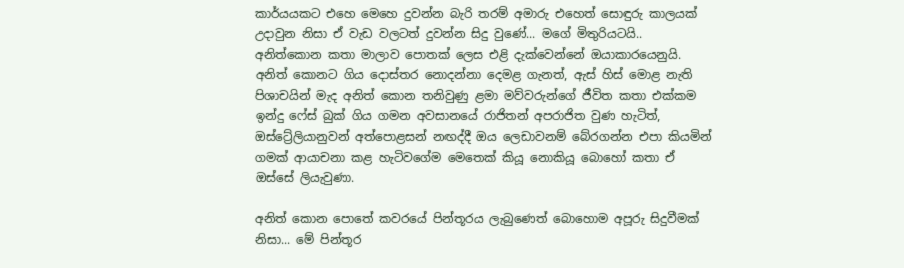කාර්යයකට එහෙ මෙහෙ දුවන්න බැරි තරම් අමාරු එහෙත් සොඳුරු කාලයක් උදාවුන නිසා ඒ වැඩ වලටත් දුවන්න සිදු වුණේ... මගේ මිතුරියටයි..
අනිත්කොන කතා මාලාව පොතක් ලෙස එළි දැක්වෙන්නේ ඔයාකාරයෙනුයි. අනිත් කොනට ගිය දොස්තර නොදන්නා දෙමළ ගැනත්, ඇස් හිස් මොළ නැති පිශාචයින් මැද අනිත් කොන තනිවුණු ළමා මව්වරුන්ගේ ජීවිත කතා එක්කම ඉන්දු ෆේස් බුක් ගිය ගමන අවසානයේ රාජිතන් අපරාජිත වුණ හැටිත්, ඔස්ට්‍රේලියානුවන් අත්පොළසන් නඟද්දී ඔය ලෙඩාවනම් බේරගන්න එපා කියමින් ගමක් ආයාචනා කළ හැටිවගේම මෙතෙක් කියූ නොකියූ බොහෝ කතා ඒ ඔස්සේ ලියැවුණා.

අනිත් කොන පොතේ කවරයේ පින්තූරය ලැබුණෙත් බොහොම අපූරු සිදුවීමක් නිසා... මේ පින්තූර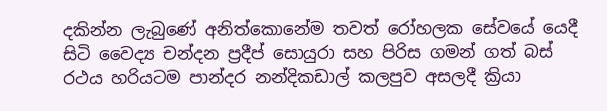දකින්න ලැබුණේ අනිත්කොනේම තවත් රෝහලක සේවයේ යෙදී සිටි වෛද්‍ය චන්දන ප්‍රදීප් සොයුරා සහ පිරිස ගමන් ගත් බස් රථය හරියටම පාන්දර නන්දිකඩාල් කලපුව අසලදී ක්‍රියා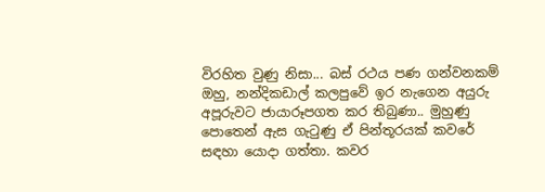විරහිත වුණු නිසා... බස් රථය පණ ගන්වනකම් ඔහු, නන්දිකඩාල් කලපුවේ ඉර නැගෙන අයුරු අපූරුවට ජායාරූපගත කර තිබුණා.. මුහුණු පොතෙන් ඇස ගැටුණු ඒ පින්තූරයක් කවරේ සඳහා යොදා ගත්තා. කවර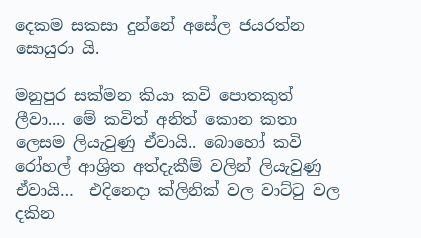දෙකම සකසා දුන්නේ අසේල ජයරත්න සොයුරා යි.

මනුපුර සක්මන කියා කවි පොතකුත් ලීවා.... මේ කවිත් අනිත් කොන කතා ලෙසම ලියැවුණු ඒවායි.. බොහෝ කවි රෝහල් ආශ්‍රිත අත්දැකීම් වලින් ලියැවුණු ඒවායි…  එදිනෙදා ක්ලිනික් වල වාට්ටු වල දකින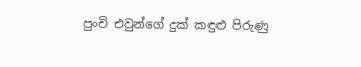පුංචි එවුන්ගේ දුක් කඳුළු පිරුණු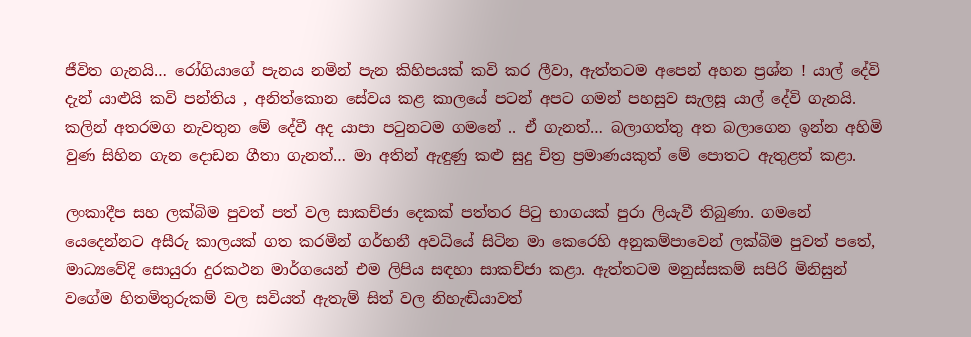ජීවිත ගැනයි… රෝගියාගේ පැනය නමින් පැන කිහිපයක් කවි කර ලීවා, ඇත්තටම අපෙන් අහන ප්‍රශ්න ! යාල් දේවි දැන් යාළුයි කවි පන්තිය , අනිත්කොන සේවය කළ කාලයේ පටන් අපට ගමන් පහසුව සැලසූ යාල් දේවි ගැනයි. කලින් අතරමග නැවතුන මේ දේවී අද යාපා පටුනටම ගමනේ .. ඒ ගැනත්… බලාගත්තු අත බලාගෙන ඉන්න අහිමි වුණ සිහින ගැන දොඩන ගීතා ගැනත්… මා අතින් ඇඳුණු කළු සුදු චිත්‍ර ප්‍රමාණයකුත් මේ පොතට ඇතුළත් කළා.

ලංකාදීප සහ ලක්බිම පුවත් පත් වල සාකච්ජා දෙකක් පත්තර පිටු භාගයක් පුරා ලියැවී තිබුණා. ගමනේ යෙදෙන්නට අසීරු කාලයක් ගත කරමින් ගර්භනී අවධියේ සිටින මා කෙරෙහි අනුකම්පාවෙන් ලක්බිම පුවත් පතේ, මාධ්‍යවේදි සොයුරා දුරකථන මාර්ගයෙන් එම ලිපිය සඳහා සාකච්ජා කළා. ඇත්තටම මනුස්සකම් සපිරි මිනිසුන් වගේම හිතමිතුරුකම් වල සවියත් ඇතැම් සිත් වල නිහැඬියාවත්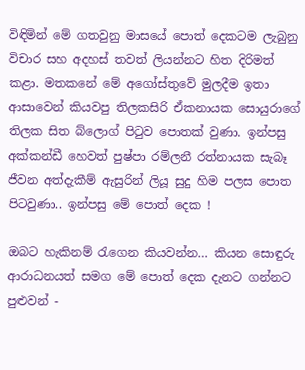විඳිමින් මේ ගතවුනු මාසයේ පොත් දෙකටම ලැබුනු විචාර සහ අදහස් තවත් ලියන්නට හිත දිරිමත් කළා. මතකනේ මේ අගෝස්තුවේ මුලදීම ඉතා ආසාවෙන් කියවපු තිලකසිරි ඒකනායක සොයුරාගේ තිලක සිත බ්ලොග් පිටුව පොතක් වුණා. ඉන්පසු අක්කන්ඩී හෙවත් පුෂ්පා රම්ලනී රත්නායක සැබෑ ජීවන අත්දැකීම් ඇසුරින් ලියූ සුදු හිම පලස පොත පිටවුණා.. ඉන්පසු මේ පොත් දෙක !

ඔබට හැකිනම් රැගෙන කියවන්න… කියන සොඳුරු ආරාධනයත් සමග මේ පොත් දෙක දැනට ගන්නට පුළුවන් -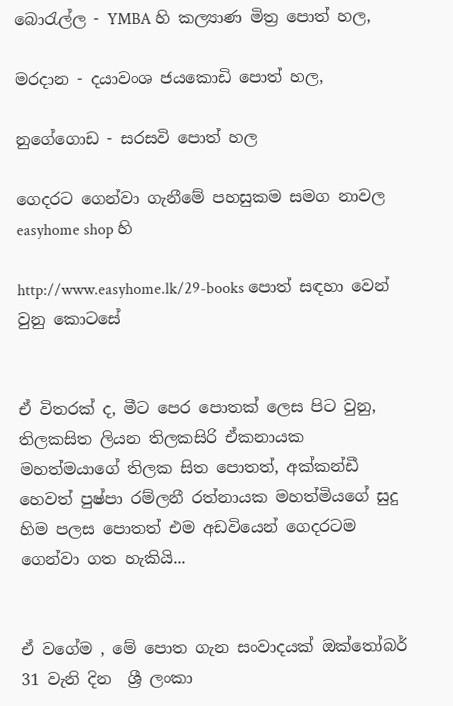බොරැල්ල - YMBA හි කල්‍යාණ මිත්‍ර පොත් හල,

මරදාන - දයාවංශ ජයකොඩි පොත් හල,

නුගේගොඩ - සරසවි පොත් හල

ගෙදරට ගෙන්වා ගැනීමේ පහසුකම සමග නාවල easyhome shop හි

http://www.easyhome.lk/29-books පොත් සඳහා වෙන් වුනු කොටසේ


ඒ විතරක් ද, මීට පෙර පොතක් ලෙස පිට වුනු, තිලකසිත ලියන තිලකසිරි ඒකනායක මහත්මයාගේ තිලක සිත පොතත්, අක්කන්ඩී හෙවත් පුෂ්පා රම්ලනී රත්නායක මහත්මියගේ සුදු හිම පලස පොතත් එම අඩවියෙන් ගෙදරටම ගෙන්වා ගත හැකියි...


ඒ වගේම , මේ පොත ගැන සංවාදයක් ඔක්තෝබර් 31 වැනි දින  ශ්‍රී ලංකා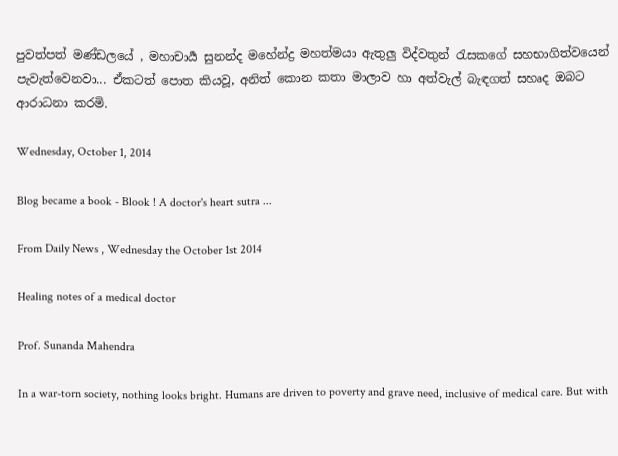පුවත්පත් මණ්ඩලයේ , මහාචාර්‍ය සුනන්ද මහේන්ද්‍ර මහත්මයා ඇතුලු විද්වතුන් රැසකගේ සහභාගිත්වයෙන් පැවැත්වෙනවා... ඒකටත් පොත කියවූ, අනිත් කොන කතා මාලාව හා අත්වැල් බැඳගත් සහෘද ඔබට ආරාධනා කරමි.

Wednesday, October 1, 2014

Blog became a book - Blook ! A doctor's heart sutra ...

From Daily News , Wednesday the October 1st 2014

Healing notes of a medical doctor

Prof. Sunanda Mahendra

In a war-torn society, nothing looks bright. Humans are driven to poverty and grave need, inclusive of medical care. But with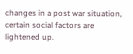changes in a post war situation, certain social factors are lightened up.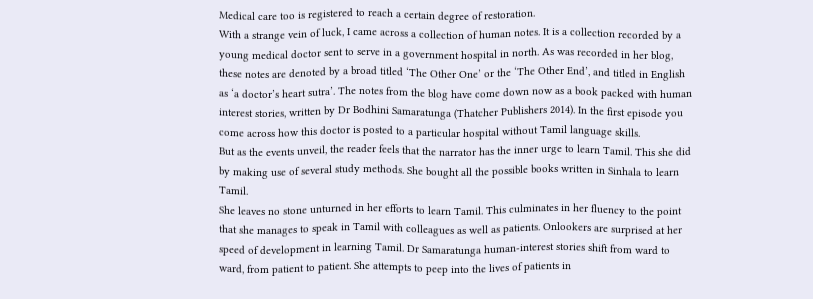Medical care too is registered to reach a certain degree of restoration.
With a strange vein of luck, I came across a collection of human notes. It is a collection recorded by a young medical doctor sent to serve in a government hospital in north. As was recorded in her blog, these notes are denoted by a broad titled ‘The Other One’ or the ‘The Other End’, and titled in English as ‘a doctor’s heart sutra’. The notes from the blog have come down now as a book packed with human interest stories, written by Dr Bodhini Samaratunga (Thatcher Publishers 2014). In the first episode you come across how this doctor is posted to a particular hospital without Tamil language skills.
But as the events unveil, the reader feels that the narrator has the inner urge to learn Tamil. This she did by making use of several study methods. She bought all the possible books written in Sinhala to learn Tamil.
She leaves no stone unturned in her efforts to learn Tamil. This culminates in her fluency to the point that she manages to speak in Tamil with colleagues as well as patients. Onlookers are surprised at her speed of development in learning Tamil. Dr Samaratunga human-interest stories shift from ward to ward, from patient to patient. She attempts to peep into the lives of patients in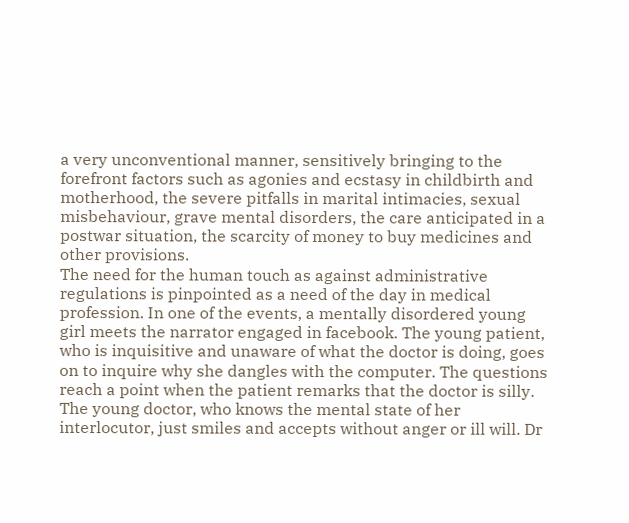a very unconventional manner, sensitively bringing to the forefront factors such as agonies and ecstasy in childbirth and motherhood, the severe pitfalls in marital intimacies, sexual misbehaviour, grave mental disorders, the care anticipated in a postwar situation, the scarcity of money to buy medicines and other provisions.
The need for the human touch as against administrative regulations is pinpointed as a need of the day in medical profession. In one of the events, a mentally disordered young girl meets the narrator engaged in facebook. The young patient, who is inquisitive and unaware of what the doctor is doing, goes on to inquire why she dangles with the computer. The questions reach a point when the patient remarks that the doctor is silly.
The young doctor, who knows the mental state of her interlocutor, just smiles and accepts without anger or ill will. Dr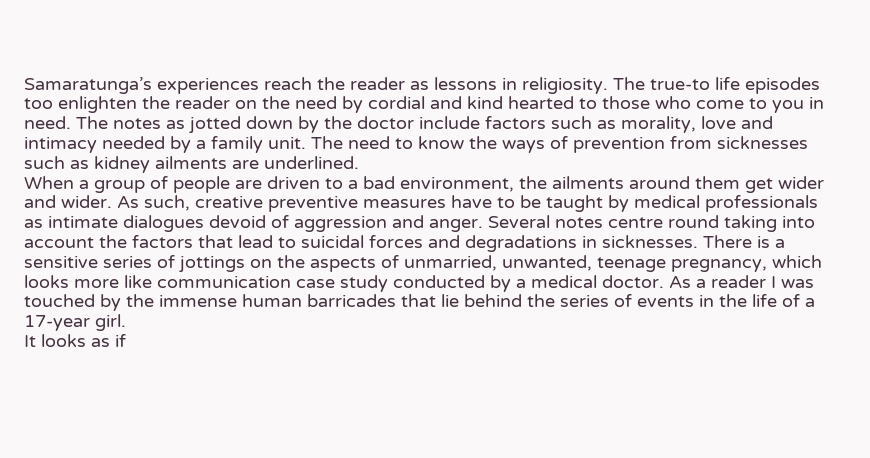Samaratunga’s experiences reach the reader as lessons in religiosity. The true-to life episodes too enlighten the reader on the need by cordial and kind hearted to those who come to you in need. The notes as jotted down by the doctor include factors such as morality, love and intimacy needed by a family unit. The need to know the ways of prevention from sicknesses such as kidney ailments are underlined.
When a group of people are driven to a bad environment, the ailments around them get wider and wider. As such, creative preventive measures have to be taught by medical professionals as intimate dialogues devoid of aggression and anger. Several notes centre round taking into account the factors that lead to suicidal forces and degradations in sicknesses. There is a sensitive series of jottings on the aspects of unmarried, unwanted, teenage pregnancy, which looks more like communication case study conducted by a medical doctor. As a reader I was touched by the immense human barricades that lie behind the series of events in the life of a 17-year girl.
It looks as if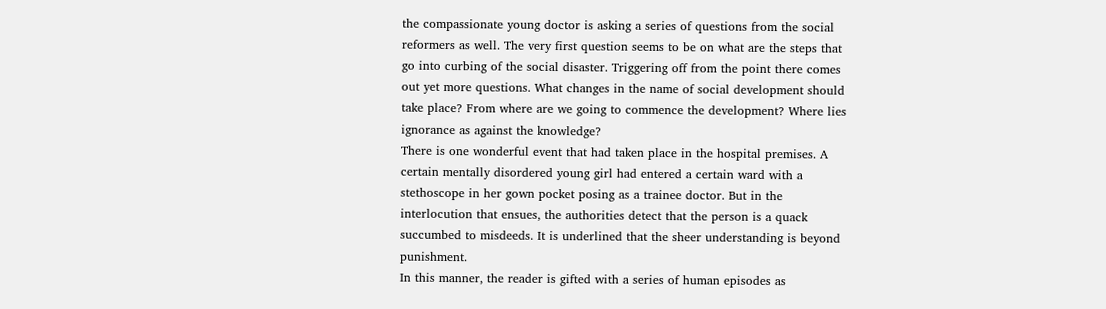the compassionate young doctor is asking a series of questions from the social reformers as well. The very first question seems to be on what are the steps that go into curbing of the social disaster. Triggering off from the point there comes out yet more questions. What changes in the name of social development should take place? From where are we going to commence the development? Where lies ignorance as against the knowledge?
There is one wonderful event that had taken place in the hospital premises. A certain mentally disordered young girl had entered a certain ward with a stethoscope in her gown pocket posing as a trainee doctor. But in the interlocution that ensues, the authorities detect that the person is a quack succumbed to misdeeds. It is underlined that the sheer understanding is beyond punishment.
In this manner, the reader is gifted with a series of human episodes as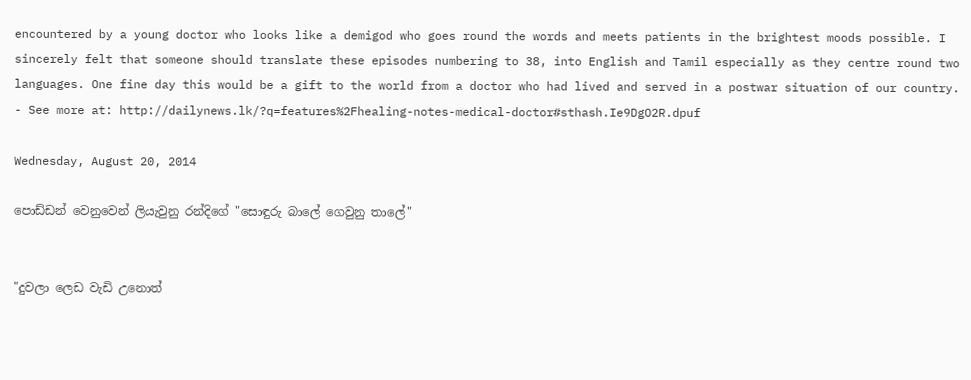encountered by a young doctor who looks like a demigod who goes round the words and meets patients in the brightest moods possible. I sincerely felt that someone should translate these episodes numbering to 38, into English and Tamil especially as they centre round two languages. One fine day this would be a gift to the world from a doctor who had lived and served in a postwar situation of our country.
- See more at: http://dailynews.lk/?q=features%2Fhealing-notes-medical-doctor#sthash.Ie9DgO2R.dpuf

Wednesday, August 20, 2014

පොඩ්ඩන් වෙනුවෙන් ලියැවුනු රන්දිගේ "සොඳුරු බාලේ ගෙවුනු තාලේ"


"දුවලා ලෙඩ වැඩි උනොත්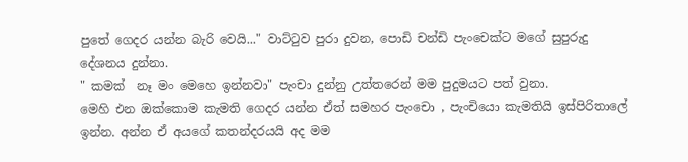පුතේ ගෙදර යන්න බැරි වෙයි..." වාට්ටුව පුරා දුවන, පොඩි චන්ඩි පැංචෙක්ට මගේ සුපුරුදු දේශනය දුන්නා.
" කමක්  නෑ මං මෙහෙ ඉන්නවා" පැංචා දුන්නු උත්තරෙන් මම පුදුමයට පත් වුනා.
මෙහි එන ඔක්කොම කැමති ගෙදර යන්න ඒත් සමහර පැංචො , පැංචියො කැමතියි ඉස්පිරිතාලේ ඉන්න. අන්න ඒ අයගේ කතන්දරයයි අද මම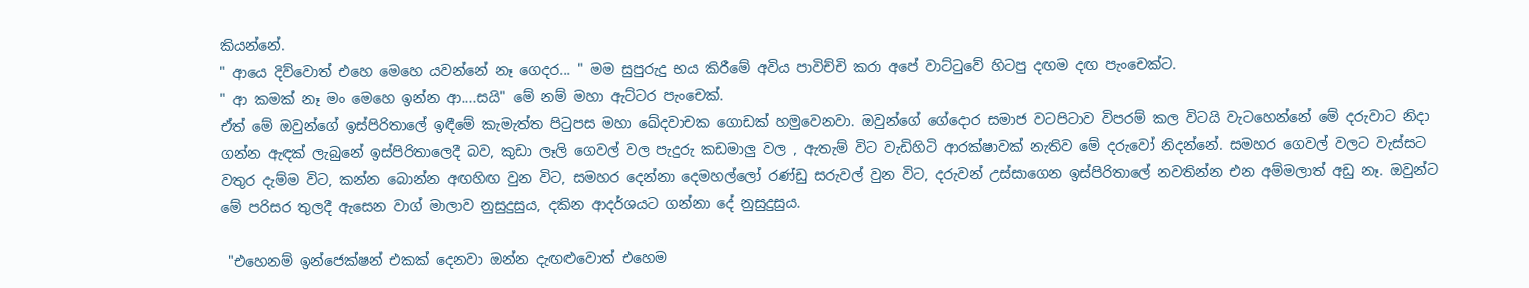කියන්නේ.
" ආයෙ දිව්වොත් එහෙ මෙහෙ යවන්නේ නෑ ගෙදර... " මම සුපුරුදු භය කිරීමේ අවිය පාවිච්චි කරා අපේ වාට්ටුවේ හිටපු දඟම දඟ පැංචෙක්ට.
" ආ කමක් නෑ මං මෙහෙ ඉන්න ආ....සයි" මේ නම් මහා ඇට්ටර පැංචෙක්.
ඒත් මේ ඔවුන්ගේ ඉස්පිරිතාලේ ඉඳීමේ කැමැත්ත පිටුපස මහා ඛේදවාචක ගොඩක් හමුවෙනවා. ඔවුන්ගේ ගේදොර සමාජ වටපිටාව විපරම් කල විටයි වැටහෙන්නේ මේ දරුවාට නිදා ගන්න ඇඳක් ලැබුනේ ඉස්පිරිතාලෙදී බව, කුඩා ලෑලි ගෙවල් වල පැදුරු කඩමාලු වල , ඇතැම් විට වැඩිහිටි ආරක්ෂාවක් නැතිව මේ දරුවෝ නිදන්නේ. සමහර ගෙවල් වලට වැස්සට වතුර දැම්ම විට, කන්න බොන්න අඟහිඟ වුන විට, සමහර දෙන්නා දෙමහල්ලෝ රණ්ඩු සරුවල් වුන විට, දරුවන් උස්සාගෙන ඉස්පිරිතාලේ නවතින්න එන අම්මලාත් අඩු නෑ. ඔවුන්ට මේ පරිසර තුලදී ඇසෙන වාග් මාලාව නුසුදුසුය, දකින ආදර්ශයට ගන්නා දේ නුසුදුසුය.

 "එහෙනම් ඉන්ජෙක්ෂන් එකක් දෙනවා ඔන්න දැඟළුවොත් එහෙම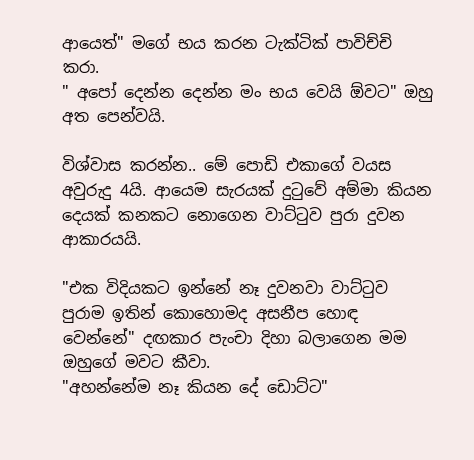ආයෙත්" මගේ භය කරන ටැක්ටික් පාවිච්චි කරා.
" අපෝ දෙන්න දෙන්න මං භය වෙයි ඕවට" ඔහු අත පෙන්වයි.

විශ්වාස කරන්න.. මේ පොඩි එකාගේ වයස අවුරුදු 4යි. ආයෙම සැරයක් දුටුවේ අම්මා කියන දෙයක් කනකට නොගෙන වාට්ටුව පුරා දුවන ආකාරයයි.

"එක විදියකට ඉන්නේ නෑ දුවනවා වාට්ටුව පුරාම ඉතින් කොහොමද අසනීප හොඳ වෙන්නේ" දඟකාර පැංචා දිහා බලාගෙන මම ඔහුගේ මවට කීවා.
"අහන්නේම නෑ කියන දේ ඩොට්ට"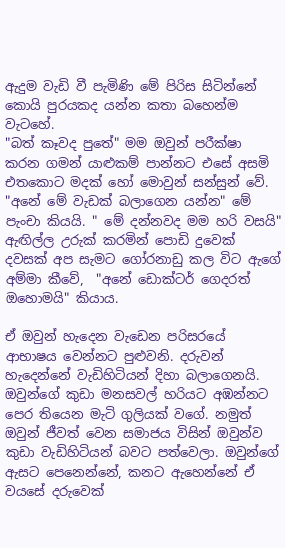ඇදුම වැඩි වී පැමිණි මේ පිරිස සිටින්නේ කොයි පුරයකද යන්න කතා බහෙන්ම වැටහේ.
"බත් කෑවද පුතේ" මම ඔවුන් පරීක්ෂා කරන ගමන් යාළුකම් පාන්නට එසේ අසමි එතකොට මදක් හෝ මොවුන් සන්සුන් වේ.
"අනේ මේ වැඩක් බලාගෙන යන්න" මේ පැංචා කියයි. " මේ දන්නවද මම හරි වසයි" ඇඟිල්ල උරුක් කරමින් පොඩි දුවෙක් දවසක් අප සැමට ගෝරනාඩු කල විට ඇගේ අම්මා කීවේ,  "අනේ ඩොක්ටර් ගෙදරත් ඔහොමයි" කියාය.

ඒ ඔවුන් හැදෙන වැඩෙන පරිසරයේ ආභාෂය වෙන්නට පුළුවනි. දරුවන් හැදෙන්නේ වැඩිහිටියන් දිහා බලාගෙනයි. ඔවුන්ගේ කුඩා මනසවල් හරියට අඹන්නට පෙර තියෙන මැටි ගුලියක් වගේ. නමුත් ඔවුන් ජීවත් වෙන සමාජය විසින් ඔවුන්ව කුඩා වැඩිහිටියන් බවට පත්වෙලා. ඔවුන්ගේ ඇසට පෙනෙන්නේ, කනට ඇහෙන්නේ ඒ වයසේ දරුවෙක්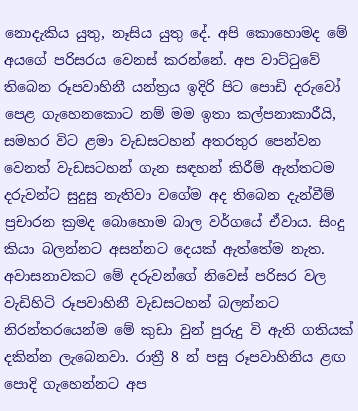නොදැකිය යුතු, නෑසිය යුතු දේ. අපි කොහොමද මේ අයගේ පරිසරය වෙනස් කරන්නේ. අප වාට්ටුවේ තිබෙන රූපවාහිනී යන්ත්‍රය ඉදිරි පිට පොඩි දරුවෝ පෙළ ගැහෙනකොට නම් මම ඉතා කල්පනාකාරීයි, සමහර විට ළමා වැඩසටහන් අතරතුර පෙන්වන වෙනත් වැඩසටහන් ගැන සඳහන් කිරීම් ඇත්තටම දරුවන්ට සුදුසු නැතිවා වගේම අද තිබෙන දැන්වීම් ප්‍රචාරන ක්‍රමද බොහොම බාල වර්ගයේ ඒවාය. සිංදු කියා බලන්නට අසන්නට දෙයක් ඇත්තේම නැත. අවාසනාවකට මේ දරුවන්ගේ නිවෙස් පරිසර වල වැඩිහිටි රූපවාහිනී වැඩසටහන් බලන්නට නිරන්තරයෙන්ම මේ කුඩා වුන් පුරුදු වි ඇති ගතියක් දකින්න ලැබෙනවා. රාත්‍රී 8 න් පසු රූපවාහිනිය ළඟ පොදි ගැහෙන්නට අප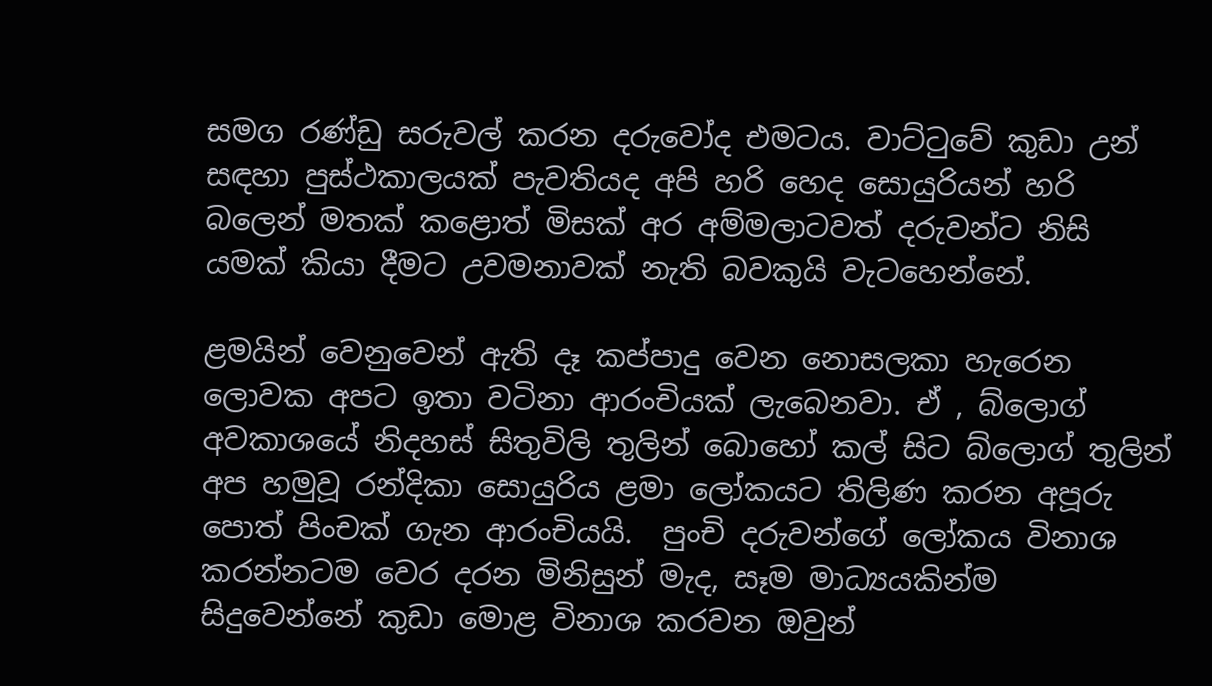සමග රණ්ඩු සරුවල් කරන දරුවෝද එමටය. වාට්ටුවේ කුඩා උන් සඳහා පුස්ථකාලයක් පැවතියද අපි හරි හෙද සොයුරියන් හරි බලෙන් මතක් කළොත් මිසක් අර අම්මලාටවත් දරුවන්ට නිසි යමක් කියා දීමට උවමනාවක් නැති බවකුයි වැටහෙන්නේ.

ළමයින් වෙනුවෙන් ඇති දෑ කප්පාදු වෙන නොසලකා හැරෙන ලොවක අපට ඉතා වටිනා ආරංචියක් ලැබෙනවා. ඒ , බ්ලොග් අවකාශයේ නිදහස් සිතුවිලි තුලින් බොහෝ කල් සිට බ්ලොග් තුලින් අප හමුවූ රන්දිකා සොයුරිය ළමා ලෝකයට තිලිණ කරන අපූරු පොත් පිංචක් ගැන ආරංචියයි.  පුංචි දරුවන්ගේ ලෝකය විනාශ කරන්නටම වෙර දරන මිනිසුන් මැද, සෑම මාධ්‍යයකින්ම සිදුවෙන්නේ කුඩා මොළ විනාශ කරවන ඔවුන්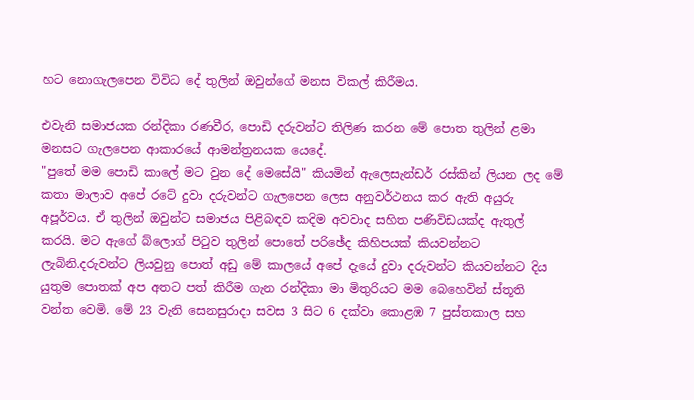හට නොගැලපෙන විවිධ දේ තුලින් ඔවුන්ගේ මනස විකල් කිරීමය.

එවැනි සමාජයක රන්දිකා රණවීර, පොඩි දරුවන්ට තිලිණ කරන මේ පොත තුලින් ළමා මනසට ගැලපෙන ආකාරයේ ආමන්ත්‍රනයක යෙදේ.
"පුතේ මම පොඩි කාලේ මට වුන දේ මෙසේයි" කියමින් ඇලෙසැන්ඩර් රස්කින් ලියන ලද මේ කතා මාලාව අපේ රටේ දුවා දරුවන්ට ගැලපෙන ලෙස අනුවර්ථනය කර ඇති අයුරු අපූර්වය. ඒ තුලින් ඔවුන්ට සමාජය පිළිබඳව කදිම අවවාද සහිත පණිවිඩයක්ද ඇතුල් කරයි. මට ඇගේ බ්ලොග් පිටුව තුලින් පොතේ පරිඡේද කිහිපයක් කියවන්නට ලැබිනි.දරුවන්ට ලියවුනු පොත් අඩු මේ කාලයේ අපේ දැයේ දුවා දරුවන්ට කියවන්නට දිය යුතුම පොතක් අප අතට පත් කිරීම ගැන රන්දිකා මා මිතුරියට මම බෙහෙවින් ස්තූති වන්ත වෙමි. මේ 23 වැනි සෙනසුරාදා සවස 3 සිට 6 දක්වා කොළඹ 7 පුස්තකාල සහ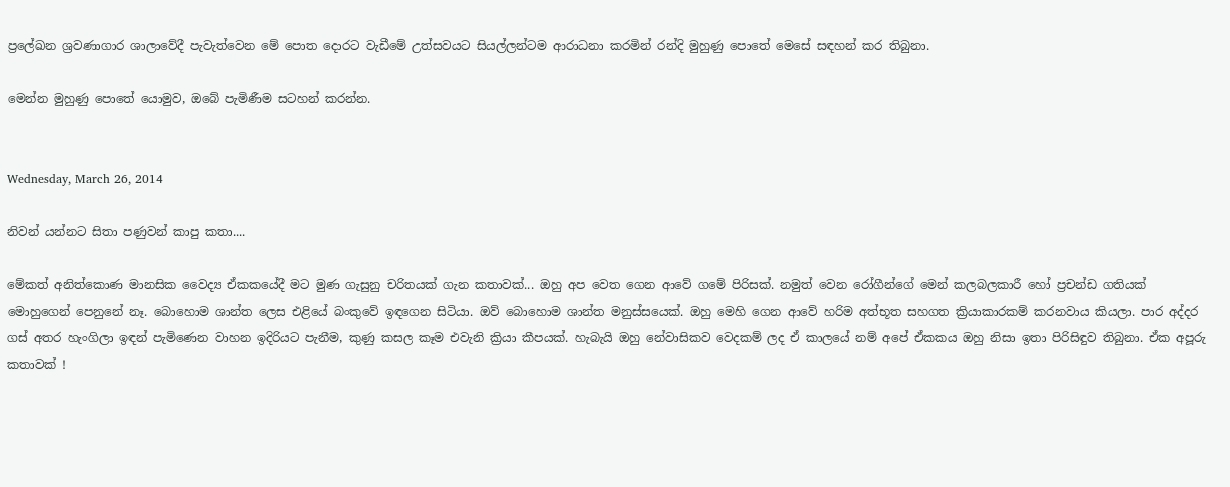ප්‍රලේඛන ශ්‍රවණාගාර ශාලාවේදී පැවැත්වෙන මේ පොත දොරට වැඩීමේ උත්සවයට සියල්ලන්ටම ආරාධනා කරමින් රන්දි මුහුණු පොතේ මෙසේ සඳහන් කර තිබුනා.

මෙන්න මුහුණු පොතේ යොමුව, ඔබේ පැමිණීම සටහන් කරන්න.


Wednesday, March 26, 2014

නිවන් යන්නට සිතා පණුවන් කාපු කතා....

මේකත් අනිත්කොණ මානසික වෛද්‍ය ඒකකයේදී මට මුණ ගැසුනු චරිතයක් ගැන කතාවක්... ඔහු අප වෙත ගෙන ආවේ ගමේ පිරිසක්. නමුත් වෙන රෝගීන්ගේ මෙන් කලබලකාරී හෝ ප්‍රචන්ඩ ගතියක් මොහුගෙන් පෙනුනේ නෑ. බොහොම ශාන්ත ලෙස එළියේ බංකුවේ ඉඳගෙන සිටියා. ඔව් බොහොම ශාන්ත මනුස්සයෙක්. ඔහු මෙහි ගෙන ආවේ හරිම අත්භූත සහගත ක්‍රියාකාරකම් කරනවාය කියලා. පාර අද්දර ගස් අතර හැංගිලා ඉඳන් පැමිණෙන වාහන ඉදිරියට පැනීම, කුණු කසල කෑම එවැනි ක්‍රියා කීපයක්. හැබැයි ඔහු නේවාසිකව වෙදකම් ලද ඒ කාලයේ නම් අපේ ඒකකය ඔහු නිසා ඉතා පිරිසිඳුව තිබුනා. ඒක අපූරු කතාවක් !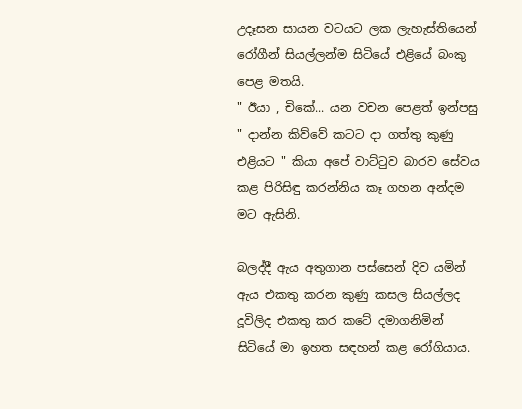උදෑසන සායන වටයට ලක ලැහැස්තියෙන් රෝගීන් සියල්ලන්ම සිටියේ එළියේ බංකු පෙළ මතයි.
" ඊයා , චිකේ... යන වචන පෙළත් ඉන්පසු " දාන්න කිව්වේ කටට දා ගත්තු කුණු එළියට " කියා අපේ වාට්ටුව බාරව සේවය කළ පිරිසිඳු කරන්නිය කෑ ගහන අන්දම මට ඇසිනි.

බලද්දී ඇය අතුගාන පස්සෙන් දිව යමින් ඇය එකතු කරන කුණු කසල සියල්ලද දූවිලිද එකතු කර කටේ දමාගනිමින් සිටියේ මා ඉහත සඳහන් කළ රෝගියාය.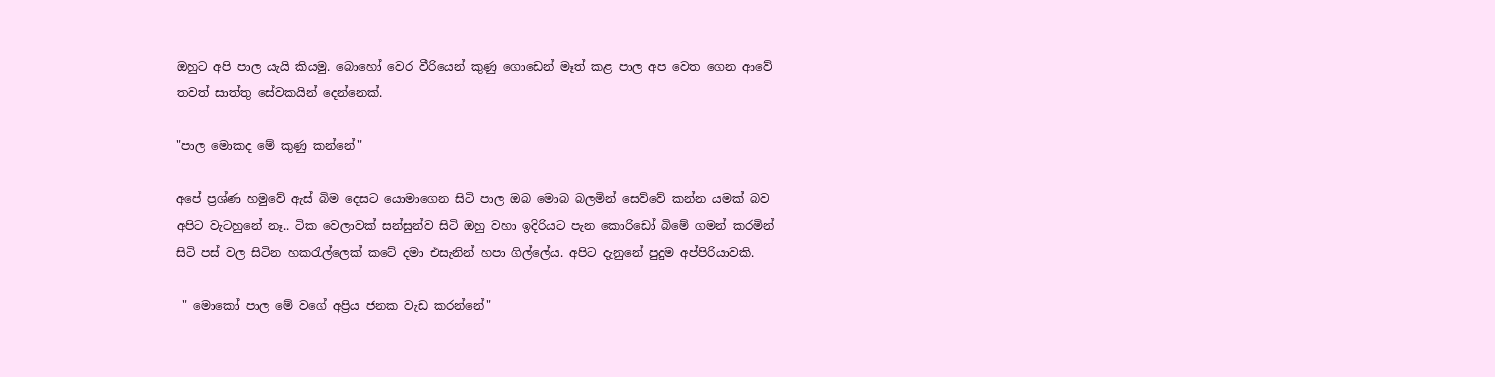ඔහුට අපි පාල යැයි කියමු. බොහෝ වෙර වීරියෙන් කුණු ගොඩෙන් මෑත් කළ පාල අප වෙත ගෙන ආවේ තවත් සාත්තු සේවකයින් දෙන්නෙක්.

"පාල මොකද මේ කුණු කන්නේ"

අපේ ප්‍රශ්ණ හමුවේ ඇස් බිම දෙසට යොමාගෙන සිටි පාල ඔබ මොබ බලමින් සෙව්වේ කන්න යමක් බව අපිට වැටහුනේ නෑ.. ටික වෙලාවක් සන්සුන්ව සිටි ඔහු වහා ඉදිරියට පැන කොරිඩෝ බිමේ ගමන් කරමින් සිටි පස් වල සිටින හකරැල්ලෙක් කටේ දමා එසැනින් හපා ගිල්ලේය. අපිට දැනුනේ පුදුම අප්පිරියාවකි.

 " මොකෝ පාල මේ වගේ අප්‍රිය ජනක වැඩ කරන්නේ"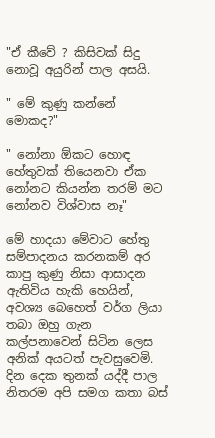"ඒ කීවේ ? කිසිවක් සිදු නොවූ අයුරින් පාල අසයි.

" මේ කුණු කන්නේ මොකද?"

" නෝනා ඕකට හොඳ හේතුවක් තියෙනවා ඒක නෝනට කියන්න තරම් මට නෝනව විශ්වාස නෑ"

මේ හාදයා මේවාට හේතු සම්පාදනය කරනකම් අර කාපු කුණු නිසා ආසාදන ඇතිවිය හැකි හෙයින්, අවශ්‍ය බෙහෙත් වර්ග ලියා තබා ඔහු ගැන කල්පනාවෙන් සිටින ලෙස අනික් අයටත් පැවසුවෙමි. දින දෙක තුනක් යද්දී පාල නිතරම අපි සමග කතා බස්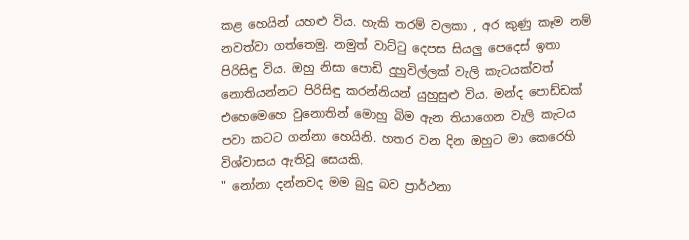කළ හෙයින් යහළු විය. හැකි තරම් වලකා , අර කුණු කෑම නම් නවත්වා ගත්තෙමු. නමුත් වාට්ටු දෙපස සියලු පෙදෙස් ඉතා පිරිසිඳු විය. ඔහු නිසා පොඩි දුහුවිල්ලක් වැලි කැටයක්වත් නොතියන්නට පිරිසිඳු කරන්නියන් යුහුසුළු විය. මන්ද පොඩ්ඩක් එහෙමෙහෙ වුනොතින් මොහු බිම ඇන තියාගෙන වැලි කැටය පවා කටට ගන්නා හෙයිනි. හතර වන දින ඔහුට මා කෙරෙහි විශ්වාසය ඇතිවූ සෙයකි.
" නෝනා දන්නවද මම බුදු බව ප්‍රාර්ථනා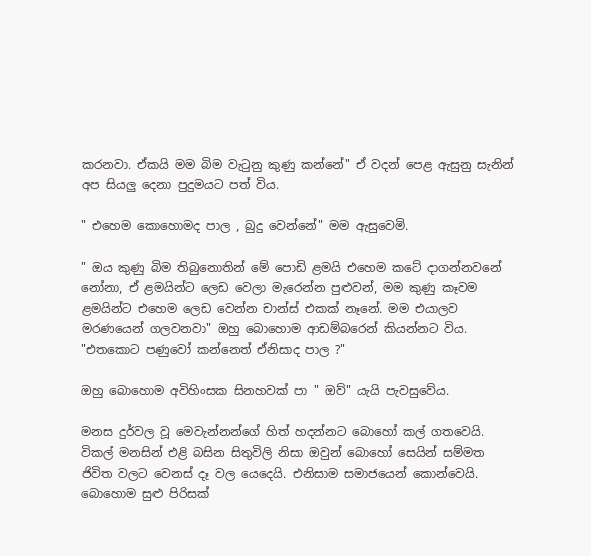කරනවා. ඒකයි මම බිම වැටුනු කුණු කන්නේ" ඒ වදන් පෙළ ඇසුනු සැනින් අප සියලු දෙනා පුදුමයට පත් විය.

" එහෙම කොහොමද පාල , බුදු වෙන්නේ" මම ඇසුවෙමි.

" ඔය කුණු බිම තිබුනොතින් මේ පොඩි ළමයි එහෙම කටේ දාගන්නවනේ නෝනා, ඒ ළමයින්ට ලෙඩ වෙලා මැරෙන්න පුළුවන්, මම කුණු කෑවම ළමයින්ට එහෙම ලෙඩ වෙන්න චාන්ස් එකක් නෑනේ. මම එයාලව මරණයෙන් ගලවනවා" ඔහු බොහොම ආඩම්බරෙන් කියන්නට විය.
"එතකොට පණුවෝ කන්නෙත් ඒනිසාද පාල ?"

ඔහු බොහොම අවිහිංසක සිනහවක් පා " ඔව්" යැයි පැවසුවේය.

මනස දුර්වල වූ මෙවැන්නන්ගේ හිත් හදන්නට බොහෝ කල් ගතවෙයි. විකල් මනසින් එළි බසින සිතුවිලි නිසා ඔවුන් බොහෝ සෙයින් සම්මත ජිවිත වලට වෙනස් දෑ වල යෙදෙයි. එනිසාම සමාජයෙන් කොන්වෙයි. බොහොම සුළු පිරිසක්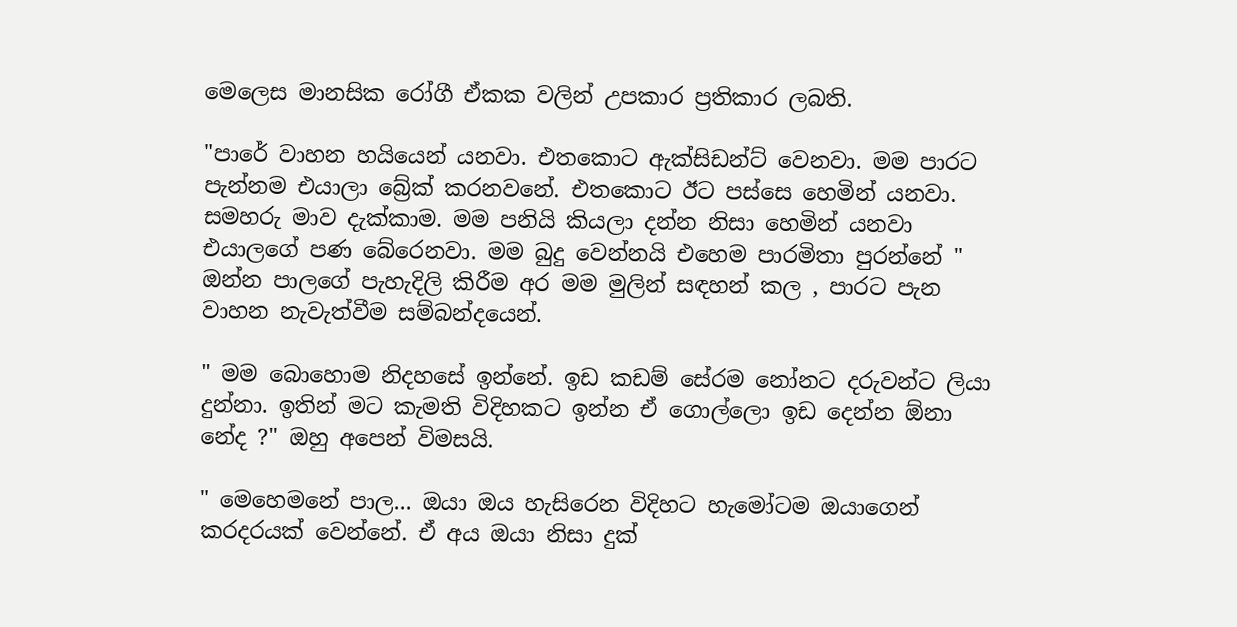මෙලෙස මානසික රෝගී ඒකක වලින් උපකාර ප්‍රතිකාර ලබති.

"පාරේ වාහන හයියෙන් යනවා. එතකොට ඇක්සිඩන්ට් වෙනවා. මම පාරට පැන්නම එයාලා බ්‍රේක් කරනවනේ. එතකොට ඊට පස්සෙ හෙමින් යනවා. සමහරු මාව දැක්කාම. මම පනියි කියලා දන්න නිසා හෙමින් යනවා එයාලගේ පණ බේරෙනවා. මම බුදු වෙන්නයි එහෙම පාරමිතා පුරන්නේ " ඔන්න පාලගේ පැහැදිලි කිරීම අර මම මුලින් සඳහන් කල , පාරට පැන වාහන නැවැත්වීම සම්බන්දයෙන්.

" මම බොහොම නිදහසේ ඉන්නේ. ඉඩ කඩම් සේරම නෝනට දරුවන්ට ලියා දුන්නා. ඉතින් මට කැමති විදිහකට ඉන්න ඒ ගොල්ලො ඉඩ දෙන්න ඕනා නේද ?" ඔහු අපෙන් විමසයි.

" මෙහෙමනේ පාල... ඔයා ඔය හැසිරෙන විදිහට හැමෝටම ඔයාගෙන් කරදරයක් වෙන්නේ. ඒ අය ඔයා නිසා දුක්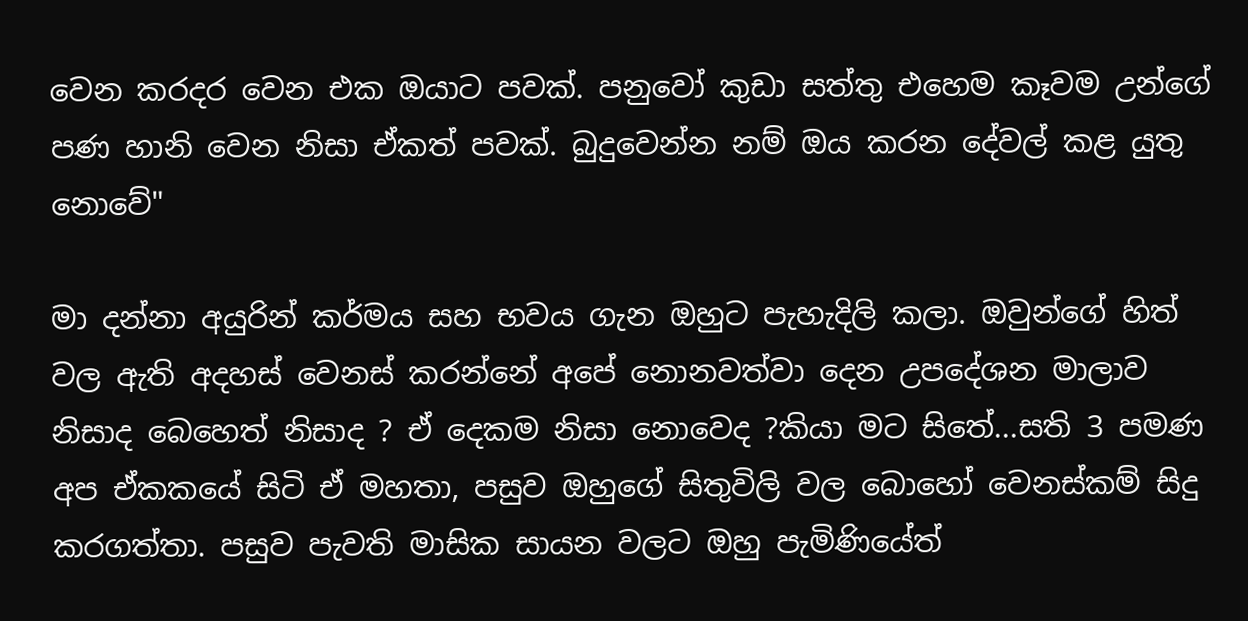වෙන කරදර වෙන එක ඔයාට පවක්. පනුවෝ කුඩා සත්තු එහෙම කෑවම උන්ගේ පණ හානි වෙන නිසා ඒකත් පවක්. බුදුවෙන්න නම් ඔය කරන දේවල් කළ යුතු නොවේ"

මා දන්නා අයුරින් කර්මය සහ භවය ගැන ඔහුට පැහැදිලි කලා. ඔවුන්ගේ හිත් වල ඇති අදහස් වෙනස් කරන්නේ අපේ නොනවත්වා දෙන උපදේශන මාලාව නිසාද බෙහෙත් නිසාද ? ඒ දෙකම නිසා නොවෙද ?කියා මට සිතේ...සති 3 පමණ අප ඒකකයේ සිටි ඒ මහතා, පසුව ඔහුගේ සිතුවිලි වල බොහෝ වෙනස්කම් සිදු කරගත්තා. පසුව පැවති මාසික සායන වලට ඔහු පැමිණියේත්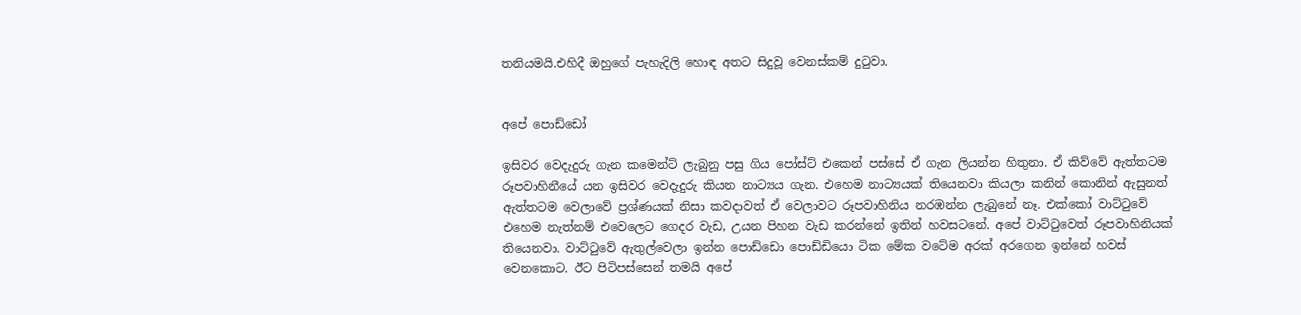තනියමයි.එහිදී ඔහුගේ පැහැදිලි හොඳ අතට සිදුවූ වෙනස්කම් දුටුවා.


අපේ පොඩ්ඩෝ

ඉසිවර වෙදැදුරු ගැන කමෙන්ට් ලැබුනු පසු ගිය පෝස්ට් එකෙන් පස්සේ ඒ ගැන ලියන්න හිතුනා. ඒ කිව්වේ ඇත්තටම රූපවාහිනීයේ යන ඉසිවර වෙදැදුරු කියන නාට්‍යය ගැන. එහෙම නාට්‍යයක් තියෙනවා කියලා කනින් කොනින් ඇසුනත් ඇත්තටම වෙලාවේ ප්‍රශ්ණයක් නිසා කවදාවත් ඒ වෙලාවට රූපවාහිනිය නරඹන්න ලැබුනේ නෑ. එක්කෝ වාට්ටුවේ එහෙම නැත්නම් එවෙලෙට ගෙදර වැඩ, උයන පිහන වැඩ කරන්නේ ඉතින් හවසටනේ. අපේ වාට්ටුවෙත් රූපවාහිනියක් තියෙනවා. වාට්ටුවේ ඇතුල්වෙලා ඉන්න පොඩ්ඩො පොඩ්ඩියො ටික මේක වටේම අරක් අරගෙන ඉන්නේ හවස් වෙනකොට. ඊට පිටිපස්සෙන් තමයි අපේ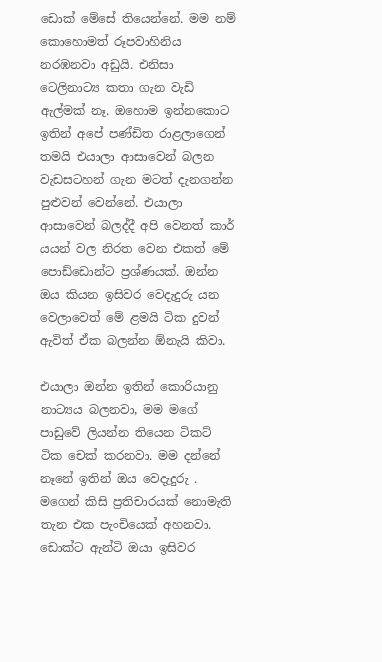ඩොක් මේසේ තියෙන්නේ. මම නම් කොහොමත් රූපවාහිනිය නරඹනවා අඩුයි. එනිසා ටෙලිනාට්‍ය කතා ගැන වැඩි ඇල්මක් නෑ. ඔහොම ඉන්නකොට ඉතින් අපේ පණ්ඩිත රාළලාගෙන් තමයි එයාලා ආසාවෙන් බලන වැඩසටහන් ගැන මටත් දැනගන්න පුළුවන් වෙන්නේ. එයාලා ආසාවෙන් බලද්දී අපි වෙනත් කාර් යයන් වල නිරත වෙන එකත් මේ පොඩ්ඩොන්ට ප්‍රශ්ණයක්. ඔන්න ඔය කියන ඉසිවර වෙදැදුරු යන වෙලාවෙත් මේ ළමයි ටික දුවන් ඇවිත් ඒක බලන්න ඕනැයි කිවා.

එයාලා ඔන්න ඉතින් කොරියානු නාට්‍යය බලනවා, මම මගේ පාඩුවේ ලියන්න තියෙන ටිකට් ටික චෙක් කරනවා. මම දන්නේ නෑනේ ඉතින් ඔය වෙදැදුරු . මගෙන් කිසි ප්‍රතිචාරයක් නොමැති තැන එක පැංචියෙක් අහනවා.
ඩොක්ට ඇන්ටි ඔයා ඉසිවර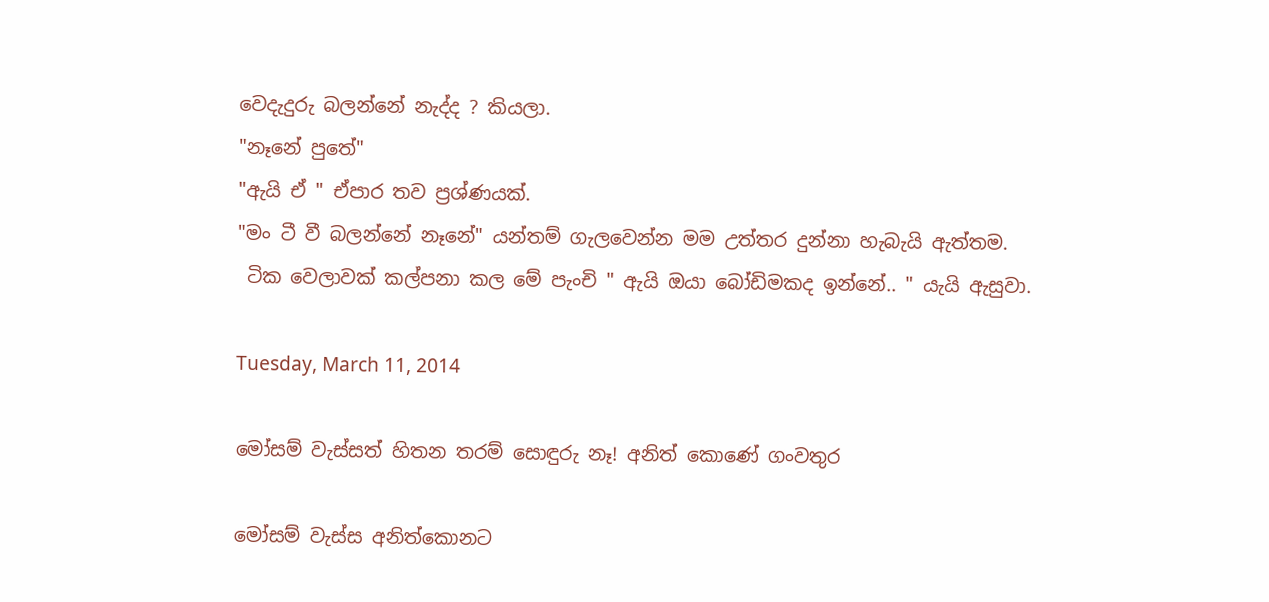වෙදැදුරු බලන්නේ නැද්ද ? කියලා.
"නෑනේ පුතේ"
"ඇයි ඒ " ඒපාර තව ප්‍රශ්ණයක්.
"මං ටී වී බලන්නේ නෑනේ" යන්තම් ගැලවෙන්න මම උත්තර දුන්නා හැබැයි ඇත්තම.
 ටික වෙලාවක් කල්පනා කල මේ පැංචි " ඇයි ඔයා බෝඩිමකද ඉන්නේ.. " යැයි ඇසුවා.

Tuesday, March 11, 2014

මෝසම් වැස්සත් හිතන තරම් සොඳුරු නෑ! අනිත් කොණේ ගංවතුර

මෝසම් වැස්ස අනිත්කොනට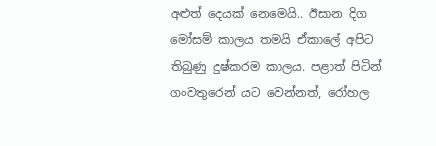අළුත් දෙයක් නෙමෙයි.. ඊසාන දිග මෝසම් කාලය තමයි ඒකාලේ අපිට තිබුණු දුෂ්කරම කාලය. පළාත් පිටින් ගංවතුරෙන් යට වෙන්නත්, රෝහල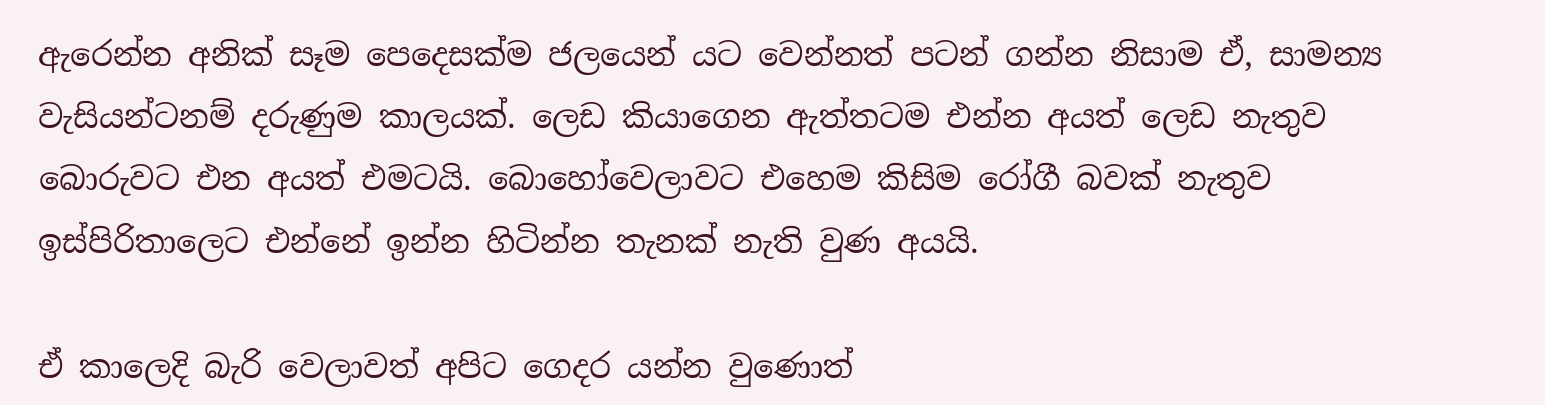ඇරෙන්න අනික් සෑම පෙදෙසක්ම ජලයෙන් යට වෙන්නත් පටන් ගන්න නිසාම ඒ, සාමන්‍ය වැසියන්ටනම් දරුණුම කාලයක්. ලෙඩ කියාගෙන ඇත්තටම එන්න අයත් ලෙඩ නැතුව බොරුවට එන අයත් එමටයි. බොහෝවෙලාවට එහෙම කිසිම රෝගී බවක් නැතුව ඉස්පිරිතාලෙට එන්නේ ඉන්න හිටින්න තැනක් නැති වුණ අයයි.

ඒ කාලෙදි බැරි වෙලාවත් අපිට ගෙදර යන්න වුණොත්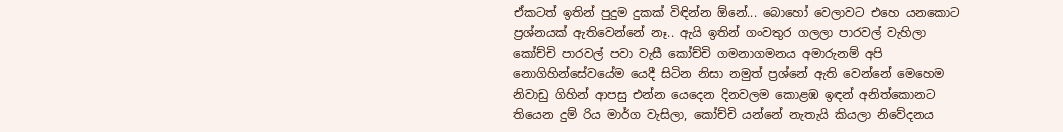ඒකටත් ඉතින් පුදුම දුකක් විඳින්න ඕනේ... බොහෝ වෙලාවට එහෙ යනකොට ප්‍රශ්නයක් ඇතිවෙන්නේ නෑ.. ඇයි ඉතින් ගංවතුර ගලලා පාරවල් වැහිලා කෝච්චි පාරවල් පවා වැසී කෝච්චි ගමනාගමනය අමාරුනම් අපි නොගිහින්සේවයේම යෙදී සිටින නිසා නමුත් ප්‍රශ්නේ ඇති වෙන්නේ මෙහෙම නිවාඩු ගිහින් ආපසු එන්න යෙදෙන දිනවලම කොළඹ ඉඳන් අනිත්කොනට තියෙන දුම්‍ රිය මාර්ග වැසිලා, කෝච්චි යන්නේ නැතැයි කියලා නිවේදනය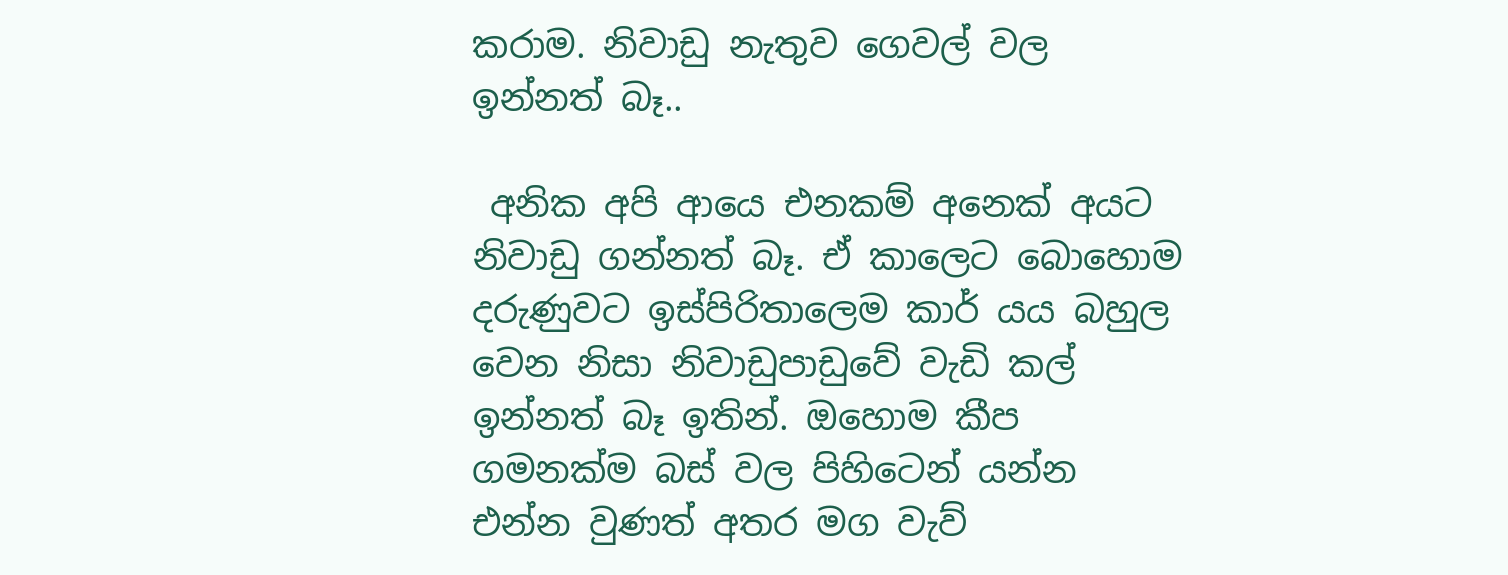කරාම. නිවාඩු නැතුව ගෙවල් වල ඉන්නත් බෑ..

 අනික අපි ආයෙ එනකම් අනෙක් අයට නිවාඩු ගන්නත් බෑ. ඒ කාලෙට බොහොම දරුණුවට ඉස්පිරිතාලෙම කාර් යය බහුල වෙන නිසා නිවාඩුපාඩුවේ වැඩි කල් ඉන්නත් බෑ ඉතින්. ඔහොම කීප ගමනක්ම බස් වල පිහිටෙන් යන්න එන්න වුණත් අතර මග වැව්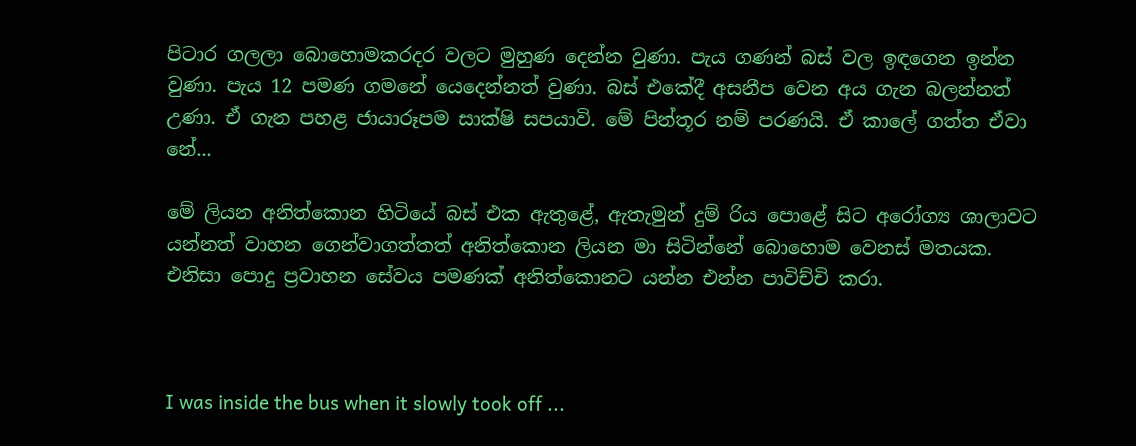පිටාර ගලලා බොහොමකරදර වලට මුහුණ දෙන්න වුණා. පැය ගණන් බස් වල ඉඳගෙන ඉන්න වුණා. පැය 12 පමණ ගමනේ යෙදෙන්නත් වුණා. බස් එකේදී අසනීප වෙන අය ගැන බලන්නත් උණා. ඒ ගැන පහළ ජායාරූපම සාක්ෂි සපයාවි. මේ පින්තූර නම් පරණයි. ඒ කාලේ ගත්ත ඒවා නේ...

මේ ලියන අනිත්කොන හිටියේ බස් එක ඇතුළේ, ඇතැමුන් දුම්‍ රිය පොළේ සිට අරෝග්‍ය ශාලාවට යන්නත් වාහන ගෙන්වාගත්තත් අනිත්කොන ලියන මා සිටින්නේ බොහොම වෙනස් මතයක. එනිසා පොදු ප්‍රවාහන සේවය පමණක් අනිත්කොනට යන්න එන්න පාවිච්චි කරා.



I was inside the bus when it slowly took off ...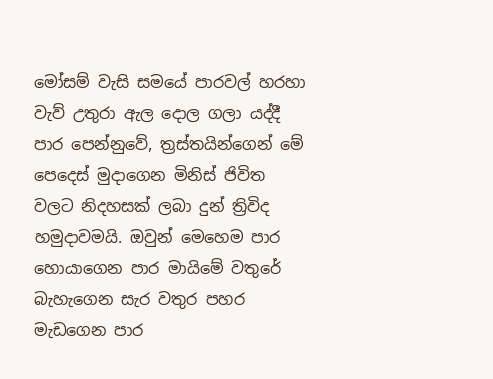මෝසම් වැසි සමයේ පාරවල් හරහා වැව් උතුරා ඇල දොල ගලා යද්දී පාර පෙන්නුවේ, ත්‍රස්තයින්ගෙන් මේ පෙදෙස් මුදාගෙන මිනිස් ජිවිත වලට නිදහසක් ලබා දුන් ත්‍රිවිද හමුදාවමයි. ඔවුන් මෙහෙම පාර හොයාගෙන පාර මායිමේ වතුරේ බැහැගෙන සැර වතුර පහර මැඩගෙන පාර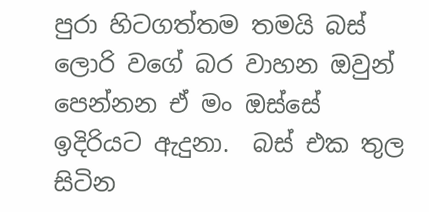පුරා හිටගත්තම තමයි බස් ලොරි වගේ බර වාහන ඔවුන් පෙන්නන ඒ මං ඔස්සේ ඉදිරියට ඇදුනා.  බස් එක තුල සිටින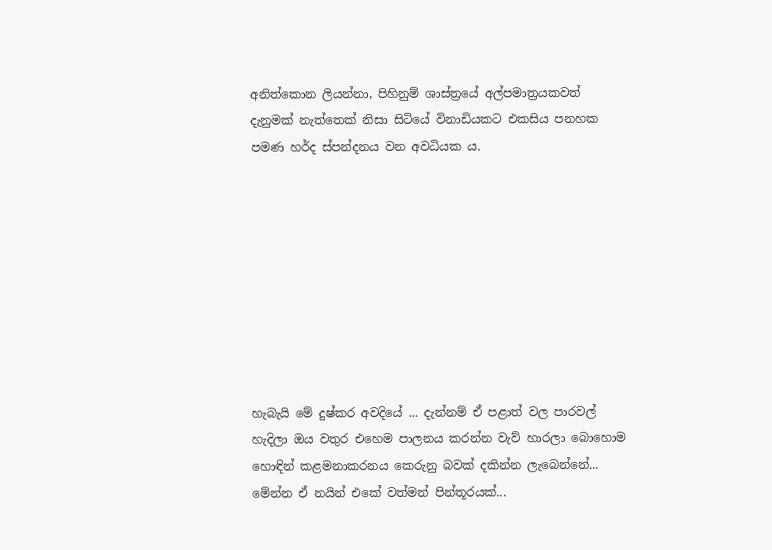අනිත්කොන ලියන්නා, පිහිනුම් ශාස්ත්‍රයේ අල්පමාත්‍රයකවත් දැනුමක් නැත්තෙක් නිසා සිටියේ විනාඩියකට එකසිය පනහක පමණ හර්ද ස්පන්දනය වන අවධියක ය.









හැබැයි මේ දුෂ්කර අවදියේ ... දැන්නම් ඒ පළාත් වල පාරවල් හැදිලා ඔය වතුර එහෙම පාලනය කරන්න වැව් හාරලා බොහොම හොඳින් කළමනාකරනය කෙරුනු බවක් දකින්න ලැබෙන්නේ... මේන්න ඒ නයින් එකේ වත්මන් පින්තූරයක්...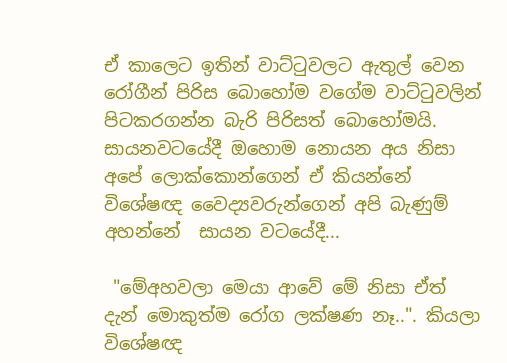ඒ කාලෙට ඉතින් වාට්ටුවලට ඇතුල් වෙන රෝගීන් පිරිස බොහෝම වගේම වාට්ටුවලින් පිටකරගන්න බැරි පිරිසත් බොහෝමයි. සායනවටයේදී ඔහොම නොයන අය නිසා අපේ ලොක්කොන්ගෙන් ඒ කියන්නේ විශේෂඥ වෛද්‍යවරුන්ගෙන් අපි බැණුම් අහන්නේ  සායන වටයේදී...

 "මේඅහවලා මෙයා ආවේ මේ නිසා ඒත් දැන් මොකුත්ම රෝග ලක්ෂණ නෑ..". කියලා විශේෂඥ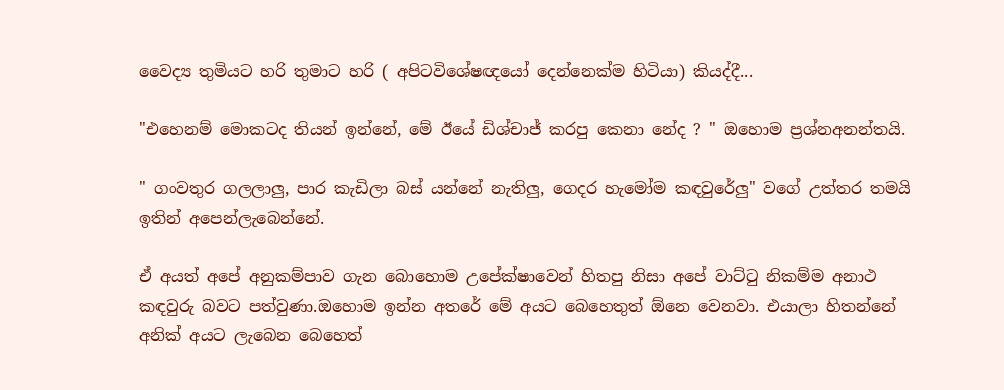වෛද්‍ය තුමියට හරි තුමාට හරි ( අපිටවිශේෂඥයෝ දෙන්නෙක්ම හිටියා) කියද්දී...

"එහෙනම් මොකටද තියන් ඉන්නේ, මේ ඊයේ ඩිශ්චාජ් කරපු කෙනා නේද ? " ඔහොම ප්‍රශ්නඅනන්තයි.

" ගංවතුර ගලලාලු, පාර කැඩිලා බස් යන්නේ නැතිලු, ගෙදර හැමෝම කඳවුරේලු" වගේ උත්තර තමයි ඉතින් අපෙන්ලැබෙන්නේ.

ඒ අයත් අපේ අනුකම්පාව ගැන බොහොම උපේක්ෂාවෙන් හිතපු නිසා අපේ වාට්ටු නිකම්ම අනාථ කඳවුරු බවට පත්වුණා.ඔහොම ඉන්න අතරේ මේ අයට බෙහෙතුත් ඕනෙ වෙනවා. එයාලා හිතන්නේ අනික් අයට ලැබෙන බෙහෙත්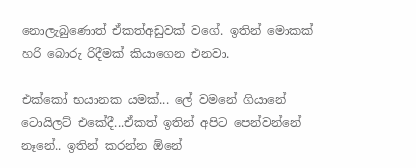නොලැබුණොත් ඒකත්අඩුවක් වගේ. ඉතින් මොකක් හරි බොරු රිදීමක් කියාගෙන එනවා.

එක්කෝ භයානක යමක්... ලේ වමනේ ගියානේ ටොයිලට් එකේදී...ඒකත් ඉතින් අපිට පෙන්වන්නේ නෑනේ.. ඉතින් කරන්න ඕනේ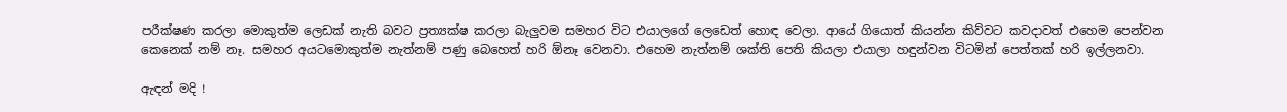පරීක්ෂණ කරලා මොකුත්ම ලෙඩක් නැති බවට ප්‍රත්‍යක්ෂ කරලා බැලුවම සමහර විට එයාලගේ ලෙඩෙත් හොඳ වෙලා. ආයේ ගියොත් කියන්න කිව්වට කවදාවත් එහෙම පෙන්වන කෙනෙක් නම් නෑ. සමහර අයටමොකුත්ම නැත්නම් පණු බෙහෙත් හරි ඕනෑ වෙනවා. එහෙම නැත්නම් ශක්ති පෙති කියලා එයාලා හඳුන්වන විටමින් පෙත්තක් හරි ඉල්ලනවා.

ඇඳන් මදි !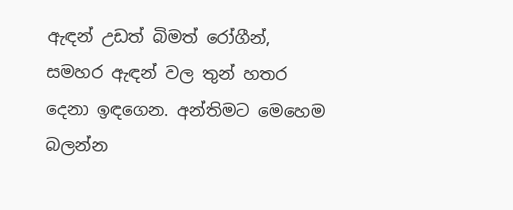ඇඳන් උඩත් බිමත් රෝගීන්, සමහර ඇඳන් වල තුන් හතර දෙනා ඉඳගෙන. අන්තිමට මෙහෙම බලන්න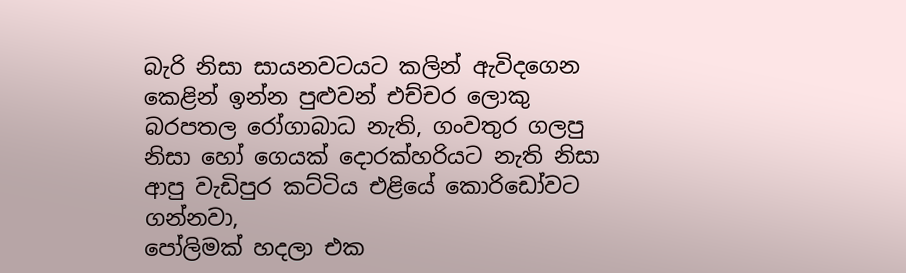බැරි නිසා සායනවටයට කලින් ඇවිදගෙන කෙළින් ඉන්න පුළුවන් එච්චර ලොකු බරපතල රෝගාබාධ නැති, ගංවතුර ගලපු නිසා හෝ ගෙයක් දොරක්හරියට නැති නිසා ආපු වැඩිපුර කට්ටිය එළියේ කොරිඩෝවට ගන්නවා,
පෝලිමක් හදලා එක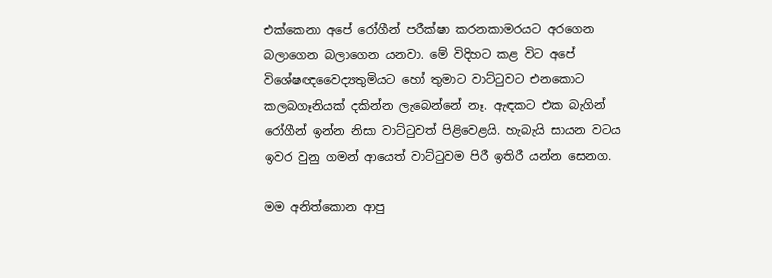එක්කෙනා අපේ රෝගීන් පරීක්ෂා කරනකාමරයට අරගෙන බලාගෙන බලාගෙන යනවා. මේ විදිහට කළ විට අපේ විශේෂඥවෛද්‍යතුමියට හෝ තුමාට වාට්ටුවට එනකොට කලබගෑනියක් දකින්න ලැබෙන්නේ නෑ. ඇඳකට එක බැගින් රෝගීන් ඉන්න නිසා වාට්ටුවත් පිළිවෙළයි. හැබැයි සායන වටය ඉවර වුනු ගමන් ආයෙත් වාට්ටුවම පිරී ඉතිරී යන්න සෙනග.

මම අනිත්කොන ආපු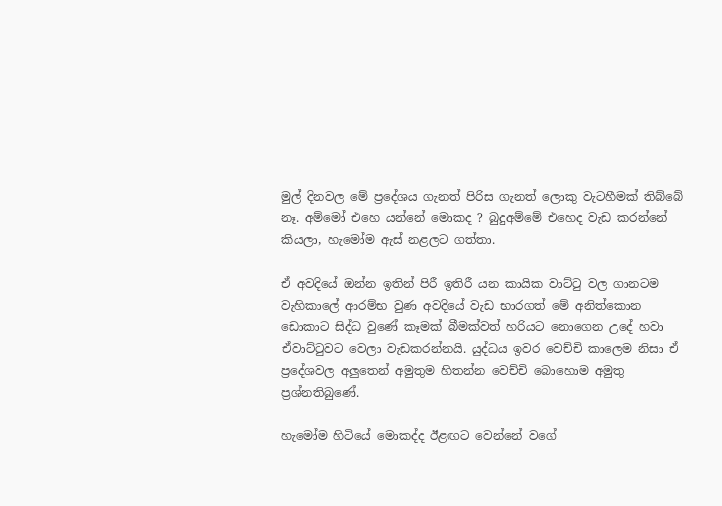මුල් දිනවල මේ ප්‍රදේශය ගැනත් පිරිස ගැනත් ලොකු වැටහීමක් තිබ්බේ නෑ. අම්මෝ එහෙ යන්නේ මොකද ? බුදුඅම්මේ එහෙද වැඩ කරන්නේ කියලා, හැමෝම ඇස් නළලට ගත්තා.

ඒ අවදියේ ඔන්න ඉතින් පිරී ඉතිරී යන කායික වාට්ටු වල ගානටම වැහිකාලේ ආරම්භ වුණ අවදියේ වැඩ භාරගත් මේ අනිත්කොන ඩොකාට සිද්ධ වුණේ කෑමක් බීමක්වත් හරියට නොගෙන උදේ හවා ඒවාට්ටුවට වෙලා වැඩකරන්නයි. යුද්ධය ඉවර වෙච්චි කාලෙම නිසා ඒ ප්‍රදේශවල අලුතෙන් අමුතුම හිතන්න වෙච්චි බොහොම අමුතු ප්‍රශ්නතිබුණේ.

හැමෝම හිටියේ මොකද්ද ඊළඟට වෙන්නේ වගේ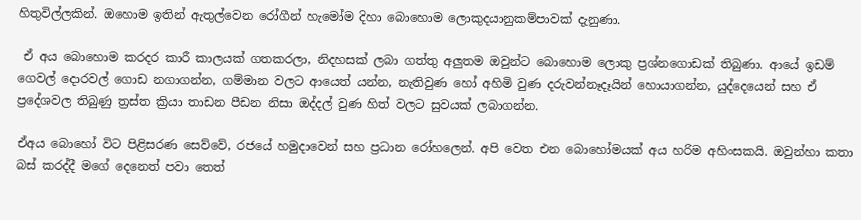හිතුවිල්ලකින්. ඔහොම ඉතින් ඇතුල්වෙන රෝගීන් හැමෝම දිහා බොහොම ලොකුදයානුකම්පාවක් දැනුණා.

 ඒ අය බොහොම කරදර කාරී කාලයක් ගතකරලා, නිදහසක් ලබා ගත්තු අලුතම ඔවුන්ට බොහොම ලොකු ප්‍රශ්නගොඩක් තිබුණා. ආයේ ඉඩම් ගෙවල් දොරවල් ගොඩ නගාගන්න, ගම්මාන වලට ආයෙත් යන්න, නැතිවුණ හෝ අහිමි වුණ දරුවන්නෑදෑයින් හොයාගන්න, යුද්දෙයෙන් සහ ඒ ප්‍රදේශවල තිබුණු ත්‍රස්ත ක්‍රියා තාඩන පීඩන නිසා ඔද්දල් වුණ හිත් වලට සුවයක් ලබාගන්න.

ඒඅය බොහෝ විට පිළිසරණ සෙව්වේ, රජයේ හමුදාවෙන් සහ ප්‍රධාන රෝහලෙන්. අපි වෙත එන බොහෝමයක් අය හරිම අහිංසකයි. ඔවුන්හා කතා බස් කරද්දී මගේ දෙනෙත් පවා තෙත්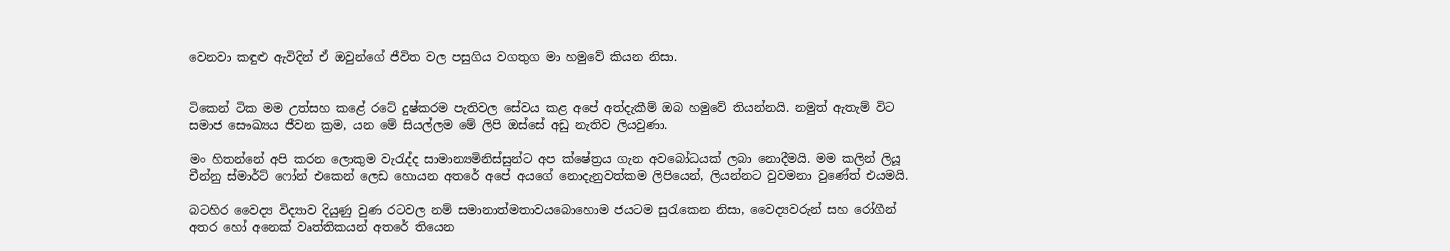වෙනවා කඳුළු ඇවිදින් ඒ ඔවුන්ගේ ජීවිත වල පසුගිය වගතුග මා හමුවේ කියන නිසා.


ටිකෙන් ටික මම උත්සහ කළේ රටේ දුෂ්කරම පැතිවල සේවය කළ අපේ අත්දැකීම් ඔබ හමුවේ තියන්නයි. නමුත් ඇතැම් විට සමාජ සෞඛ්‍යය ජීවන ක්‍රම, යන මේ සියල්ලම මේ ලිපි ඔස්සේ අඩු නැතිව ලියවුණා.

මං හිතන්නේ අපි කරන ලොකුම වැරැද්ද සාමාන්‍යමිනිස්සුන්ට අප ක්ෂේත්‍රය ගැන අවබෝධයක් ලබා නොදීමයි. මම කලින් ලියූ චීන්නු ස්මාර්ට් ෆෝන් එකෙන් ලෙඩ හොයන අතරේ අපේ අයගේ නොදැනුවත්කම ලිපියෙන්, ලියන්නට වුවමනා වුණේත් එයමයි.

බටහිර වෛද්‍ය විද්‍යාව දියුණු වුණ රටවල නම් සමානාත්මතාවයබොහොම ජයටම සුරැකෙන නිසා, වෛද්‍යවරුන් සහ රෝගීන් අතර හෝ අනෙක් වෘත්තිකයන් අතරේ තියෙන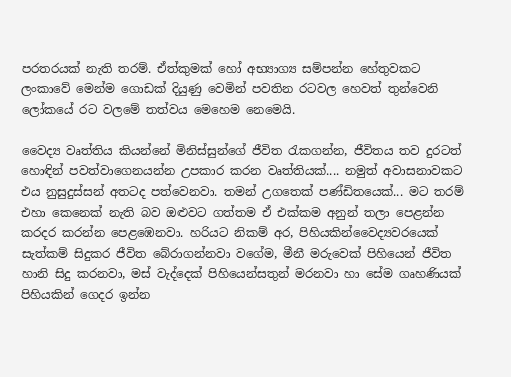පරතරයක් නැති තරම්. ඒත්කුමක් හෝ අභ්‍යාග්‍ය සම්පන්න හේතුවකට ලංකාවේ මෙන්ම ගොඩක් දියුණු වෙමින් පවතින රටවල හෙවත් තුන්වෙනි ලෝකයේ රට වලමේ තත්වය මෙහෙම නෙමෙයි.

වෛද්‍ය වෘත්තිය කියන්නේ මිනිස්සුන්ගේ ජීවිත රැකගන්න, ජීවිතය තව දුරටත් හොඳින් පවත්වාගෙනයන්න උපකාර කරන වෘත්තියක්.... නමුත් අවාසනාවකට එය නුසුදුස්සන් අතටද පත්වෙනවා. තමන් උගතෙක් පණ්ඩිතයෙක්... මට තරම් එහා කෙනෙක් නැති බව ඔළුවට ගත්තම ඒ එක්කම අනුන් තලා පෙළන්න කරදර කරන්න පෙළඹෙනවා. හරියට නිකම් අර, පිහියකින්වෛද්‍යවරයෙක් සැත්කම් සිදුකර ජීවිත බේරාගන්නවා වගේම, මීනී මරුවෙක් පිහියෙන් ජීවිත හානි සිදු කරනවා, මස් වැද්දෙක් පිහියෙන්සතුන් මරනවා හා සේම ගෘහණියක් පිහියකින් ගෙදර ඉන්න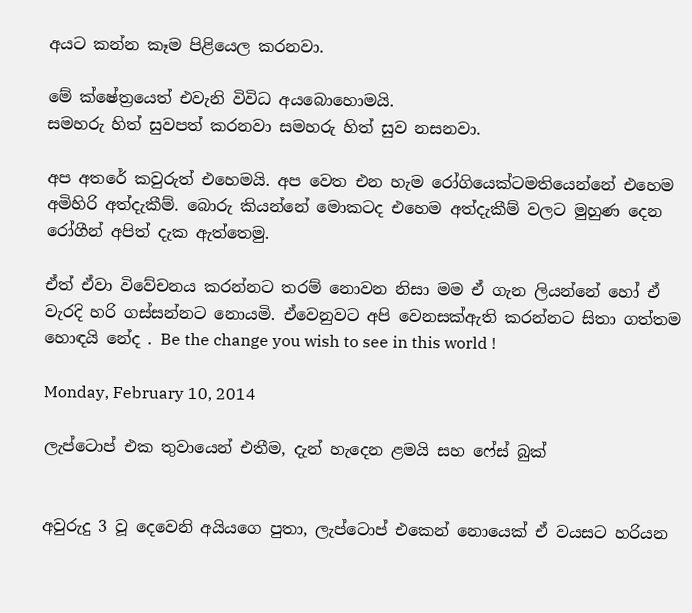අයට කන්න කෑම පිළියෙල කරනවා.

මේ ක්ෂේත්‍රයෙත් එවැනි විවිධ අයබොහොමයි.
සමහරු හිත් සුවපත් කරනවා සමහරු හිත් සුව නසනවා.

අප අතරේ කවුරුත් එහෙමයි. අප වෙත එන හැම රෝගියෙක්ටමතියෙන්නේ එහෙම අමිහිරි අත්‍දැකීම්. බොරු කියන්නේ මොකටද එහෙම අත්දැකීම් වලට මුහුණ දෙන රෝගීන් අපිත් දැක ඇත්තෙමු.

ඒත් ඒවා විවේචනය කරන්නට තරම් නොවන නිසා මම ඒ ගැන ලියන්නේ හෝ ඒ වැරදි හරි ගස්සන්නට නොයමි. ඒවෙනුවට අපි වෙනසක්ඇති කරන්නට සිතා ගත්තම හොඳයි නේද . Be the change you wish to see in this world !

Monday, February 10, 2014

ලැප්ටොප් එක තුවායෙන් එතීම, දැන් හැදෙන ළමයි සහ ෆේස් බුක්


අවුරුදු 3 වූ දෙවෙනි අයියගෙ පුතා, ලැප්ටොප් එකෙන් නොයෙක් ඒ වයසට හරියන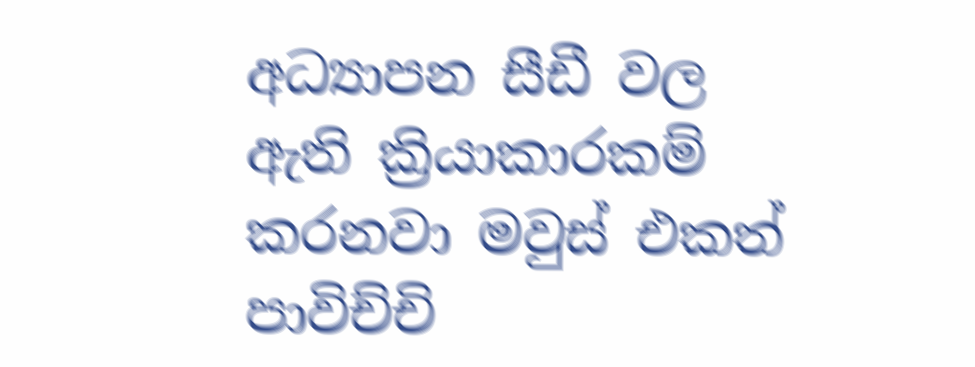අධ්‍යාපන සීඩී වල ඇති ක්‍රියාකාරකම් කරනවා මවුස් එකත් පාවිච්චි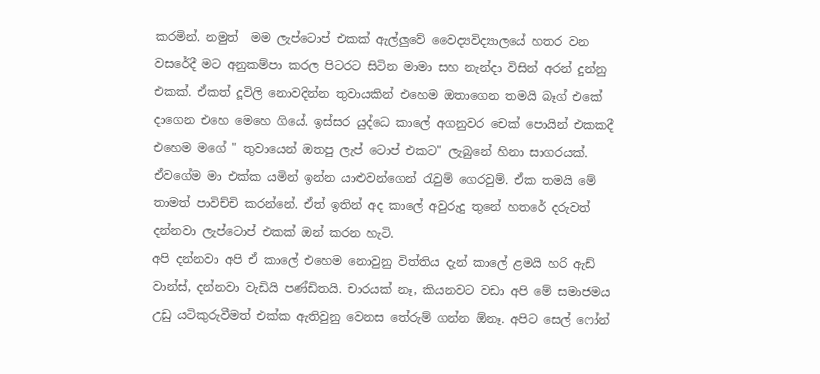කරමින්. නමුත්  මම ලැප්ටොප් එකක් ඇල්ලුවේ වෛද්‍යවිද්‍යාලයේ හතර වන වසරේදී මට අනුකම්පා කරල පිටරට සිටින මාමා සහ නැන්දා විසින් අරන් දුන්නු එකක්. ඒකත් දූවිලි නොවදින්න තුවායකින් එහෙම ඔතාගෙන තමයි බෑග් එකේ දාගෙන එහෙ මෙහෙ ගියේ. ඉස්සර යුද්ධෙ කාලේ අගනුවර චෙක් පොයින් එකකදී එහෙම මගේ " තුවායෙන් ඔතපු ලැප් ටොප් එකට" ලැබුනේ හිනා සාගරයක්. ඒවගේම මා එක්ක යමින් ඉන්න යාළුවන්ගෙන් රැවුම් ගෙරවුම්. ඒක තමයි මේ තාමත් පාවිච්චි කරන්නේ. ඒත් ඉතින් අද කාලේ අවුරුදු තුනේ හතරේ දරුවත් දන්නවා ලැප්ටොප් එකක් ඔන් කරන හැටි.
අපි දන්නවා අපි ඒ කාලේ එහෙම නොවුනු විත්තිය දැන් කාලේ ළමයි හරි ඇඩ් වාන්ස්, දන්නවා වැඩියි පණ්ඩිතයි. චාරයක් නෑ, කියනවට වඩා අපි මේ සමාජමය උඩු යටිකුරුවීමත් එක්ක ඇතිවුනු වෙනස තේරුම් ගන්න ඕනෑ. අපිට සෙල් ෆෝන්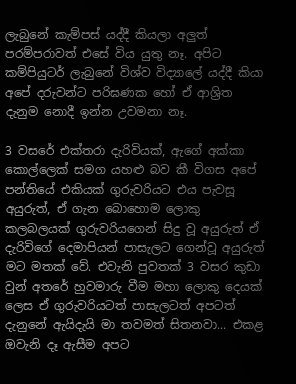ලැබුනේ කැම්පස් යද්දී කියලා අලුත් පරම්පරාවත් එසේ විය යුතු නෑ. අපිට කම්පියුටර් ලැබුනේ විශ්ව විද්‍යාලේ යද්දී කියා අපේ දරුවන්ට පරිඝණක හෝ ඒ ආශ්‍රිත දැනුම නොදී ඉන්න උවමනා නෑ.

3 වසරේ එක්තරා දැරිවියක්, ඇගේ අක්කා කොල්ලෙක් සමග යහළු බව කී විගස අපේ පන්තියේ එකියක් ගුරුවරියට එය පැවසූ අයුරුත්, ඒ ගැන බොහොම ලොකු කලබලයක් ගුරුවරියගෙන් සිදු වූ අයුරුත් ඒ දැරිවිගේ දෙමාපියන් පාසැලට ගෙන්වූ අයුරුත් මට මතක් වේ. එවැනි පුවතක් 3 වසර කුඩා වුන් අතරේ හුවමාරු වීම මහා ලොකු දෙයක් ලෙස ඒ ගුරුවරියටත් පාසැලටත් අපටත් දැනුනේ ඇයිදැයි මා තවමත් සිතනවා... එකළ ඔවැනි දෑ ඇසීම අපට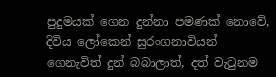පුදුමයක් ගෙන දුන්නා පමණක් නොවේ, දිවිය ලෝකෙන් සුරංගනාවියන් ගෙනැවිත් දුන් බබාලාත්, දත් වැටුනම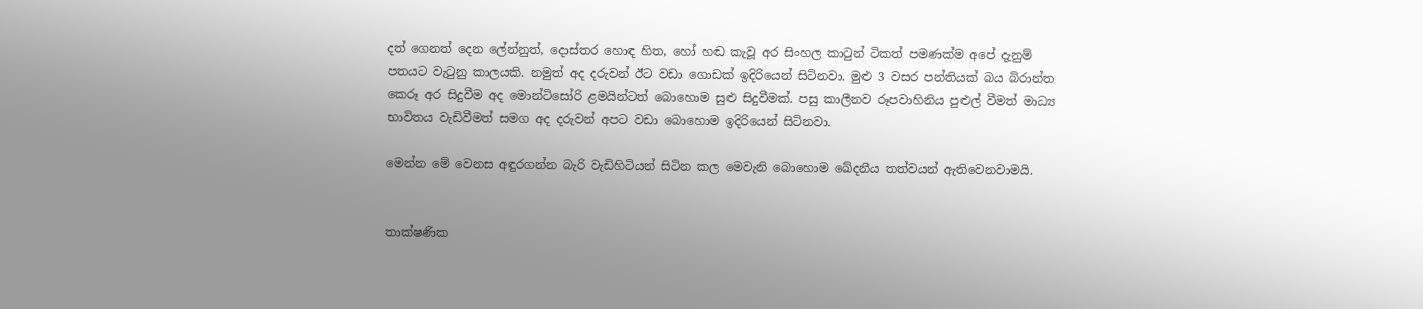දත් ගෙනත් දෙන ලේන්නුත්, දොස්තර හොඳ හිත, හෝ හඬ කැවූ අර සිංහල කාටුන් ටිකත් පමණක්ම අපේ දැනුම් පතයට වැටුනු කාලයකි. නමුත් අද දරුවන් ඊට වඩා ගොඩක් ඉදිරියෙන් සිටිනවා. මුළු 3 වසර පන්තියක් බය බිරාන්ත කෙරූ අර සිදුවීම අද මොන්ටිසෝරි ළමයින්ටත් බොහොම සුළු සිදුවීමක්. පසු කාලීනව රූපවාහිනිය පුළුල් වීමත් මාධ්‍ය භාවිතය වැඩිවීමත් සමග අද දරුවන් අපට වඩා බොහොම ඉදිරියෙන් සිටිනවා.

මෙන්න මේ වෙනස අඳුරගන්න බැරි වැඩිහිටියන් සිටින කල මෙවැනි බොහොම ඛේදනීය තත්වයන් ඇතිවෙනවාමයි.


තාක්ෂණික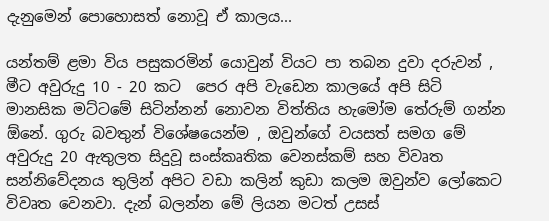දැනුමෙන් පොහොසත් නොවූ ඒ කාලය...

යන්තම් ළමා විය පසුකරමින් යොවුන් වියට පා තබන දුවා දරුවන් , මීට අවුරුදු 10 - 20 කට  පෙර අපි වැඩෙන කාලයේ අපි සිටි මානසික මට්ටමේ සිටින්නන් නොවන විත්තිය හැමෝම තේරුම් ගන්න ඕනේ. ගුරු බවතුන් විශේෂයෙන්ම , ඔවුන්ගේ වයසත් සමග මේ අවුරුදු 20 ඇතුලත සිදුවූ සංස්කෘතික වෙනස්කම් සහ විවෘත සන්නිවේදනය තුලින් අපිට වඩා කලින් කුඩා කලම ඔවුන්ව ලෝකෙට විවෘත වෙනවා. දැන් බලන්න මේ ලියන මටත් උසස්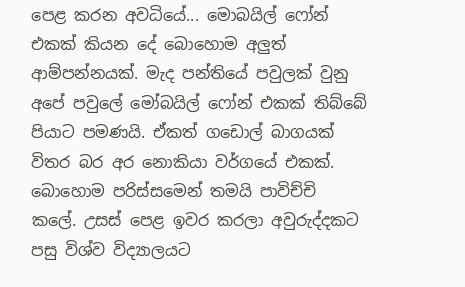පෙළ කරන අවධියේ... මොබයිල් ෆෝන් එකක් කියන දේ බොහොම අලුත් ආම්පන්නයක්. මැද පන්තියේ පවුලක් වුනු අපේ පවුලේ මෝබයිල් ෆෝන් එකක් තිබ්බේ පියාට පමණයි. ඒකත් ගඩොල් බාගයක් විතර බර අර නොකියා වර්ගයේ එකක්. බොහොම පරිස්සමෙන් තමයි පාවිච්චි කලේ. උසස් පෙළ ඉවර කරලා අවුරුද්දකට පසු විශ්ව විද්‍යාලයට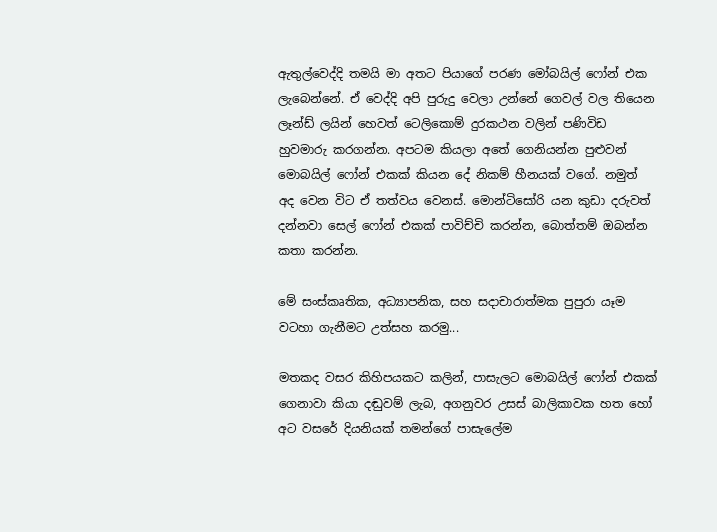ඇතුල්වෙද්දි තමයි මා අතට පියාගේ පරණ මෝබයිල් ෆෝන් එක ලැබෙන්නේ. ඒ වෙද්දි අපි පුරුදු වෙලා උන්නේ ගෙවල් වල තියෙන ලෑන්ඩ් ලයින් හෙවත් ටෙලිකොම් දුරකථන වලින් පණිවිඩ හුවමාරු කරගන්න. අපටම කියලා අතේ ගෙනියන්න පුළුවන් මොබයිල් ෆෝන් එකක් කියන දේ නිකම් හීනයක් වගේ. නමුත් අද වෙන විට ඒ තත්වය වෙනස්. මොන්ටිසෝරි යන කුඩා දරුවත් දන්නවා සෙල් ෆෝන් එකක් පාවිච්චි කරන්න, බොත්තම් ඔබන්න කතා කරන්න.

මේ සංස්කෘතික, අධ්‍යාපනික, සහ සදාචාරාත්මක පුපුරා යෑම වටහා ගැනීමට උත්සහ කරමු...

මතකද වසර කිහිපයකට කලින්, පාසැලට මොබයිල් ෆෝන් එකක් ගෙනාවා කියා දඬුවම් ලැබ, අගනුවර උසස් බාලිකාවක හත හෝ අට වසරේ දියනියක් තමන්ගේ පාසැලේම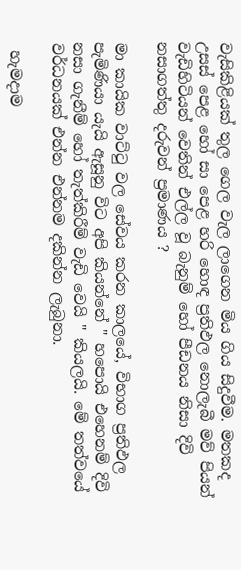වැසිකිළියක් තුල ගෙල වැල ලාගෙන මිය ගිය සිදුවීම. මතකද උසස් පෙළ හෝ සා පෙළ හරි හොඳ ප්‍රතිඵල නොලැබී මව් පියන් වැඩිහිටියන් වෙතින් එල්ල වූ බැනුම් හෝ පීඩනය නිසා දිවි නසාගත්තු දරුවන් ප්‍රමාණය ?

මා කායික වාට්ටු වල සේවය කරන කාලයේ, විභාග ප්‍රතිඵල පැමිණියා යැයි ඇසූනු විට අපි කියන්නේ " හපොයි එහෙනම් දිවි නසා ගැනීම් හෝ තැත්කිරීම් වැඩි වෙයි " කියලයි. මේ තත්වයේ වර්ධනයක් එන්න එන්නම දකින්න ලැබුනා.

 හැමදාම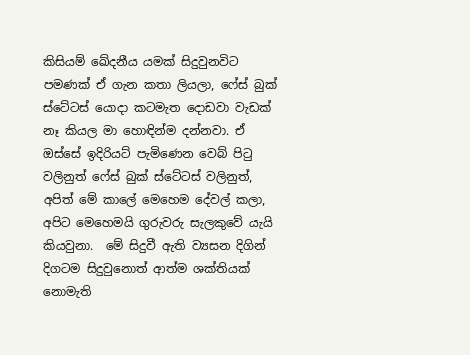කිසියම් ඛේදනීය යමක් සිදුවුනවිට පමණක් ඒ ගැන කතා ලියලා, ෆේස් බුක් ස්ටේටස් යොදා කටමැත දොඩවා වැඩක් නෑ කියල මා හොඳින්ම දන්නවා. ඒ ඔස්සේ ඉදිරියට් පැමිණෙන වෙබ් පිටු වලිනුත් ෆේස් බුක් ස්ටේටස් වලිනුත්, අපිත් මේ කාලේ මෙහෙම දේවල් කලා, අපිට මෙහෙමයි ගුරුවරු සැලකුවේ යැයි කියවුනා.  මේ සිදුවී ඇති ව්‍යසන දිගින් දිගටම සිදුවුනොත් ආත්ම ශක්තියක් නොමැති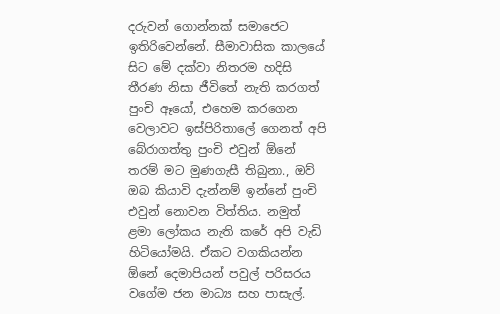දරුවන් ගොන්නක් සමාජෙට ඉතිරිවෙන්නේ. සීමාවාසික කාලයේ සිට මේ දක්වා නිතරම හදිසි තීරණ නිසා ජීවිතේ නැති කරගත් පුංචි ඈයෝ, එහෙම කරගෙන වෙලාවට ඉස්පිරිතාලේ ගෙනත් අපි බේරාගත්තු පුංචි එවුන් ඕනේ තරම් මට මුණගැසී තිබුනා., ඔව් ඔබ කියාවි දැන්නම් ඉන්නේ පුංචි එවුන් නොවන විත්තිය. නමුත් ළමා ලෝකය නැති කරේ අපි වැඩි හිටියෝමයි. ඒකට වගකියන්න ඕනේ දෙමාපියන් පවුල් පරිසරය වගේම ජන මාධ්‍ය සහ පාසැල්.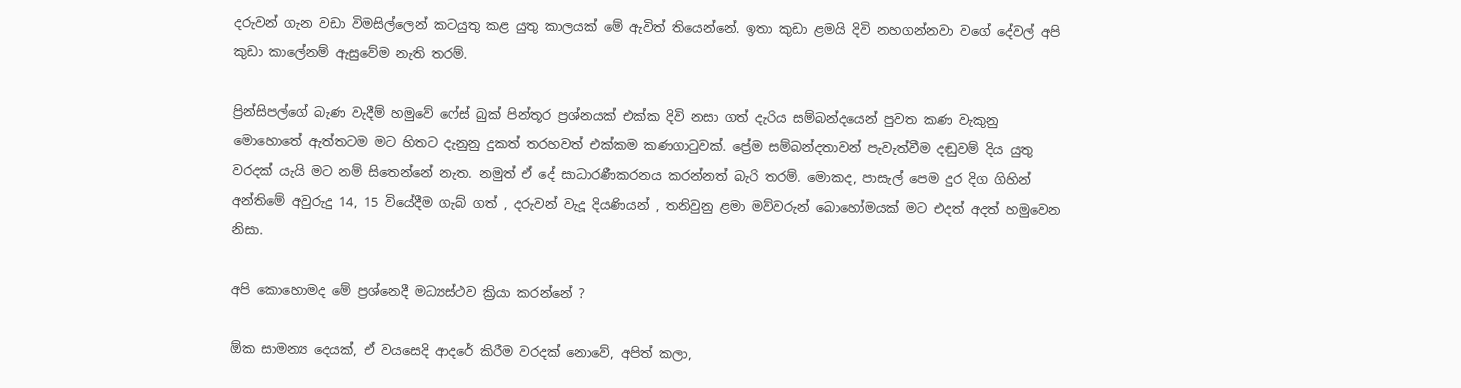දරුවන් ගැන වඩා විමසිල්ලෙන් කටයුතු කළ යුතු කාලයක් මේ ඇවිත් තියෙන්නේ. ඉතා කුඩා ළමයි දිවි නහගන්නවා වගේ දේවල් අපි කුඩා කාලේනම් ඇසුවේම නැති තරම්.

ප්‍රින්සිපල්ගේ බැණ වැදීම් හමුවේ ෆේස් බුක් පින්තූර ප්‍රශ්නයක් එක්ක දිවි නසා ගත් දැරිය සම්බන්දයෙන් පුවත කණ වැකුනු මොහොතේ ඇත්තටම මට හිතට දැනුනු දුකත් තරහවත් එක්කම කණගාටුවක්. ප්‍රේම සම්බන්දතාවන් පැවැත්වීම දඬුවම් දිය යුතු වරදක් යැයි මට නම් සිතෙන්නේ නැත. නමුත් ඒ දේ සාධාරණීකරනය කරන්නත් බැරි තරම්. මොකද, පාසැල් පෙම දුර දිග ගිහින් අන්තිමේ අවුරුදු 14, 15 වියේදීම ගැබ් ගත් , දරුවන් වැදූ දියණියන් , තනිවුනු ළමා මව්වරුන් බොහෝමයක් මට එදත් අදත් හමුවෙන නිසා.

අපි කොහොමද මේ ප්‍රශ්නෙදී මධ්‍යස්ථව ක්‍රියා කරන්නේ ?

ඕක සාමන්‍ය දෙයක්, ඒ වයසෙදි ආදරේ කිරීම වරදක් නොවේ, අපිත් කලා,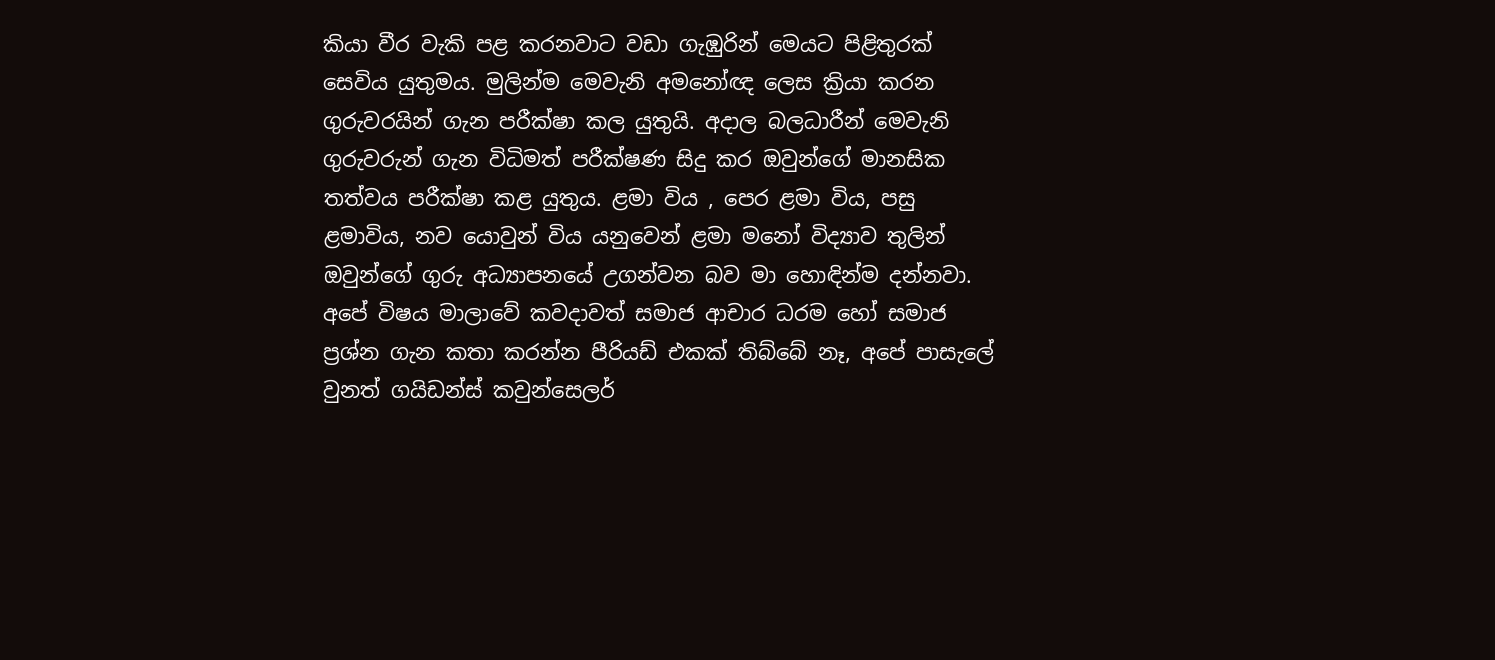කියා වීර වැකි පළ කරනවාට වඩා ගැඹුරින් මෙයට පිළිතුරක් සෙවිය යුතුමය. මුලින්ම මෙවැනි අමනෝඥ ලෙස ක්‍රියා කරන ගුරුවරයින් ගැන පරීක්ෂා කල යුතුයි. අදාල බලධාරීන් මෙවැනි ගුරුවරුන් ගැන විධිමත් පරීක්ෂණ සිදු කර ඔවුන්ගේ මානසික තත්වය පරීක්ෂා කළ යුතුය. ළමා විය , පෙර ළමා විය, පසු ළමාවිය, නව යොවුන් විය යනුවෙන් ළමා මනෝ විද්‍යාව තුලින් ඔවුන්ගේ ගුරු අධ්‍යාපනයේ උගන්වන බව මා හොඳින්ම දන්නවා. අපේ විෂය මාලාවේ කවදාවත් සමාජ ආචාර ධරම හෝ සමාජ ප්‍රශ්න ගැන කතා කරන්න පීරියඩ් එකක් තිබ්බේ නෑ, අපේ පාසැලේ වුනත් ගයිඩන්ස් කවුන්සෙලර්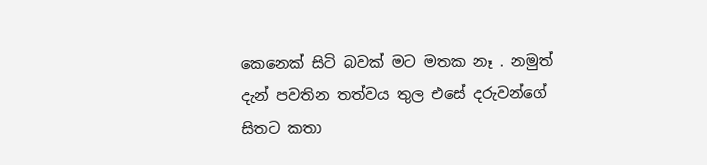කෙනෙක් සිටි බවක් මට මතක නෑ . නමුත් දැන් පවතින තත්වය තුල එසේ දරුවන්ගේ සිතට කතා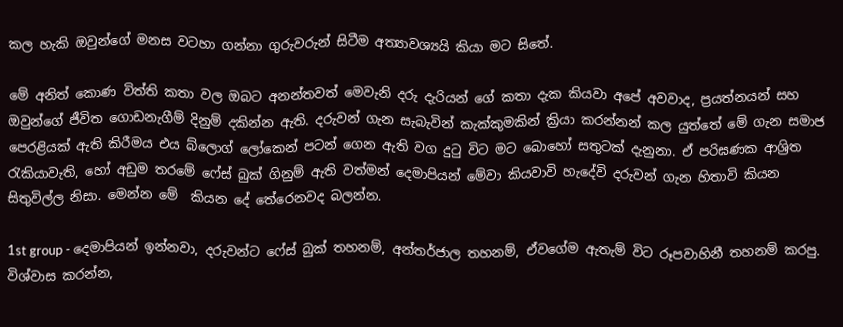කල හැකි ඔවුන්ගේ මනස වටහා ගන්නා ගුරුවරුන් සිටීම අත්‍යාවශ්‍යයි කියා මට සිතේ.

මේ අනිත් කොණ විත්ති කතා වල ඔබට අනන්තවත් මෙවැනි දරු දැරියන් ගේ කතා දැක කියවා අපේ අවවාද, ප්‍රයත්නයන් සහ ඔවුන්ගේ ජීවිත ගොඩනැගීම් දිනුම් දකින්න ඇති. දරුවන් ගැන සැබැවින් කැක්කුමකින් ක්‍රියා කරන්නන් කල යුත්තේ මේ ගැන සමාජ පෙරළියක් ඇති කිරීමය එය බ්ලොග් ලෝකෙන් පටන් ගෙන ඇති වග දුටු විට මට බොහෝ සතුටක් දැනුනා. ඒ පරිඝණක ආශ්‍රිත රැකියාවැති, හෝ අඩුම තරමේ ෆේස් බුක් ගිනුම් ඇති වත්මන් දෙමාපියන් මේවා කියවාවි හැදේවි දරුවන් ගැන හිතාවි කියන සිතුවිල්ල නිසා. මෙන්න මේ  කියන දේ තේරෙනවද බලන්න.

1st group - දෙමාපියන් ඉන්නවා, දරුවන්ට ෆේස් බුක් තහනම්, අන්තර්ජාල තහනම්, ඒවගේම ඇතැම් විට රූපවාහිනී තහනම් කරපු. විශ්වාස කරන්න,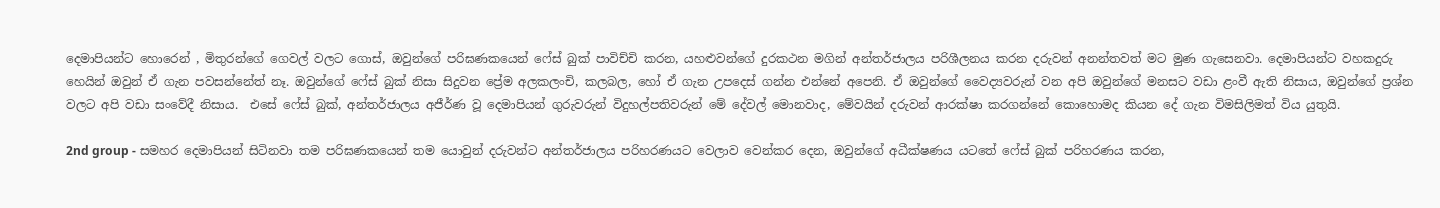දෙමාපියන්ට හොරෙන් , මිතුරන්ගේ ගෙවල් වලට ගොස්, ඔවුන්ගේ පරිඝණකයෙන් ෆේස් බුක් පාවිච්චි කරන, යහළුවන්ගේ දුරකථන මගින් අන්තර්ජාලය පරිශීලනය කරන දරුවන් අනන්තවත් මට මුණ ගැසෙනවා. දෙමාපියන්ට වහකදුරු හෙයින් ඔවුන් ඒ ගැන පවසන්නේත් නෑ. ඔවුන්ගේ ෆේස් බුක් නිසා සිදුවන ප්‍රේම අලකලංචි, කලබල, හෝ ඒ ගැන උපදෙස් ගන්න එන්නේ අපෙනි. ඒ ඔවුන්ගේ වෛද්‍යවරුන් වන අපි ඔවුන්ගේ මනසට වඩා ළංවී ඇති නිසාය, ඔවුන්ගේ ප්‍රශ්න වලට අපි වඩා සංවේදී නිසාය.  එසේ ෆේස් බුක්, අන්තර්ජාලය අජීර්ණ වූ දෙමාපියන් ගුරුවරුන් විදුහල්පතිවරුන් මේ දේවල් මොනවාද, මේවයින් දරුවන් ආරක්ෂා කරගන්නේ කොහොමද කියන දේ ගැන විමසිලිමත් විය යුතුයි.

2nd group - සමහර දෙමාපියන් සිටිනවා තම පරිඝණකයෙන් තම යොවුන් දරුවන්ට අන්තර්ජාලය පරිහරණයට වෙලාව වෙන්කර දෙන, ඔවුන්ගේ අධීක්ෂණය යටතේ ෆේස් බුක් පරිහරණය කරන,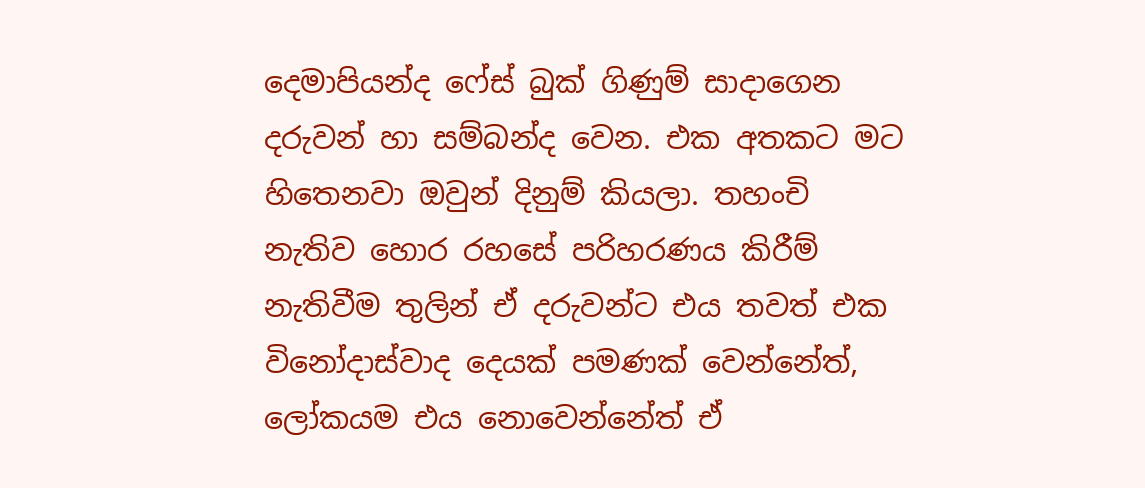දෙමාපියන්ද ෆේස් බුක් ගිණුම් සාදාගෙන දරුවන් හා සම්බන්ද වෙන. එක අතකට මට හිතෙනවා ඔවුන් දිනුම් කියලා. තහංචි නැතිව හොර රහසේ පරිහරණය කිරීම් නැතිවීම තුලින් ඒ දරුවන්ට එය තවත් එක විනෝදාස්වාද දෙයක් පමණක් වෙන්නේත්, ලෝකයම එය නොවෙන්නේත් ඒ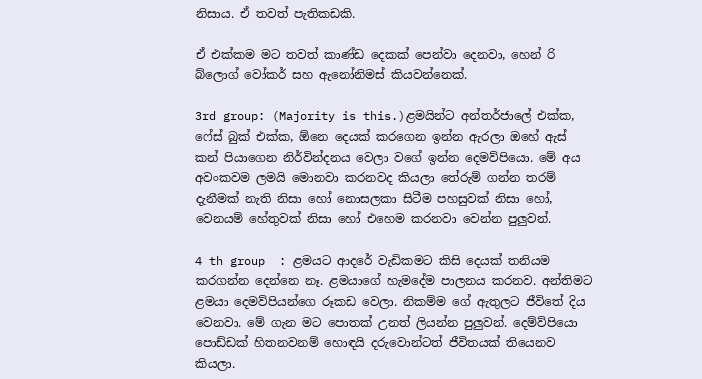නිසාය. ඒ තවත් පැතිකඩකි.

ඒ එක්කම මට තවත් කාණ්ඩ දෙකක් පෙන්වා දෙනවා, හෙන් රි බ්ලොග් වෝකර් සහ ඇනෝනිමස් කියවන්නෙක්.

3rd group: (Majority is this.)ළමයින්ට අන්තර්ජාලේ එක්ක, ෆේස් බුක් එක්ක, ඕනෙ දෙයක් කරගෙන ඉන්න ඇරලා ඔහේ ඇස් කන් පියාගෙන නිර්වින්දනය වෙලා වගේ ඉන්න දෙමව්පියො. මේ අය අවංකවම ලමයි මොනවා කරනවද කියලා තේරුම් ගන්න තරම් දැනීමක් නැති නිසා හෝ නොසලකා සිටීම පහසුවක් නිසා හෝ, වෙනයම් හේතුවක් නිසා හෝ එහෙම කරනවා වෙන්න පුලුවන්.

4 th group  : ළමයට ආදරේ වැඩිකමට කිසි දෙයක් තනියම කරගන්න දෙන්නෙ නෑ. ළමයාගේ හැමදේම පාලනය කරනව. අන්තිමට ළමයා දෙමව්පියන්ගෙ රූකඩ වෙලා. නිකම්ම ගේ ඇතුලට ජීවිතේ දිය වෙනවා. මේ ගැන මට පොතක් උනත් ලියන්න පුලුවන්. දෙම්ව්පියො පොඩ්ඩක් හිතනවනම් හොඳයි දරුවොන්ටත් ජීවිතයක් තියෙනව කියලා.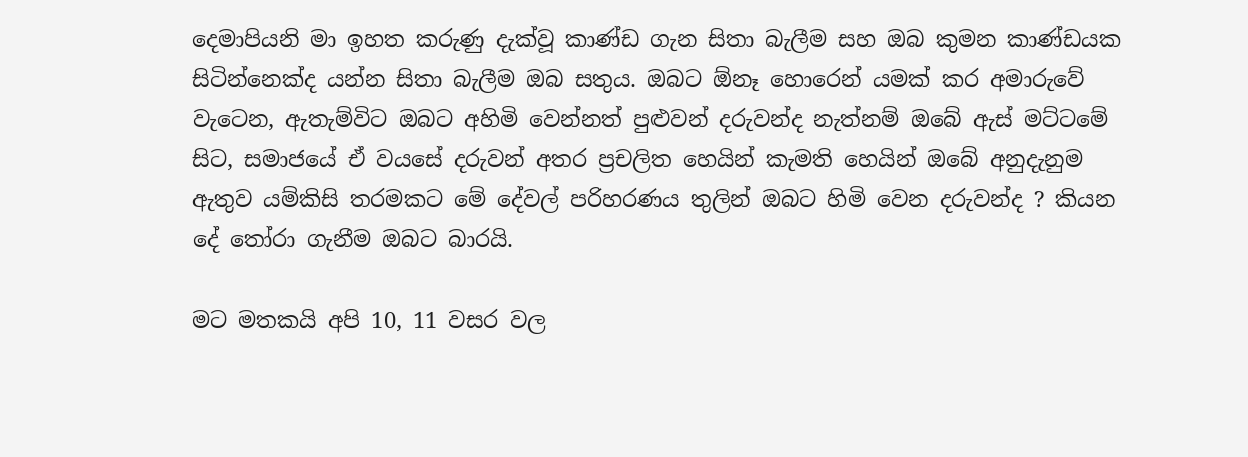දෙමාපියනි මා ඉහත කරුණු දැක්වූ කාණ්ඩ ගැන සිතා බැලීම සහ ඔබ කුමන කාණ්ඩයක සිටින්නෙක්ද යන්න සිතා බැලීම ඔබ සතුය. ඔබට ඕනෑ හොරෙන් යමක් කර අමාරුවේ වැටෙන, ඇතැම්විට ඔබට අහිමි වෙන්නත් පුළුවන් දරුවන්ද නැත්නම් ඔබේ ඇස් මට්ටමේ සිට, සමාජයේ ඒ වයසේ දරුවන් අතර ප්‍රචලිත හෙයින් කැමති හෙයින් ඔබේ අනුදැනුම ඇතුව යම්කිසි තරමකට මේ දේවල් පරිහරණය තුලින් ඔබට හිමි වෙන දරුවන්ද ? කියන දේ තෝරා ගැනීම ඔබට බාරයි.

මට මතකයි අපි 10, 11 වසර වල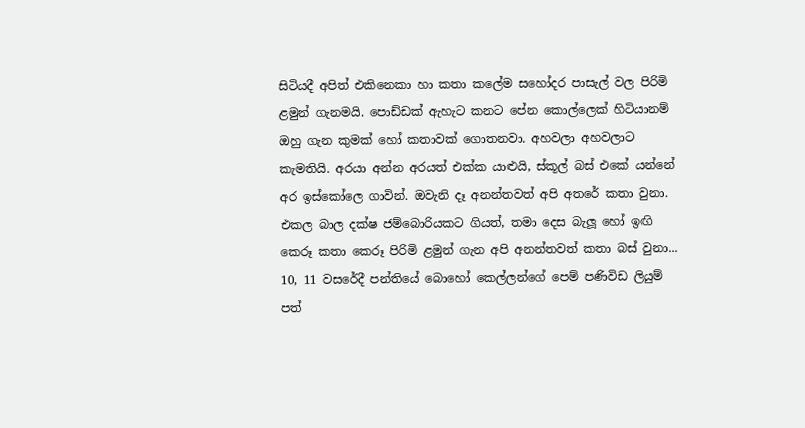සිටියදී අපිත් එකිනෙකා හා කතා කලේම සහෝදර පාසැල් වල පිරිමි ළමුන් ගැනමයි. පොඩ්ඩක් ඇහැට කනට පේන කොල්ලෙක් හිටියානම් ඔහු ගැන කුමක් හෝ කතාවක් ගොතනවා. අහවලා අහවලාට කැමතියි. අරයා අන්න අරයත් එක්ක යාළුයි, ස්කූල් බස් එකේ යන්නේ අර ඉස්කෝලෙ ගාවින්. ඔවැනි දෑ අනන්තවත් අපි අතරේ කතා වුනා. එකල බාල දක්ෂ ජම්බොරියකට ගියත්, තමා දෙස බැලූ හෝ ඉඟි කෙරූ කතා කෙරූ පිරිමි ළමුන් ගැන අපි අනන්තවත් කතා බස් වුනා...   10, 11 වසරේදී පන්තියේ බොහෝ කෙල්ලන්ගේ පෙම් පණිවිඩ ලියුම් පත්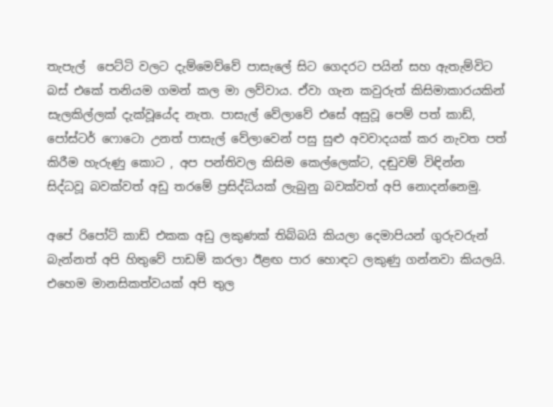තැපැල්  පෙට්ටි වලට දැම්මෙව්වේ පාසැලේ සිට ගෙදරට පයින් සහ ඇතැම්විට බස් එකේ තනියම ගමන් කල මා ලව්වාය. ඒවා ගැන කවුරුත් කිසිමාකාරයකින් සැලකිල්ලක් දැක්වූයේද නැත. පාසැල් වේලාවේ එසේ අසුවූ පෙම් පත් කාඩ්, පෝස්ටර් ෆොටො උනත් පාසැල් වේලාවෙන් පසු සුළු අවවාදයක් කර නැවත පත් කිරීම හැරුණු කොට , අප පන්තිවල කිසිම කෙල්ලෙක්ට, දඬුවම් විඳින්න සිද්ධවූ බවක්වත් අඩු තරමේ ප්‍රසිද්ධියක් ලැබුනු බවක්වත් අපි නොදන්නෙමු.

අපේ රිපෝට් කාඩ් එකක අඩු ලකුණක් තිබ්බයි කියලා දෙමාපියන් ගුරුවරුන් බැන්නත් අපි හිතුවේ පාඩම් කරලා ඊළඟ පාර හොඳට ලකුණු ගන්නවා කියලයි. එහෙම මානසිකත්වයක් අපි තුල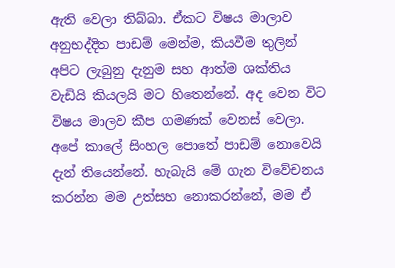ඇති වෙලා තිබ්බා. ඒකට විෂය මාලාව අනුභද්දිත පාඩම් මෙන්ම, කියවීම තුලින් අපිට ලැබුනු දැනුම සහ ආත්ම ශක්තිය වැඩියි කියලයි මට හිතෙන්නේ. අද වෙන විට විෂය මාලව කීප ගමණක් වෙනස් වෙලා. අපේ කාලේ සිංහල පොතේ පාඩම් නොවෙයි දැන් තියෙන්නේ. හැබැයි මේ ගැන විවේචනය කරන්න මම උත්සහ නොකරන්නේ, මම ඒ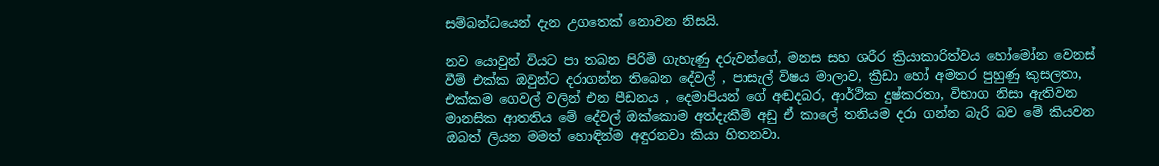සම්බන්ධයෙන් දැන උගතෙක් නොවන නිසයි.

නව යොවුන් වියට පා තබන පිරිමි ගැහැණු දරුවන්ගේ, මනස සහ ශරීර ක්‍රියාකාරිත්වය හෝමෝන වෙනස් වීම් එක්ක ඔවුන්ට දරාගන්න තිබෙන දේවල් , පාසැල් විෂය මාලාව, ක්‍රීඩා හෝ අමතර පුහුණු කුසලතා, එක්කම ගෙවල් වලින් එන පීඩනය , දෙමාපියන් ගේ අඬදබර, ආර්ථික දුෂ්කරතා, විභාග නිසා ඇතිවන මානසික ආතතිය මේ දේවල් ඔක්කොම අත්දැකීම් අඩු ඒ කාලේ තනියම දරා ගන්න බැරි බව මේ කියවන ඔබත් ලියන මමත් හොඳින්ම අඳුරනවා කියා හිතනවා.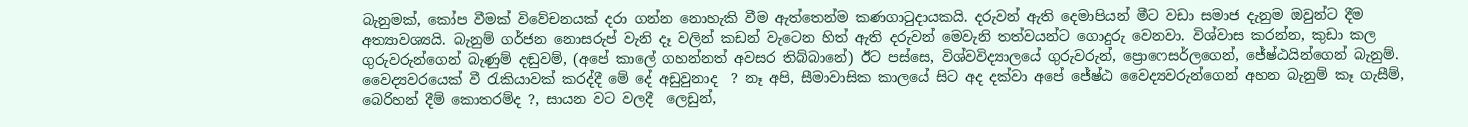බැනුමක්, කෝප වීමක් විවේචනයක් දරා ගන්න නොහැකි වීම ඇත්තෙන්ම කණගාටුදායකයි. දරුවන් ඇති දෙමාපියන් මීට වඩා සමාජ දැනුම ඔවුන්ට දීම අත්‍යාවශ්‍යයි. බැනුම් ගර්ජන නොසරුප් වැනි දෑ වලින් කඩන් වැටෙන හිත් ඇති දරුවන් මෙවැනි තත්වයන්ට ගොදුරු වෙනවා. විශ්වාස කරන්න, කුඩා කල ගුරුවරුන්ගෙන් බැණුම් දඬුවම්, (අපේ කාලේ ගහන්නත් අවසර තිබ්බානේ) ඊට පස්සෙ, විශ්වවිද්‍යාලයේ ගුරුවරුන්, ප්‍රොෆෙසර්ලගෙන්, ජේෂ්ඨයින්ගෙන් බැනුම්. වෛද්‍යවරයෙක් වී රැකියාවක් කරද්දී මේ දේ අඩුවුනාද  ? නෑ අපි, සීමාවාසික කාලයේ සිට අද දක්වා අපේ ජේෂ්ඨ වෛද්‍යවරුන්ගෙන් අහන බැනුම් කෑ ගැසීම්, බෙරිහන් දීම් කොතරම්ද ?, සායන වට වලදී  ලෙඩුන්,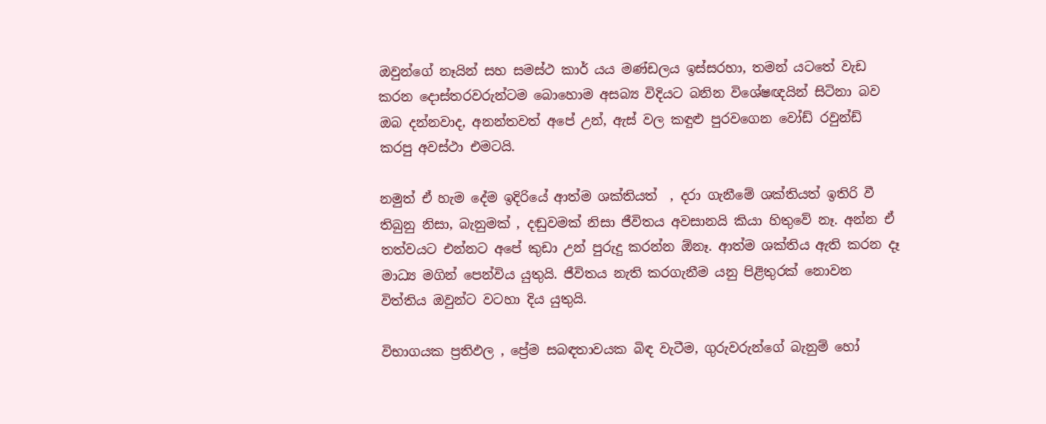ඔවුන්ගේ නෑයින් සහ සමස්ථ කාර් යය මණ්ඩලය ඉස්සරහා, තමන් යටතේ වැඩ කරන දොස්තරවරුන්ටම බොහොම අසබ්‍ය විදියට බනින විශේෂඥයින් සිටිනා බව ඔබ දන්නවාද, අනන්තවත් අපේ උන්, ඇස් වල කඳුළු පුරවගෙන වෝඩ් රවුන්ඩ් කරපු අවස්ථා එමටයි.

නමුත් ඒ හැම දේම ඉදිරියේ ආත්ම ශක්තියත්  , දරා ගැනීමේ ශක්තියත් ඉතිරි වී තිබුනු නිසා, බැනුමක් , දඬුවමක් නිසා ජීවිතය අවසානයි කියා හිතුවේ නෑ. අන්න ඒ තත්වයට එන්නට අපේ කුඩා උන් පුරුදු කරන්න ඕනෑ. ආත්ම ශක්තිය ඇති කරන දෑ මාධ්‍ය මගින් පෙන්විය යුතුයි. ජීවිතය නැති කරගැනීම යනු පිළිතුරක් නොවන විත්තිය ඔවුන්ට වටහා දිය යුතුයි.

විභාගයක ප්‍රතිඵල , ප්‍රේම සබඳතාවයක බිඳ වැටීම, ගුරුවරුන්ගේ බැනුම් හෝ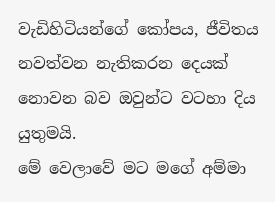වැඩිහිටියන්ගේ කෝපය, ජීවිතය නවත්වන නැතිකරන දෙයක් නොවන බව ඔවුන්ට වටහා දිය යුතුමයි.
මේ වෙලාවේ මට මගේ අම්මා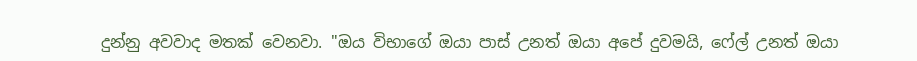දුන්නු අවවාද මතක් වෙනවා. "ඔය විභාගේ ඔයා පාස් උනත් ඔයා අපේ දුවමයි, ෆේල් උනත් ඔයා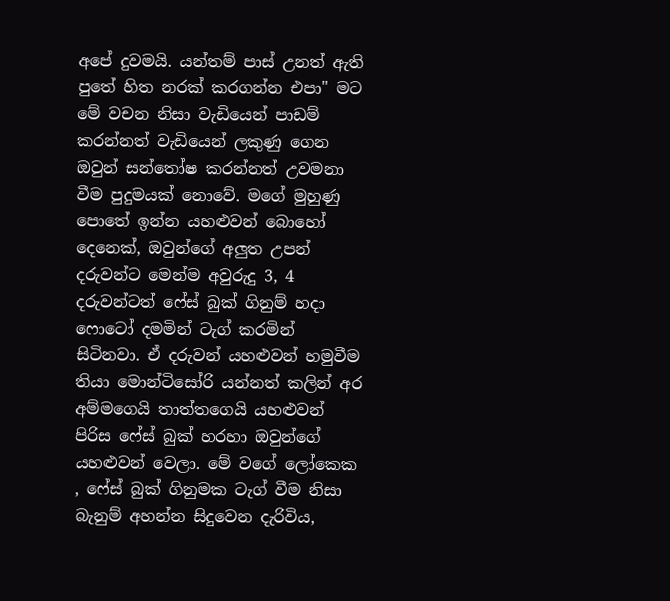අපේ දුවමයි. යන්තම් පාස් උනත් ඇති පුතේ හිත නරක් කරගන්න එපා" මට මේ වචන නිසා වැඩියෙන් පාඩම් කරන්නත් වැඩියෙන් ලකුණු ගෙන ඔවුන් සන්තෝෂ කරන්නත් උවමනා වීම පුදුමයක් නොවේ. මගේ මුහුණු පොතේ ඉන්න යහළුවන් බොහෝ දෙනෙක්, ඔවුන්ගේ අලුත උපන් දරුවන්ට මෙන්ම අවුරුදු 3, 4 දරුවන්ටත් ෆේස් බුක් ගිනුම් හදා ෆොටෝ දමමින් ටැග් කරමින් සිටිනවා. ඒ දරුවන් යහළුවන් හමුවීම තියා මොන්ටිසෝරි යන්නත් කලින් අර අම්මගෙයි තාත්තගෙයි යහළුවන් පිරිස ෆේස් බුක් හරහා ඔවුන්ගේ යහළුවන් වෙලා. මේ වගේ ලෝකෙක , ෆේස් බුක් ගිනුමක ටැග් වීම නිසා බැනුම් අහන්න සිදුවෙන දැරිවිය,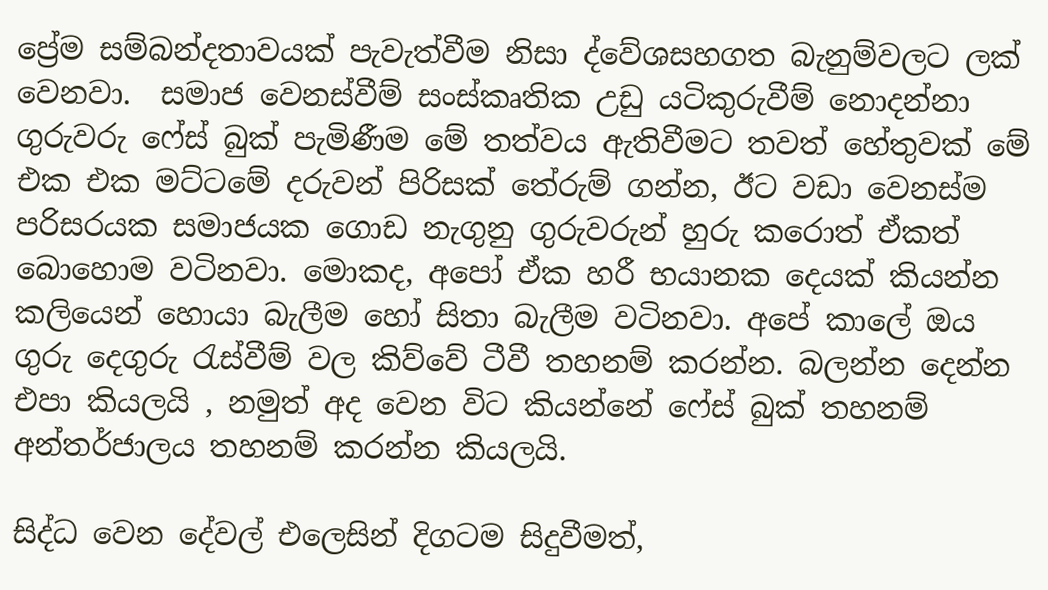ප්‍රේම සම්බන්දතාවයක් පැවැත්වීම නිසා ද්වේශසහගත බැනුම්වලට ලක් වෙනවා.  සමාජ වෙනස්වීම් සංස්කෘතික උඩු යටිකුරුවීම් නොදන්නා ගුරුවරු ෆේස් බුක් පැමිණීම මේ තත්වය ඇතිවීමට තවත් හේතුවක් මේ එක එක මට්ටමේ දරුවන් පිරිසක් තේරුම් ගන්න, ඊට වඩා වෙනස්ම පරිසරයක සමාජයක ගොඩ නැගුනු ගුරුවරුන් හුරු කරොත් ඒකත් බොහොම වටිනවා. මොකද, අපෝ ඒක හරී භයානක දෙයක් කියන්න කලියෙන් හොයා බැලීම හෝ සිතා බැලීම වටිනවා. අපේ කාලේ ඔය ගුරු දෙගුරු රැස්වීම් වල කිව්වේ ටීවී තහනම් කරන්න. බලන්න දෙන්න එපා කියලයි , නමුත් අද වෙන විට කියන්නේ ෆේස් බුක් තහනම් අන්තර්ජාලය තහනම් කරන්න කියලයි.

සිද්ධ වෙන දේවල් එලෙසින් දිගටම සිදුවීමත්,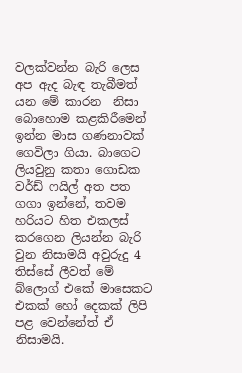වලක්වන්න බැරි ලෙස අප ඇද බැඳ තැබීමත් යන මේ කාරන  නිසා බොහොම කළකිරීමෙන් ඉන්න මාස ගණනාවක් ගෙවිලා ගියා. බාගෙට ලියවුනු කතා ගොඩක වර්ඩ් ෆයිල් අත පත ගගා ඉන්නේ, තවම හරියට හිත එකලස් කරගෙන ලියන්න බැරි වුන නිසාමයි අවුරුදු 4 තිස්සේ ලීවත් මේ බ්ලොග් එකේ මාසෙකට එකක් හෝ දෙකක් ලිපි පළ වෙන්නේත් ඒ නිසාමයි.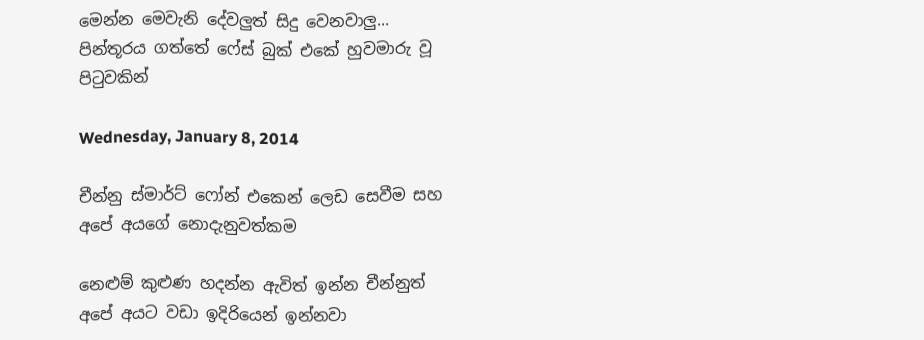මෙන්න මෙවැනි දේවලුත් සිදු වෙනවාලු... පින්තූරය ගත්තේ ෆේස් බුක් එකේ හුවමාරු වූ පිටුවකින්

Wednesday, January 8, 2014

චීන්නු ස්මාර්ට් ෆෝන් එකෙන් ලෙඩ සෙවීම සහ අපේ අයගේ නොදැනුවත්කම

නෙළුම් කුළුණ හදන්න ඇවිත් ඉන්න චීන්නුත් අපේ අයට වඩා ඉදිරියෙන් ඉන්නවා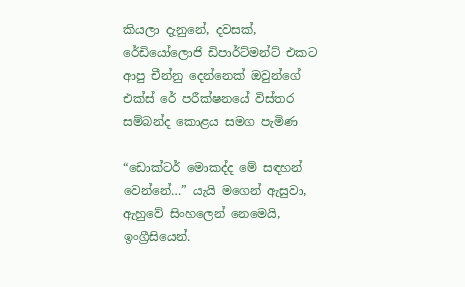කියලා දැනුනේ, දවසක්, රේඩියෝලොජි ඩිපාර්ට්මන්ට් එකට ආපු චීන්නු දෙන්නෙක් ඔවුන්ගේ එක්ස් රේ පරීක්ෂනයේ විස්තර සම්බන්ද කොළය සමග පැමිණ

“ඩොක්ටර් මොකද්ද මේ සඳහන් වෙන්නේ…” යැයි මගෙන් ඇසුවා, ඇහුවේ සිංහලෙන් නෙමෙයි, ඉංග්‍රීසියෙන්.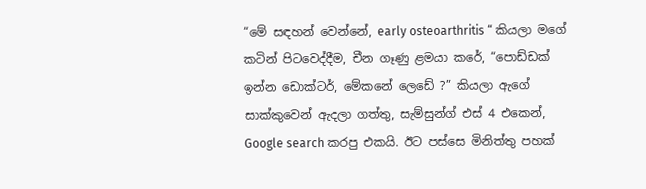“මේ සඳහන් වෙන්නේ, early osteoarthritis “ කියලා මගේ කටින් පිටවෙද්දීම, චීන ගෑණු ළමයා කරේ, “පොඩ්ඩක් ඉන්න ඩොක්ටර්, මේකනේ ලෙඩේ ?” කියලා ඇගේ සාක්කුවෙන් ඇදලා ගත්තු, සැම්සුන්ග් එස් 4 එකෙන්, Google search කරපු එකයි. ඊට පස්සෙ මිනිත්තු පහක්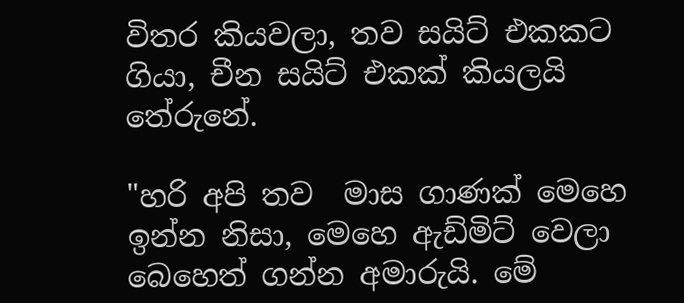විතර කියවලා, තව සයිට් එකකට ගියා, චීන සයිට් එකක් කියලයි තේරුනේ.

"හරි අපි තව  මාස ගාණක් මෙහෙ ඉන්න නිසා, මෙහෙ ඇඩ්මිට් වෙලා බෙහෙත් ගන්න අමාරුයි. මේ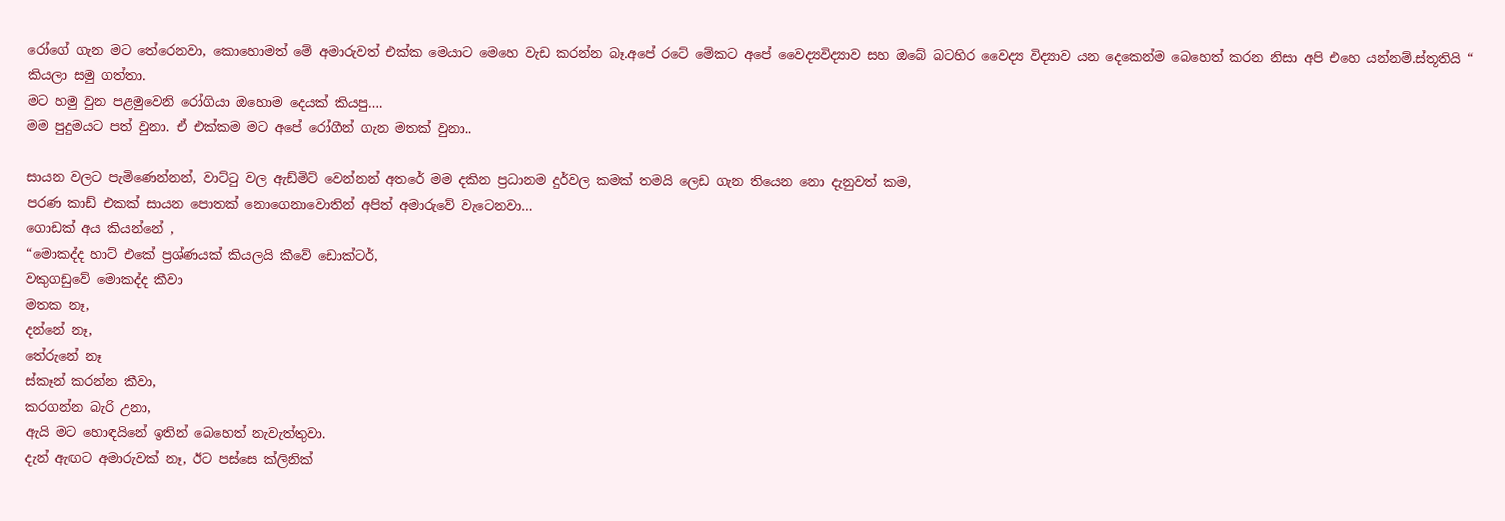රෝගේ ගැන මට තේරෙනවා, කොහොමත් මේ අමාරුවත් එක්ක මෙයාට මෙහෙ වැඩ කරන්න බෑ.අපේ රටේ මේකට අපේ වෛද්‍යවිද්‍යාව සහ ඔබේ බටහිර වෛද්‍ය විද්‍යාව යන දෙකෙන්ම බෙහෙත් කරන නිසා අපි එහෙ යන්නම්.ස්තූතියි “ කියලා සමු ගත්තා.
මට හමු වුන පළමුවෙනි රෝගියා ඔහොම දෙයක් කියපු….
මම පුදුමයට පත් වුනා. ඒ එක්කම මට අපේ රෝගීන් ගැන මතක් වුනා..

සායන වලට පැමිණෙන්නන්, වාට්ටු වල ඇඩ්මිට් වෙන්නන් අතරේ මම දකින ප්‍රධානම දුර්වල කමක් තමයි ලෙඩ ගැන තියෙන නො දැනුවත් කම,
පරණ කාඩ් එකක් සායන පොතක් නොගෙනාවොතින් අපිත් අමාරුවේ වැටෙනවා…
ගොඩක් අය කියන්නේ ,
“මොකද්ද හාට් එකේ ප්‍රශ්ණයක් කියලයි කීවේ ඩොක්ටර්,
වකුගඩුවේ මොකද්ද කීවා
මතක නෑ,
දන්නේ නෑ,
තේරුනේ නෑ
ස්කෑන් කරන්න කීවා,
කරගන්න බැරි උනා,
ඇයි මට හොඳයිනේ ඉතින් බෙහෙත් නැවැත්තුවා.
දැන් ඇඟට අමාරුවක් නෑ, ඊට පස්සෙ ක්ලිනික්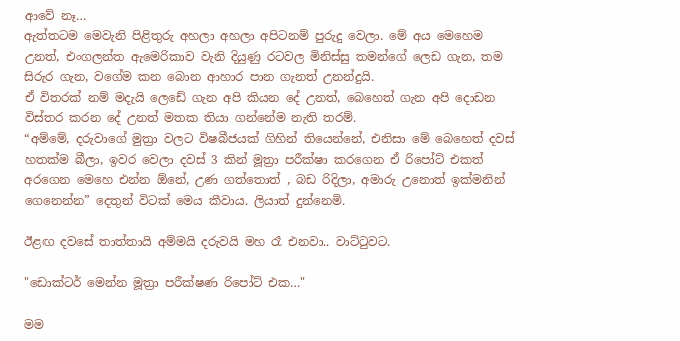ආවේ නෑ…
ඇත්තටම මෙවැනි පිළිතුරු අහලා අහලා අපිටනම් පුරුදු වෙලා. මේ අය මෙහෙම උනත්, එංගලන්ත ඇමෙරිකාව වැනි දියුණු රටවල මිනිස්සු තමන්ගේ ලෙඩ ගැන, තම සිරුර ගැන, වගේම කන බොන ආහාර පාන ගැනත් උනන්දුයි.
ඒ විතරක් නම් මදැයි ලෙඩේ ගැන අපි කියන දේ උනත්, බෙහෙත් ගැන අපි දොඩන විස්තර කරන දේ උනත් මතක තියා ගන්නේම නැති තරම්.
“අම්මේ, දරුවාගේ මුත්‍රා වලට විෂබීජයක් ගිහින් තියෙන්නේ, එනිසා මේ බෙහෙත් දවස් හතක්ම බීලා, ඉවර වෙලා දවස් 3 කින් මූත්‍රා පරීක්ෂා කරගෙන ඒ රිපෝට් එකත් අරගෙන මෙහෙ එන්න ඕනේ, උණ ගත්තොත් , බඩ රිදිලා, අමාරු උනොත් ඉක්මනින් ගෙනෙන්න” දෙතුන් විටක් මෙය කීවාය. ලියාත් දුන්නෙමි.

ඊළඟ දවසේ තාත්තායි අම්මයි දරුවයි මහ රෑ එනවා.. වාට්ටුවට.

"ඩොක්ටර් මෙන්න මූත්‍රා පරීක්ෂණ රිපෝට් එක…"

මම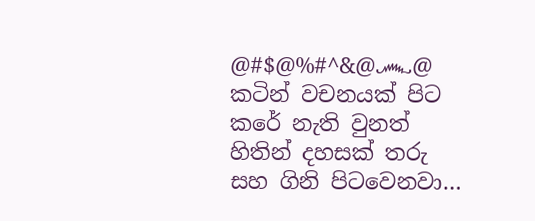@#$@%#^&@෴@  කටින් වචනයක් පිට කරේ නැති වුනත් හිතින් දහසක් තරු සහ ගිනි පිටවෙනවා…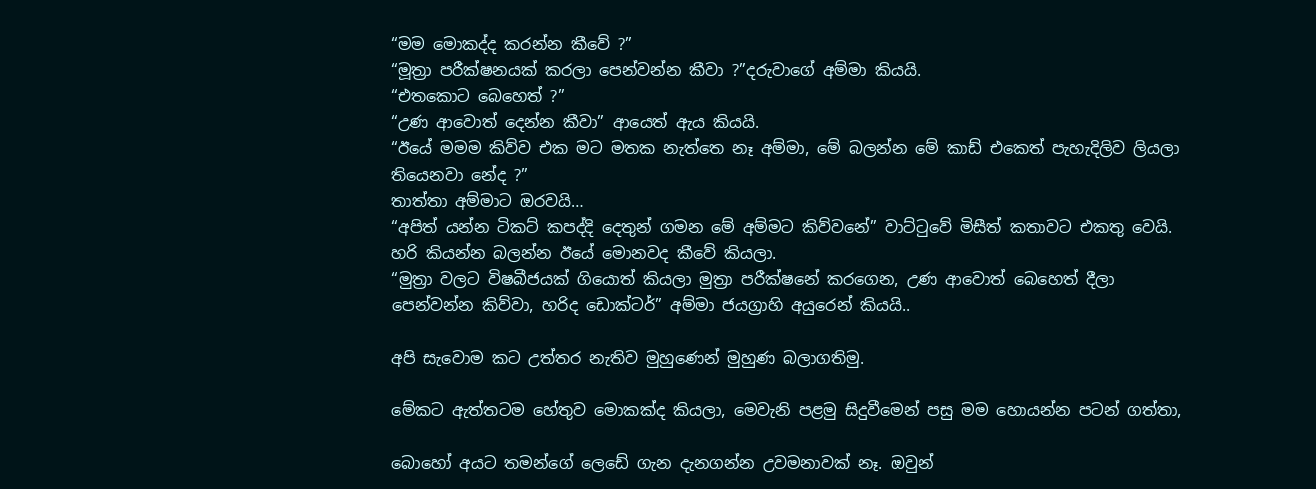“මම මොකද්ද කරන්න කීවේ ?”
“මූත්‍රා පරීක්ෂනයක් කරලා පෙන්වන්න කීවා ?”දරුවාගේ අම්මා කියයි.
“එතකොට බෙහෙත් ?”
“උණ ආවොත් දෙන්න කීවා” ආයෙත් ඇය කියයි.
“ඊයේ මමම කිව්ව එක මට මතක නැත්තෙ නෑ අම්මා, මේ බලන්න මේ කාඩ් එකෙත් පැහැදිලිව ලියලා තියෙනවා නේද ?”
තාත්තා අම්මාට ඔරවයි…
“අපිත් යන්න ටිකට් කපද්දි දෙතුන් ගමන මේ අම්මට කිව්වනේ” වාට්ටුවේ මිසීත් කතාවට එකතු වෙයි.
හරි කියන්න බලන්න ඊයේ මොනවද කීවේ කියලා.
“මුත්‍රා වලට විෂබීජයක් ගියොත් කියලා මුත්‍රා පරීක්ෂනේ කරගෙන, උණ ආවොත් බෙහෙත් දීලා පෙන්වන්න කිව්වා, හරිද ඩොක්ටර්” අම්මා ජයග්‍රාහි අයුරෙන් කියයි..

අපි සැවොම කට උත්තර නැතිව මුහුණෙන් මුහුණ බලාගතිමු.

මේකට ඇත්තටම හේතුව මොකක්ද කියලා, මෙවැනි පළමු සිදුවීමෙන් පසු මම හොයන්න පටන් ගත්තා,

බොහෝ අයට තමන්ගේ ලෙඩේ ගැන දැනගන්න උවමනාවක් නෑ. ඔවුන්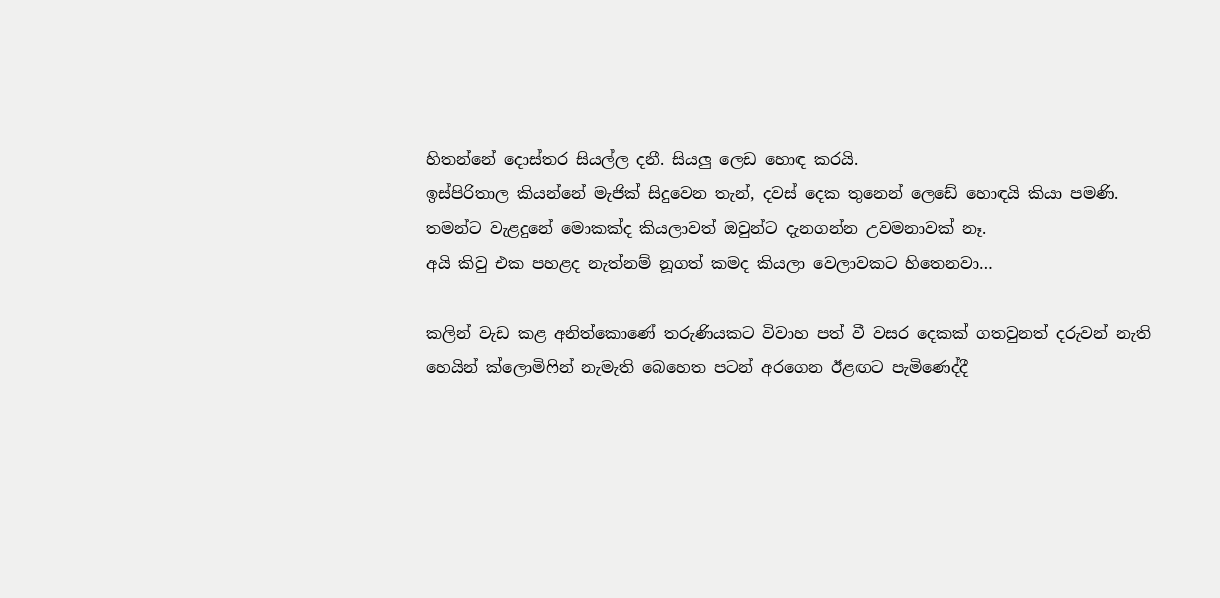හිතන්නේ දොස්තර සියල්ල දනී. සියලු ලෙඩ හොඳ කරයි.
ඉස්පිරිතාල කියන්නේ මැජික් සිදුවෙන තැන්, දවස් දෙක තුනෙන් ලෙඩේ හොඳයි කියා පමණි.
තමන්ට වැළදුනේ මොකක්ද කියලාවත් ඔවුන්ට දැනගන්න උවමනාවක් නෑ.
අයි කිවු එක පහළද නැත්නම් නූගත් කමද කියලා වෙලාවකට හිතෙනවා…

කලින් වැඩ කළ අනිත්කොණේ තරුණියකට විවාහ පත් වී වසර දෙකක් ගතවුනත් දරුවන් නැති හෙයින් ක්ලොමිෆින් නැමැති බෙහෙත පටන් අරගෙන ඊළඟට පැමිණෙද්දී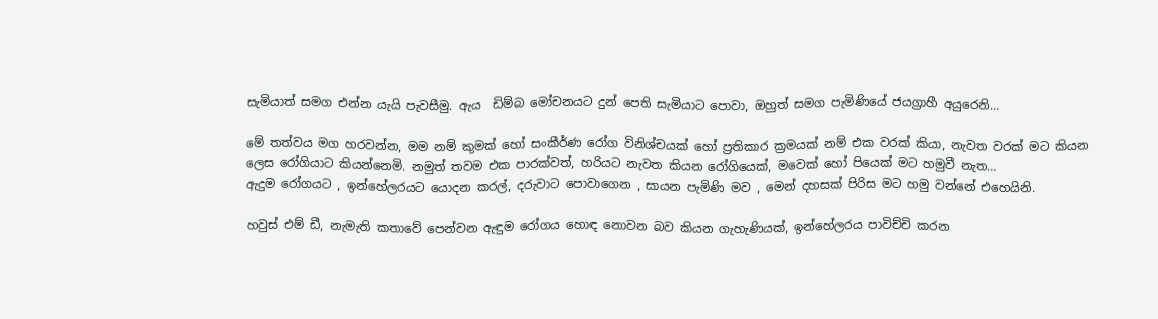සැමියාත් සමග එන්න යැයි පැවසීමු. ඇය  ඩිම්බ මෝචනයට දුන් පෙති සැමියාට පොවා, ඔහුත් සමග පැමිණියේ ජයග්‍රාහී අයුරෙනි…

මේ තත්වය මග හරවන්න, මම නම් කුමක් හෝ සංකීර්ණ රෝග විනිශ්චයක් හෝ ප්‍රතිකාර ක්‍රමයක් නම් එක වරක් කියා, නැවත වරක් මට කියන ලෙස රෝගියාට කියන්නෙමි. නමුත් තවම එක පාරක්වත්, හරියට නැවත කියන රෝගියෙක්, මවෙක් හෝ පියෙක් මට හමුවී නැත…
ඇදුම රෝගයට , ඉන්හේලරයට යොදන කරල්, දරුවාට පොවාගෙන , සායන පැමිණි මව , මෙන් දහසක් පිරිස මට හමු වන්නේ එහෙයිනි.

හවුස් එම් ඩී, නැමැති කතාවේ පෙන්වන ඇඳුම රෝගය හොඳ නොවන බව කියන ගැහැණියක්, ඉන්හේලරය පාවිච්චි කරන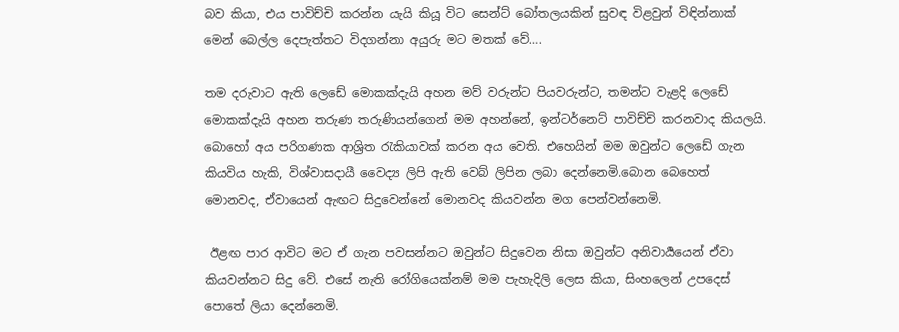බව කියා, එය පාවිච්චි කරන්න යැයි කියූ විට සෙන්ට් බෝතලයකින් සුවඳ විළවුන් විඳින්නාක් මෙන් බෙල්ල දෙපැත්තට විදගන්නා අයුරු මට මතක් වේ….

තම දරුවාට ඇති ලෙඩේ මොකක්දැයි අහන මව් වරුන්ට පියවරුන්ට, තමන්ට වැළදි ලෙඩේ මොකක්දැයි අහන තරුණ තරුණියන්ගෙන් මම අහන්නේ, ඉන්ටර්නෙට් පාවිච්චි කරනවාද කියලයි. බොහෝ අය පරිගණක ආශ්‍රිත රැකියාවක් කරන අය වෙති. එහෙයින් මම ඔවුන්ට ලෙඩේ ගැන කියවිය හැකි, විශ්වාසදායී වෛද්‍ය ලිපි ඇති වෙබ් ලිපින ලබා දෙන්නෙමි.බොන බෙහෙත් මොනවද, ඒවායෙන් ඇඟට සිදුවෙන්නේ මොනවද කියවන්න මග පෙන්වන්නෙමි.

 ඊළඟ පාර ආවිට මට ඒ ගැන පවසන්නට ඔවුන්ට සිදුවෙන නිසා ඔවුන්ට අනිවාර්‍යයෙන් ඒවා කියවන්නට සිදු වේ. එසේ නැති රෝගියෙක්නම් මම පැහැදිලි ලෙස කියා, සිංහලෙන් උපදෙස් පොතේ ලියා දෙන්නෙමි.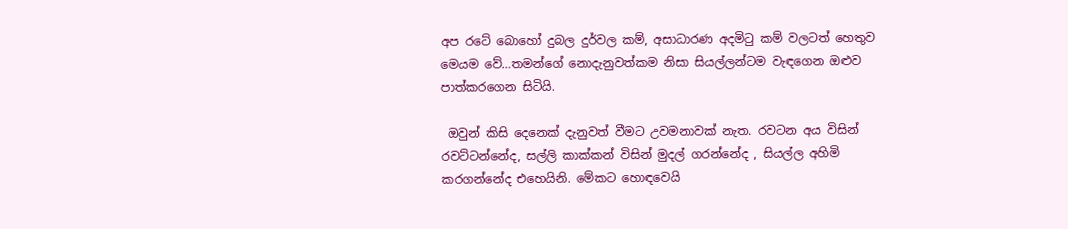අප රටේ බොහෝ දුබල දුර්වල කම්, අසාධාරණ අදමිටු කම් වලටත් හෙතුව මෙයම වේ…තමන්ගේ නොදැනුවත්කම නිසා සියල්ලන්ටම වැඳගෙන ඔළුව පාත්කරගෙන සිටියි.

 ඔවුන් කිසි දෙනෙක් දැනුවත් වීමට උවමනාවක් නැත. රවටන අය විසින් රවට්ටන්නේද, සල්ලි කාක්කන් විසින් මුදල් ගරන්නේද , සියල්ල අහිමි කරගන්නේද එහෙයිනි. මේකට හොඳවෙයි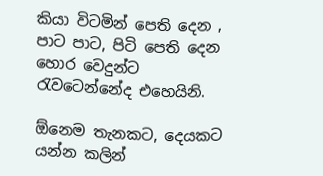කියා විටමින් පෙති දෙන , පාට පාට, පිටි පෙති දෙන හොර වෙදුන්ට රැවටෙන්නේද එහෙයිනි.

ඕනෙම තැනකට, දෙයකට යන්න කලින්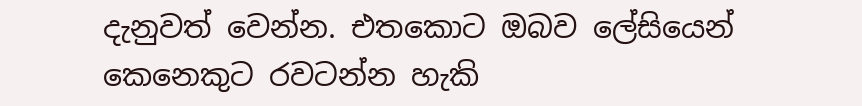දැනුවත් වෙන්න. එතකොට ඔබව ලේසියෙන් කෙනෙකුට රවටන්න හැකි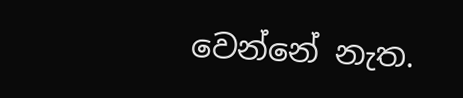වෙන්නේ නැත.